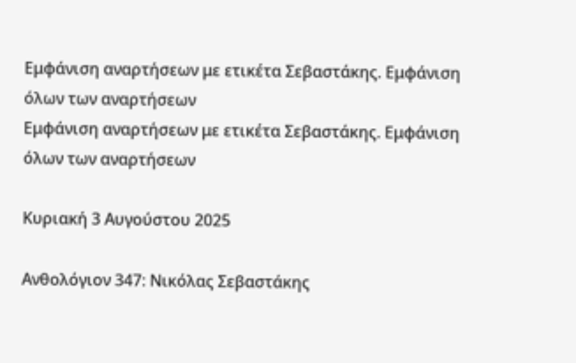Εμφάνιση αναρτήσεων με ετικέτα Σεβαστάκης. Εμφάνιση όλων των αναρτήσεων
Εμφάνιση αναρτήσεων με ετικέτα Σεβαστάκης. Εμφάνιση όλων των αναρτήσεων

Κυριακή 3 Αυγούστου 2025

Ανθολόγιον 347: Νικόλας Σεβαστάκης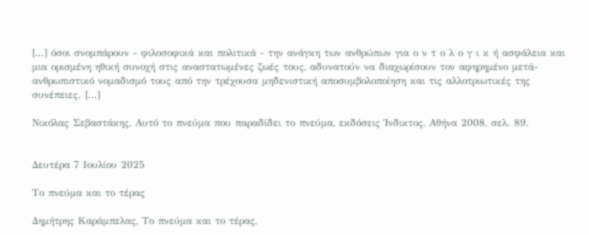[...] όσοι σνομπάρουν - φιλοσοφικά και πολιτικά - την ανάγκη των ανθρώπων για ο ν τ ο λ ο γ ι κ ή ασφάλεια και μια ορισμένη ηθική συνοχή στις αναστατωμένες ζωές τους, αδυνατούν να διαχωρίσουν τον αφηρημένο μετά-ανθρωπιστικό νομαδισμό τους από την τρέχουσα μηδενιστική αποσυμβολοποίηση και τις αλλοτριωτικές της συνέπειες. [...]

Νικόλας Σεβαστάκης, Αυτό το πνεύμα που παραδίδει το πνεύμα, εκδόσεις Ίνδικτος, Αθήνα 2008, σελ. 89.


Δευτέρα 7 Ιουλίου 2025

Το πνεύμα και το τέρας

Δημήτρης Καράμπελας, Το πνεύμα και το τέρας,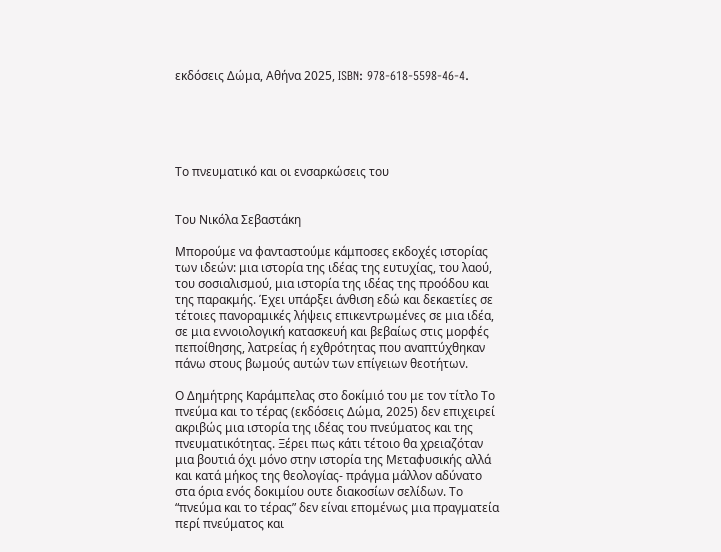εκδόσεις Δώμα, Αθήνα 2025, ISBN: 978-618-5598-46-4.





Το πνευματικό και οι ενσαρκώσεις του


Του Νικόλα Σεβαστάκη

Μπορούμε να φανταστούμε κάμποσες εκδοχές ιστορίας των ιδεών: μια ιστορία της ιδέας της ευτυχίας, του λαού, του σοσιαλισμού, μια ιστορία της ιδέας της προόδου και της παρακμής. Έχει υπάρξει άνθιση εδώ και δεκαετίες σε τέτοιες πανοραμικές λήψεις επικεντρωμένες σε μια ιδέα, σε μια εννοιολογική κατασκευή και βεβαίως στις μορφές πεποίθησης, λατρείας ή εχθρότητας που αναπτύχθηκαν πάνω στους βωμούς αυτών των επίγειων θεοτήτων.

Ο Δημήτρης Καράμπελας στο δοκίμιό του με τον τίτλο Το πνεύμα και το τέρας (εκδόσεις Δώμα, 2025) δεν επιχειρεί ακριβώς μια ιστορία της ιδέας του πνεύματος και της πνευματικότητας. Ξέρει πως κάτι τέτοιο θα χρειαζόταν μια βουτιά όχι μόνο στην ιστορία της Μεταφυσικής αλλά και κατά μήκος της θεολογίας- πράγμα μάλλον αδύνατο στα όρια ενός δοκιμίου ουτε διακοσίων σελίδων. Το “πνεύμα και το τέρας” δεν είναι επομένως μια πραγματεία περί πνεύματος και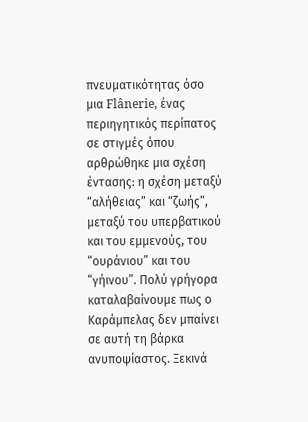πνευματικότητας όσο μια Flânerie, ένας περιηγητικός περίπατος σε στιγμές όπου αρθρώθηκε μια σχέση έντασης: η σχέση μεταξύ “αλήθειας” και “ζωής”, μεταξύ του υπερβατικού και του εμμενούς, του “ουράνιου” και του “γήινου”. Πολύ γρήγορα καταλαβαίνουμε πως ο Καράμπελας δεν μπαίνει σε αυτή τη βάρκα ανυποψίαστος. Ξεκινά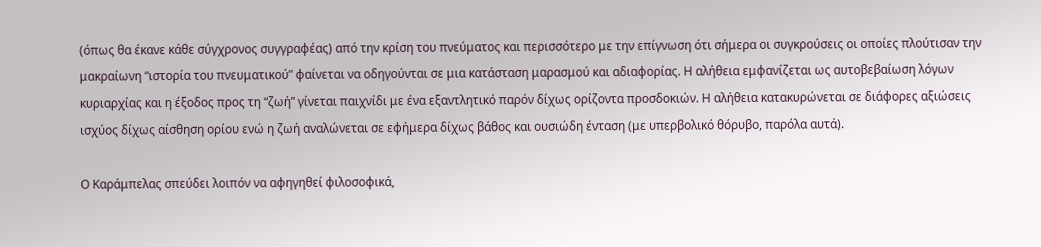(όπως θα έκανε κάθε σύγχρονος συγγραφέας) από την κρίση του πνεύματος και περισσότερο με την επίγνωση ότι σήμερα οι συγκρούσεις οι οποίες πλούτισαν την μακραίωνη “ιστορία του πνευματικού” φαίνεται να οδηγούνται σε μια κατάσταση μαρασμού και αδιαφορίας. Η αλήθεια εμφανίζεται ως αυτοβεβαίωση λόγων κυριαρχίας και η έξοδος προς τη “ζωή” γίνεται παιχνίδι με ένα εξαντλητικό παρόν δίχως ορίζοντα προσδοκιών. Η αλήθεια κατακυρώνεται σε διάφορες αξιώσεις ισχύος δίχως αίσθηση ορίου ενώ η ζωή αναλώνεται σε εφήμερα δίχως βάθος και ουσιώδη ένταση (με υπερβολικό θόρυβο, παρόλα αυτά).

Ο Καράμπελας σπεύδει λοιπόν να αφηγηθεί φιλοσοφικά,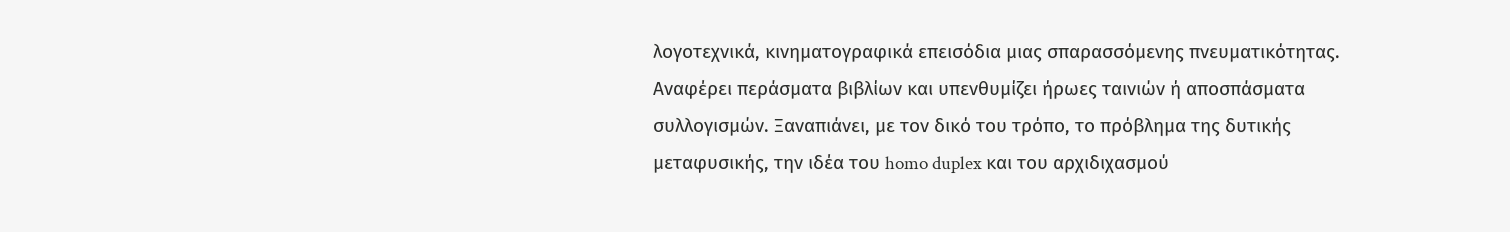λογοτεχνικά, κινηματογραφικά επεισόδια μιας σπαρασσόμενης πνευματικότητας. Αναφέρει περάσματα βιβλίων και υπενθυμίζει ήρωες ταινιών ή αποσπάσματα συλλογισμών. Ξαναπιάνει, με τον δικό του τρόπο, το πρόβλημα της δυτικής μεταφυσικής, την ιδέα του homo duplex και του αρχιδιχασμού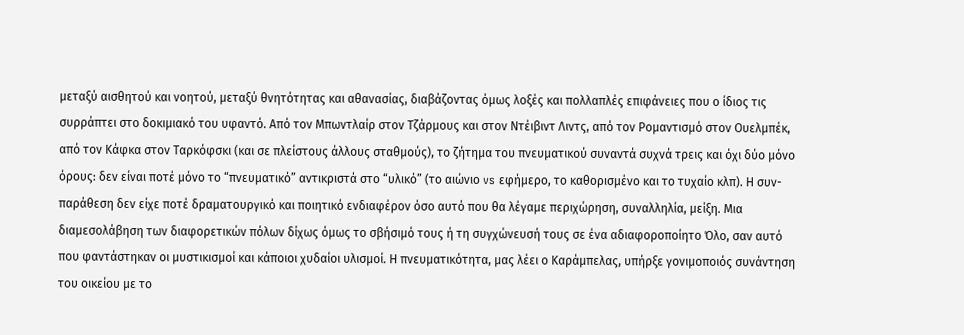μεταξύ αισθητού και νοητού, μεταξύ θνητότητας και αθανασίας, διαβάζοντας όμως λοξές και πολλαπλές επιφάνειες που ο ίδιος τις συρράπτει στο δοκιμιακό του υφαντό. Από τον Μπωντλαίρ στον Τζάρμους και στον Ντέιβιντ Λιντς, από τον Ρομαντισμό στον Ουελμπέκ, από τον Κάφκα στον Ταρκόφσκι (και σε πλείστους άλλους σταθμούς), το ζήτημα του πνευματικού συναντά συχνά τρεις και όχι δύο μόνο όρους: δεν είναι ποτέ μόνο το “πνευματικό” αντικριστά στο “υλικό” (το αιώνιο vs εφήμερο, το καθορισμένο και το τυχαίο κλπ). Η συν-παράθεση δεν είχε ποτέ δραματουργικό και ποιητικό ενδιαφέρον όσο αυτό που θα λέγαμε περιχώρηση, συναλληλία, μείξη. Μια διαμεσολάβηση των διαφορετικών πόλων δίχως όμως το σβήσιμό τους ή τη συγχώνευσή τους σε ένα αδιαφοροποίητο Όλο, σαν αυτό που φαντάστηκαν οι μυστικισμοί και κάποιοι χυδαίοι υλισμοί. Η πνευματικότητα, μας λέει ο Καράμπελας, υπήρξε γονιμοποιός συνάντηση του οικείου με το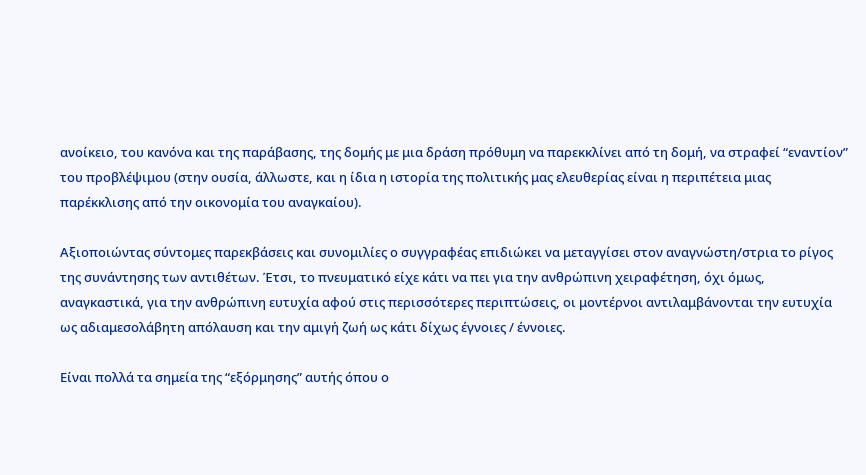ανοίκειο, του κανόνα και της παράβασης, της δομής με μια δράση πρόθυμη να παρεκκλίνει από τη δομή, να στραφεί “εναντίον” του προβλέψιμου (στην ουσία, άλλωστε, και η ίδια η ιστορία της πολιτικής μας ελευθερίας είναι η περιπέτεια μιας παρέκκλισης από την οικονομία του αναγκαίου).

Αξιοποιώντας σύντομες παρεκβάσεις και συνομιλίες ο συγγραφέας επιδιώκει να μεταγγίσει στον αναγνώστη/στρια το ρίγος της συνάντησης των αντιθέτων. Έτσι, το πνευματικό είχε κάτι να πει για την ανθρώπινη χειραφέτηση, όχι όμως, αναγκαστικά, για την ανθρώπινη ευτυχία αφού στις περισσότερες περιπτώσεις, οι μοντέρνοι αντιλαμβάνονται την ευτυχία ως αδιαμεσολάβητη απόλαυση και την αμιγή ζωή ως κάτι δίχως έγνοιες / έννοιες.

Είναι πολλά τα σημεία της “εξόρμησης” αυτής όπου ο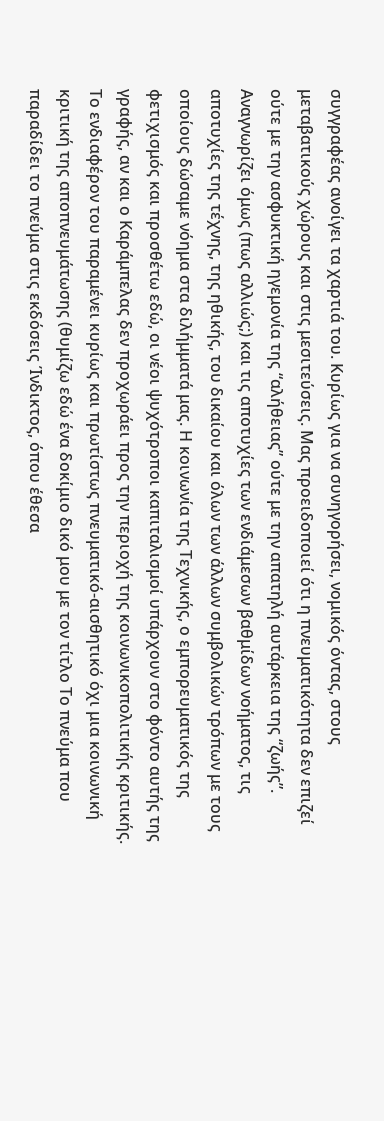συγγραφέας ανοίγει τα χαρτιά του. Κυρίως για να συνηγορήσει, νομικός όντας, στους μεταβατικούς χώρους και στις μεσιτεύσεις. Μας προειδοποιεί ότι η πνευματικότητα δεν επιζεί ούτε με την ασφυκτική ηγεμονία της “αλήθειας” ούτε με την απατηλή αυτάρκεια της “ζωής”. Αναγνωρίζει όμως (πως αλλιώς;) και τις αποτυχίες των ενδιάμεσων βαθμίδων νοήματος, τις αποτυχίες της τέχνης, της ηθικής, του δικαίου και όλων των άλλων συμβολικών τρόπων με τους οποίους δώσαμε νόημα στα διλήμματά μας. Η κοινωνία της Τεχνικής, ο εμπορευματικός της φετιχισμός και προσθέτω εδώ, οι νέοι ψυχότροποι καπιταλισμοί υπάρχουν στο φόντο αυτής της γραφής, αν και ο Καράμπελας δεν προχωράει προς την περιοχή της κοινωνικοπολιτικής κριτικής. Το ενδιαφέρον του παραμένει κυρίως και πρωτίστως πνευματικό-αισθητικό όχι μια κοινωνική κριτική της αποπνευμάτωσης (θυμίζω εδώ ένα δοκίμιο δικό μου με τον τίτλο Το πνεύμα που παραδίδει το πνεύμα στις εκδόσεις Ίνδικτος, όπου έθεσα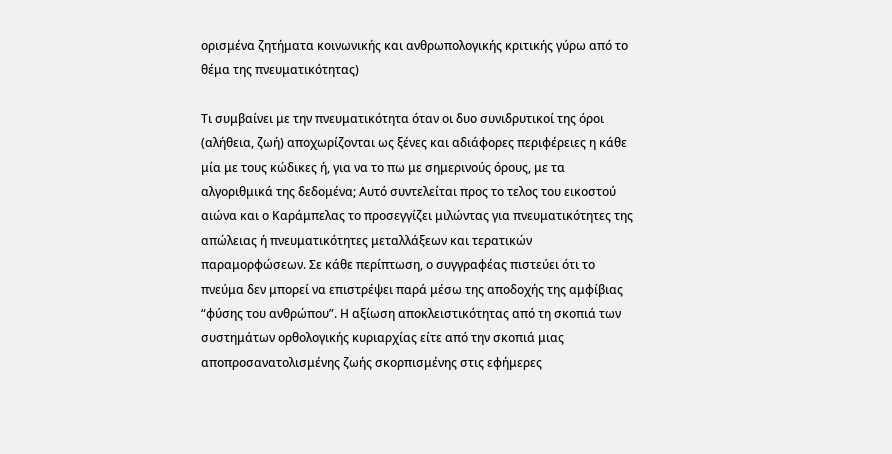ορισμένα ζητήματα κοινωνικής και ανθρωπολογικής κριτικής γύρω από το θέμα της πνευματικότητας)

Τι συμβαίνει με την πνευματικότητα όταν οι δυο συνιδρυτικοί της όροι (αλήθεια, ζωή) αποχωρίζονται ως ξένες και αδιάφορες περιφέρειες η κάθε μία με τους κώδικες ή, για να το πω με σημερινούς όρους, με τα αλγοριθμικά της δεδομένα; Αυτό συντελείται προς το τελος του εικοστού αιώνα και ο Καράμπελας το προσεγγίζει μιλώντας για πνευματικότητες της απώλειας ή πνευματικότητες μεταλλάξεων και τερατικών παραμορφώσεων. Σε κάθε περίπτωση, ο συγγραφέας πιστεύει ότι το πνεύμα δεν μπορεί να επιστρέψει παρά μέσω της αποδοχής της αμφίβιας “φύσης του ανθρώπου”. Η αξίωση αποκλειστικότητας από τη σκοπιά των συστημάτων ορθολογικής κυριαρχίας είτε από την σκοπιά μιας αποπροσανατολισμένης ζωής σκορπισμένης στις εφήμερες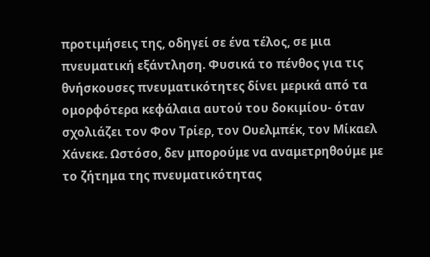προτιμήσεις της, οδηγεί σε ένα τέλος, σε μια πνευματική εξάντληση. Φυσικά το πένθος για τις θνήσκουσες πνευματικότητες δίνει μερικά από τα ομορφότερα κεφάλαια αυτού του δοκιμίου- όταν σχολιάζει τον Φον Τρίερ, τον Ουελμπέκ, τον Μίκαελ Χάνεκε. Ωστόσο, δεν μπορούμε να αναμετρηθούμε με το ζήτημα της πνευματικότητας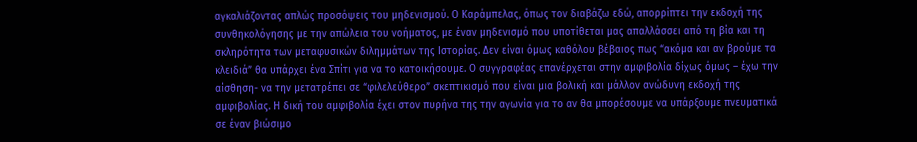αγκαλιάζοντας απλώς προσόψεις του μηδενισμού. Ο Καράμπελας, όπως τον διαβάζω εδώ, απορρίπτει την εκδοχή της συνθηκολόγησης με την απώλεια του νοήματος, με έναν μηδενισμό που υποτίθεται μας απαλλάσσει από τη βία και τη σκληρότητα των μεταφυσικών διλημμάτων της Ιστορίας. Δεν είναι όμως καθόλου βέβαιος πως “ακόμα και αν βρούμε τα κλειδιά” θα υπάρχει ένα Σπίτι για να το κατοικήσουμε. Ο συγγραφέας επανέρχεται στην αμφιβολία δίχως όμως – έχω την αίσθηση- να την μετατρέπει σε “φιλελεύθερο” σκεπτικισμό που είναι μια βολική και μάλλον ανώδυνη εκδοχή της αμφιβολίας. Η δική του αμφιβολία έχει στον πυρήνα της την αγωνία για το αν θα μπορέσουμε να υπάρξουμε πνευματικά σε έναν βιώσιμο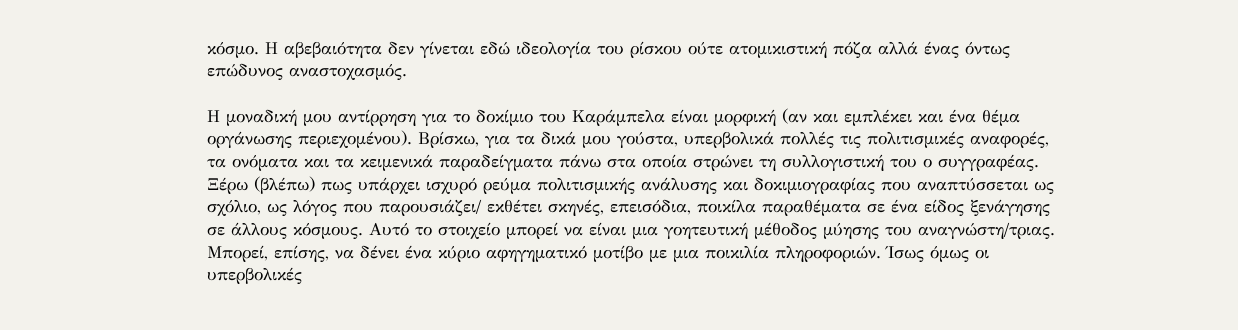κόσμο. Η αβεβαιότητα δεν γίνεται εδώ ιδεολογία του ρίσκου ούτε ατομικιστική πόζα αλλά ένας όντως επώδυνος αναστοχασμός.

Η μοναδική μου αντίρρηση για το δοκίμιο του Καράμπελα είναι μορφική (αν και εμπλέκει και ένα θέμα οργάνωσης περιεχομένου). Βρίσκω, για τα δικά μου γούστα, υπερβολικά πολλές τις πολιτισμικές αναφορές, τα ονόματα και τα κειμενικά παραδείγματα πάνω στα οποία στρώνει τη συλλογιστική του ο συγγραφέας. Ξέρω (βλέπω) πως υπάρχει ισχυρό ρεύμα πολιτισμικής ανάλυσης και δοκιμιογραφίας που αναπτύσσεται ως σχόλιο, ως λόγος που παρουσιάζει/ εκθέτει σκηνές, επεισόδια, ποικίλα παραθέματα σε ένα είδος ξενάγησης σε άλλους κόσμους. Αυτό το στοιχείο μπορεί να είναι μια γοητευτική μέθοδος μύησης του αναγνώστη/τριας. Μπορεί, επίσης, να δένει ένα κύριο αφηγηματικό μοτίβο με μια ποικιλία πληροφοριών. Ίσως όμως οι υπερβολικές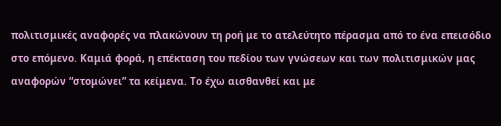πολιτισμικές αναφορές να πλακώνουν τη ροή με το ατελεύτητο πέρασμα από το ένα επεισόδιο στο επόμενο. Καμιά φορά, η επέκταση του πεδίου των γνώσεων και των πολιτισμικών μας αναφορών “στομώνει” τα κείμενα. Το έχω αισθανθεί και με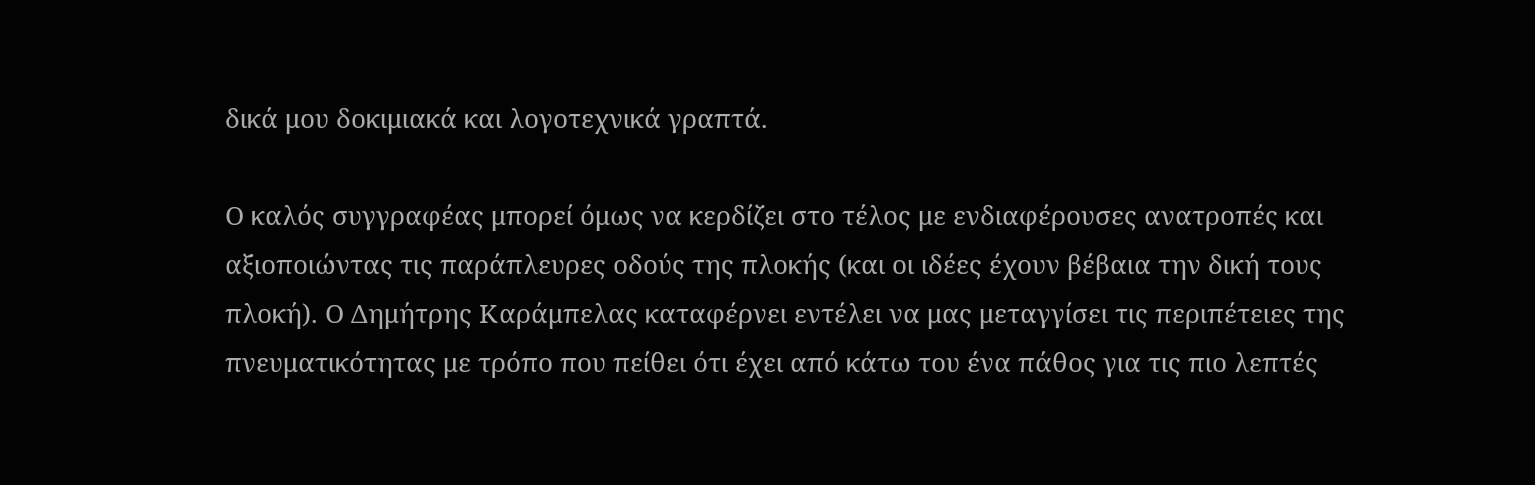δικά μου δοκιμιακά και λογοτεχνικά γραπτά.

Ο καλός συγγραφέας μπορεί όμως να κερδίζει στο τέλος με ενδιαφέρουσες ανατροπές και αξιοποιώντας τις παράπλευρες οδούς της πλοκής (και οι ιδέες έχουν βέβαια την δική τους πλοκή). Ο Δημήτρης Καράμπελας καταφέρνει εντέλει να μας μεταγγίσει τις περιπέτειες της πνευματικότητας με τρόπο που πείθει ότι έχει από κάτω του ένα πάθος για τις πιο λεπτές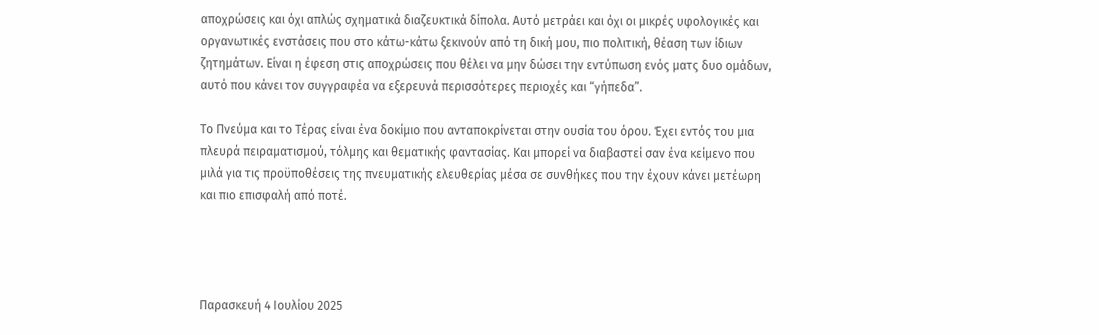αποχρώσεις και όχι απλώς σχηματικά διαζευκτικά δίπολα. Αυτό μετράει και όχι οι μικρές υφολογικές και οργανωτικές ενστάσεις που στο κάτω-κάτω ξεκινούν από τη δική μου, πιο πολιτική, θέαση των ίδιων ζητημάτων. Είναι η έφεση στις αποχρώσεις που θέλει να μην δώσει την εντύπωση ενός ματς δυο ομάδων, αυτό που κάνει τον συγγραφέα να εξερευνά περισσότερες περιοχές και “γήπεδα”.

Το Πνεύμα και το Τέρας είναι ένα δοκίμιο που ανταποκρίνεται στην ουσία του όρου. Έχει εντός του μια πλευρά πειραματισμού, τόλμης και θεματικής φαντασίας. Και μπορεί να διαβαστεί σαν ένα κείμενο που μιλά για τις προϋποθέσεις της πνευματικής ελευθερίας μέσα σε συνθήκες που την έχουν κάνει μετέωρη και πιο επισφαλή από ποτέ.




Παρασκευή 4 Ιουλίου 2025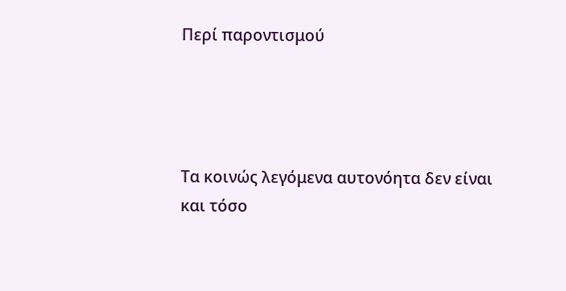Περί παροντισμού




Τα κοινώς λεγόμενα αυτονόητα δεν είναι και τόσο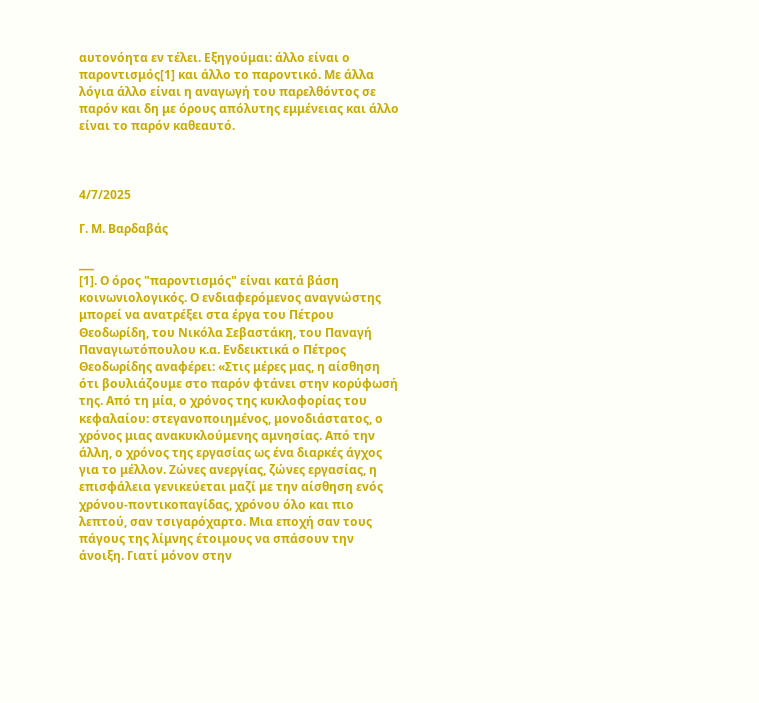αυτονόητα εν τέλει. Εξηγούμαι: άλλο είναι ο παροντισμός[1] και άλλο το παροντικό. Με άλλα λόγια άλλο είναι η αναγωγή του παρελθόντος σε παρόν και δη με όρους απόλυτης εμμένειας και άλλο είναι το παρόν καθεαυτό.



4/7/2025

Γ. Μ. Βαρδαβάς

___
[1]. Ο όρος "παροντισμός" είναι κατά βάση κοινωνιολογικός. Ο ενδιαφερόμενος αναγνώστης μπορεί να ανατρέξει στα έργα του Πέτρου Θεοδωρίδη, του Νικόλα Σεβαστάκη, του Παναγή Παναγιωτόπουλου κ.α. Ενδεικτικά ο Πέτρος Θεοδωρίδης αναφέρει: «Στις μέρες μας, η αίσθηση ότι βουλιάζουμε στο παρόν φτάνει στην κορύφωσή της. Από τη μία, ο χρόνος της κυκλοφορίας του κεφαλαίου: στεγανοποιημένος, μονοδιάστατος, ο χρόνος μιας ανακυκλούμενης αμνησίας. Από την άλλη, ο χρόνος της εργασίας ως ένα διαρκές άγχος για το μέλλον. Ζώνες ανεργίας, ζώνες εργασίας, η επισφάλεια γενικεύεται μαζί με την αίσθηση ενός χρόνου-ποντικοπαγίδας, χρόνου όλο και πιο λεπτού, σαν τσιγαρόχαρτο. Μια εποχή σαν τους πάγους της λίμνης έτοιμους να σπάσουν την άνοιξη. Γιατί μόνον στην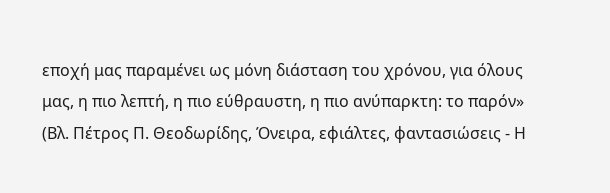εποχή μας παραμένει ως μόνη διάσταση του χρόνου, για όλους μας, η πιο λεπτή, η πιο εύθραυστη, η πιο ανύπαρκτη: το παρόν» (Βλ. Πέτρος Π. Θεοδωρίδης, Όνειρα, εφιάλτες, φαντασιώσεις - Η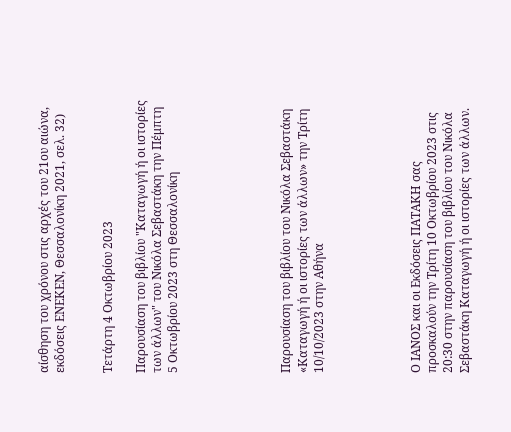αίσθηση του χρόνου στις αρχές του 21ου αιώνα, εκδόσεις ΕΝΕΚΕΝ, Θεσσαλονίκη 2021, σελ. 32)


Τετάρτη 4 Οκτωβρίου 2023

Παρουσίαση του βιβλίου "Καταγωγή ή οι ιστορίες των άλλων" του Νικόλα Σεβαστάκη την Πέμπτη 5 Οκτωβρίου 2023 στη Θεσσαλονίκη






Παρουσίαση του βιβλίου του Νικόλα Σεβαστάκη «Καταγωγή ή οι ιστορίες των άλλων» την Τρίτη 10/10/2023 στην Αθήνα





Ο ΙΑΝΟΣ και οι Eκδόσεις ΠΑΤΑΚΗ σας προσκαλούν την Τρίτη 10 Οκτωβρίου 2023 στις 20:30 στην παρουσίαση του βιβλίου του Νικόλα Σεβαστάκη Καταγωγή ή οι ιστορίες των άλλων.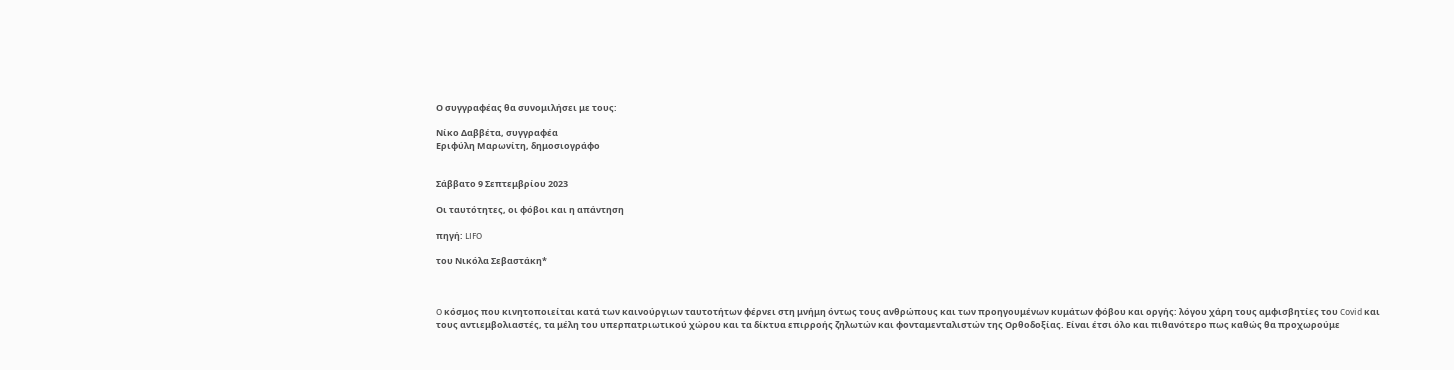Ο συγγραφέας θα συνομιλήσει με τους:

Νίκο Δαββέτα, συγγραφέα
Εριφύλη Μαρωνίτη, δημοσιογράφο


Σάββατο 9 Σεπτεμβρίου 2023

Οι ταυτότητες, οι φόβοι και η απάντηση

πηγή: LIFO

του Νικόλα Σεβαστάκη*



O κόσμος που κινητοποιείται κατά των καινούργιων ταυτοτήτων φέρνει στη μνήμη όντως τους ανθρώπους και των προηγουμένων κυμάτων φόβου και οργής: λόγου χάρη τους αμφισβητίες του Covid και τους αντιεμβολιαστές, τα μέλη του υπερπατριωτικού χώρου και τα δίκτυα επιρροής ζηλωτών και φονταμενταλιστών της Ορθοδοξίας. Είναι έτσι όλο και πιθανότερο πως καθώς θα προχωρούμε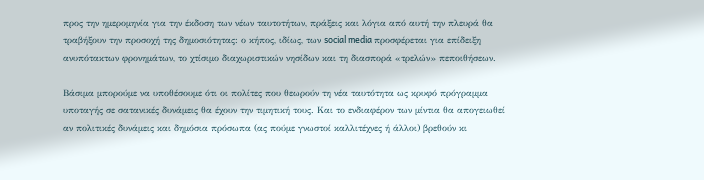προς την ημερομηνία για την έκδοση των νέων ταυτοτήτων, πράξεις και λόγια από αυτή την πλευρά θα τραβήξουν την προσοχή της δημοσιότητας: ο κήπος, ιδίως, των social media προσφέρεται για επίδειξη ανυπότακτων φρονημάτων, το χτίσιμο διαχωριστικών νησίδων και τη διασπορά «τρελών» πεποιθήσεων.

Βάσιμα μπορούμε να υποθέσουμε ότι οι πολίτες που θεωρούν τη νέα ταυτότητα ως κρυφό πρόγραμμα υποταγής σε σατανικές δυνάμεις θα έχουν την τιμητική τους. Και το ενδιαφέρον των μίντια θα απογειωθεί αν πολιτικές δυνάμεις και δημόσια πρόσωπα (ας πούμε γνωστοί καλλιτέχνες ή άλλοι) βρεθούν κι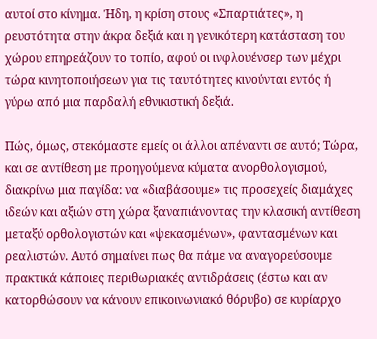αυτοί στο κίνημα. Ήδη, η κρίση στους «Σπαρτιάτες», η ρευστότητα στην άκρα δεξιά και η γενικότερη κατάσταση του χώρου επηρεάζουν το τοπίο, αφού οι ινφλουένσερ των μέχρι τώρα κινητοποιήσεων για τις ταυτότητες κινούνται εντός ή γύρω από μια παρδαλή εθνικιστική δεξιά.

Πώς, όμως, στεκόμαστε εμείς οι άλλοι απέναντι σε αυτό; Τώρα, και σε αντίθεση με προηγούμενα κύματα ανορθολογισμού, διακρίνω μια παγίδα: να «διαβάσουμε» τις προσεχείς διαμάχες ιδεών και αξιών στη χώρα ξαναπιάνοντας την κλασική αντίθεση μεταξύ ορθολογιστών και «ψεκασμένων», φαντασμένων και ρεαλιστών. Αυτό σημαίνει πως θα πάμε να αναγορεύσουμε πρακτικά κάποιες περιθωριακές αντιδράσεις (έστω και αν κατορθώσουν να κάνουν επικοινωνιακό θόρυβο) σε κυρίαρχο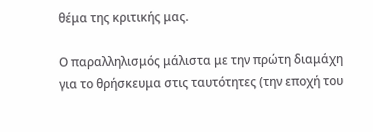θέμα της κριτικής μας.

Ο παραλληλισμός μάλιστα με την πρώτη διαμάχη για το θρήσκευμα στις ταυτότητες (την εποχή του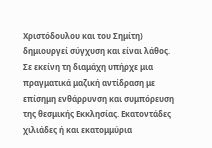Χριστόδουλου και του Σημίτη) δημιουργεί σύγχυση και είναι λάθος. Σε εκείνη τη διαμάχη υπήρχε μια πραγματικά μαζική αντίδραση με επίσημη ενθάρρυνση και συμπόρευση της θεσμικής Εκκλησίας. Εκατοντάδες χιλιάδες ή και εκατομμύρια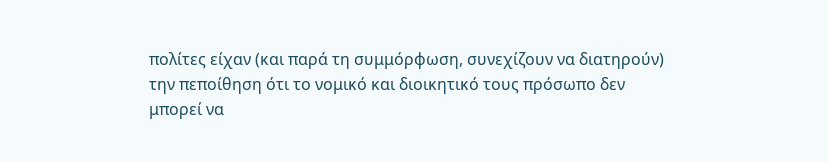πολίτες είχαν (και παρά τη συμμόρφωση, συνεχίζουν να διατηρούν) την πεποίθηση ότι το νομικό και διοικητικό τους πρόσωπο δεν μπορεί να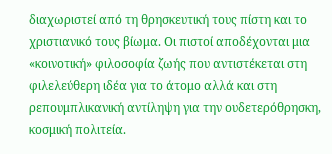διαχωριστεί από τη θρησκευτική τους πίστη και το χριστιανικό τους βίωμα. Οι πιστοί αποδέχονται μια «κοινοτική» φιλοσοφία ζωής που αντιστέκεται στη φιλελεύθερη ιδέα για το άτομο αλλά και στη ρεπουμπλικανική αντίληψη για την ουδετερόθρησκη, κοσμική πολιτεία.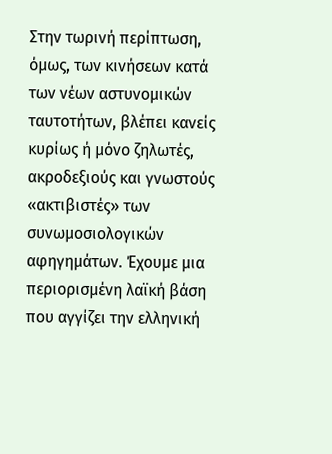Στην τωρινή περίπτωση, όμως, των κινήσεων κατά των νέων αστυνομικών ταυτοτήτων, βλέπει κανείς κυρίως ή μόνο ζηλωτές, ακροδεξιούς και γνωστούς «ακτιβιστές» των συνωμοσιολογικών αφηγημάτων. Έχουμε μια περιορισμένη λαϊκή βάση που αγγίζει την ελληνική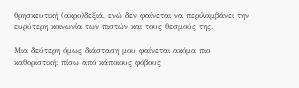θρησκευτική (ακρο)δεξιά, ενώ δεν φαίνεται να περιλαμβάνει την ευρύτερη κοινωνία των πιστών και τους θεσμούς της.

Μια δεύτερη όμως διάσταση μου φαίνεται ακόμα πιο καθοριστική: πίσω από κάποιους φόβους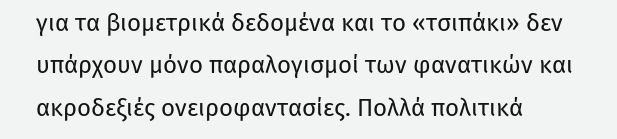για τα βιομετρικά δεδομένα και το «τσιπάκι» δεν υπάρχουν μόνο παραλογισμοί των φανατικών και ακροδεξιές ονειροφαντασίες. Πολλά πολιτικά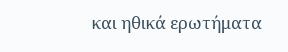και ηθικά ερωτήματα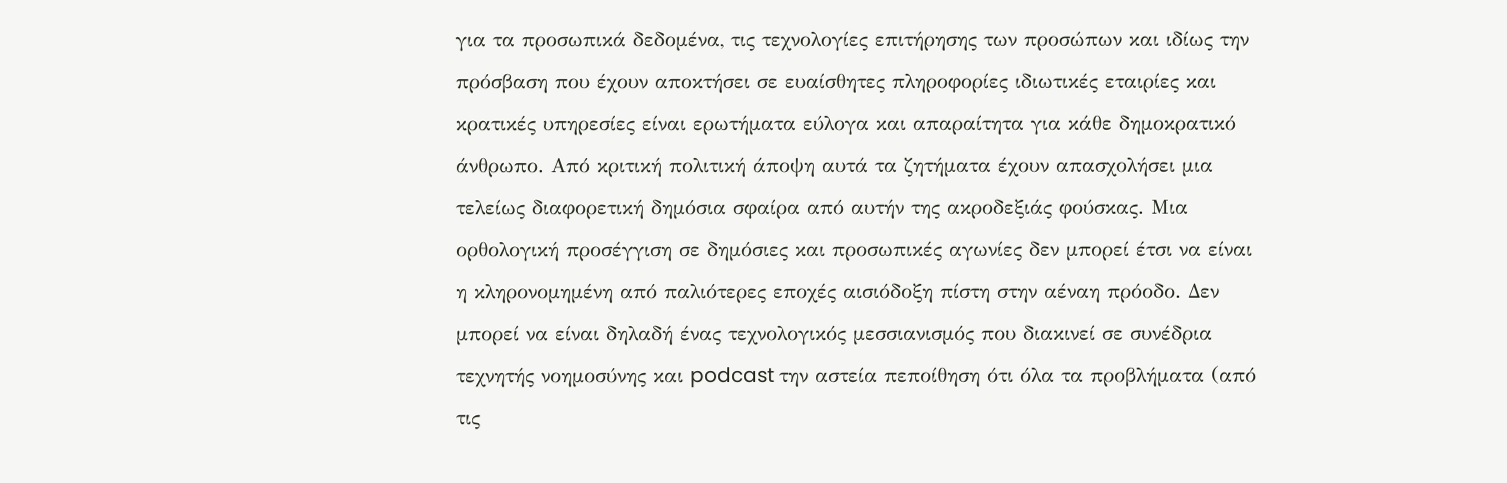για τα προσωπικά δεδομένα, τις τεχνολογίες επιτήρησης των προσώπων και ιδίως την πρόσβαση που έχουν αποκτήσει σε ευαίσθητες πληροφορίες ιδιωτικές εταιρίες και κρατικές υπηρεσίες είναι ερωτήματα εύλογα και απαραίτητα για κάθε δημοκρατικό άνθρωπο. Από κριτική πολιτική άποψη αυτά τα ζητήματα έχουν απασχολήσει μια τελείως διαφορετική δημόσια σφαίρα από αυτήν της ακροδεξιάς φούσκας. Μια ορθολογική προσέγγιση σε δημόσιες και προσωπικές αγωνίες δεν μπορεί έτσι να είναι η κληρονομημένη από παλιότερες εποχές αισιόδοξη πίστη στην αέναη πρόοδο. Δεν μπορεί να είναι δηλαδή ένας τεχνολογικός μεσσιανισμός που διακινεί σε συνέδρια τεχνητής νοημοσύνης και podcast την αστεία πεποίθηση ότι όλα τα προβλήματα (από τις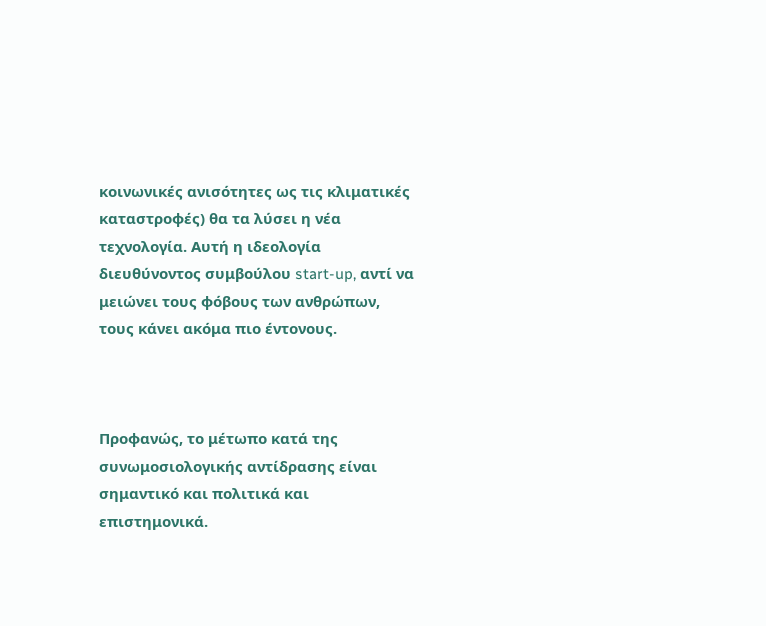κοινωνικές ανισότητες ως τις κλιματικές καταστροφές) θα τα λύσει η νέα τεχνολογία. Αυτή η ιδεολογία διευθύνοντος συμβούλου start-up, αντί να μειώνει τους φόβους των ανθρώπων, τους κάνει ακόμα πιο έντονους.



Προφανώς, το μέτωπο κατά της συνωμοσιολογικής αντίδρασης είναι σημαντικό και πολιτικά και επιστημονικά.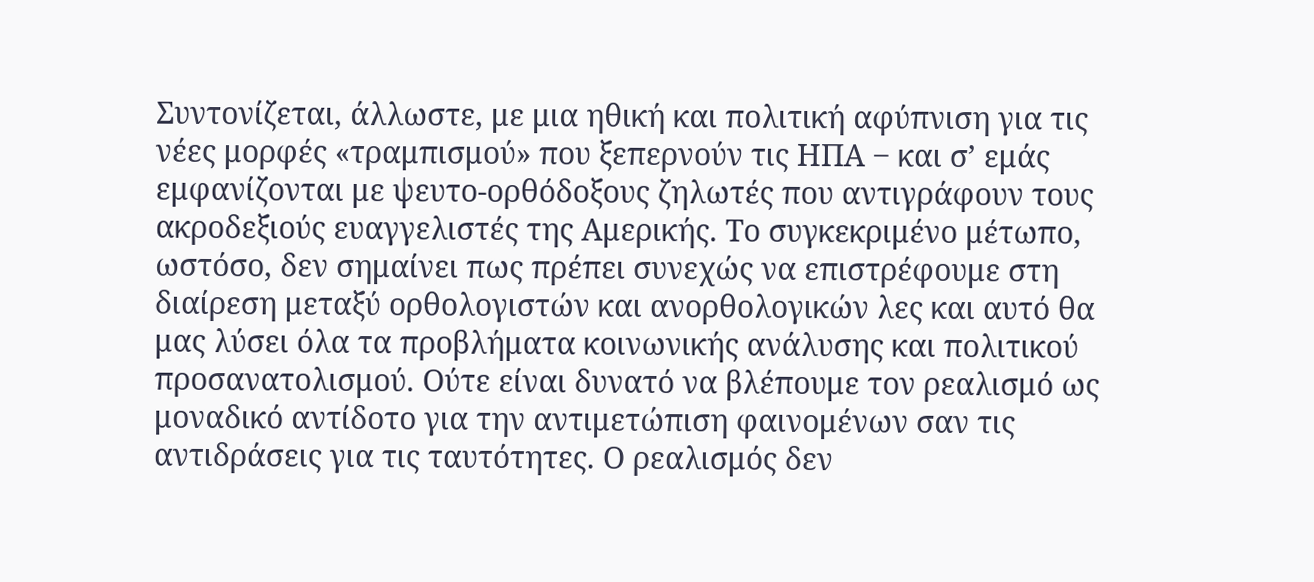Συντονίζεται, άλλωστε, με μια ηθική και πολιτική αφύπνιση για τις νέες μορφές «τραμπισμού» που ξεπερνούν τις ΗΠΑ ‒ και σ’ εμάς εμφανίζονται με ψευτο-ορθόδοξους ζηλωτές που αντιγράφουν τους ακροδεξιούς ευαγγελιστές της Αμερικής. Το συγκεκριμένο μέτωπο, ωστόσο, δεν σημαίνει πως πρέπει συνεχώς να επιστρέφουμε στη διαίρεση μεταξύ ορθολογιστών και ανορθολογικών λες και αυτό θα μας λύσει όλα τα προβλήματα κοινωνικής ανάλυσης και πολιτικού προσανατολισμού. Ούτε είναι δυνατό να βλέπουμε τον ρεαλισμό ως μοναδικό αντίδοτο για την αντιμετώπιση φαινομένων σαν τις αντιδράσεις για τις ταυτότητες. Ο ρεαλισμός δεν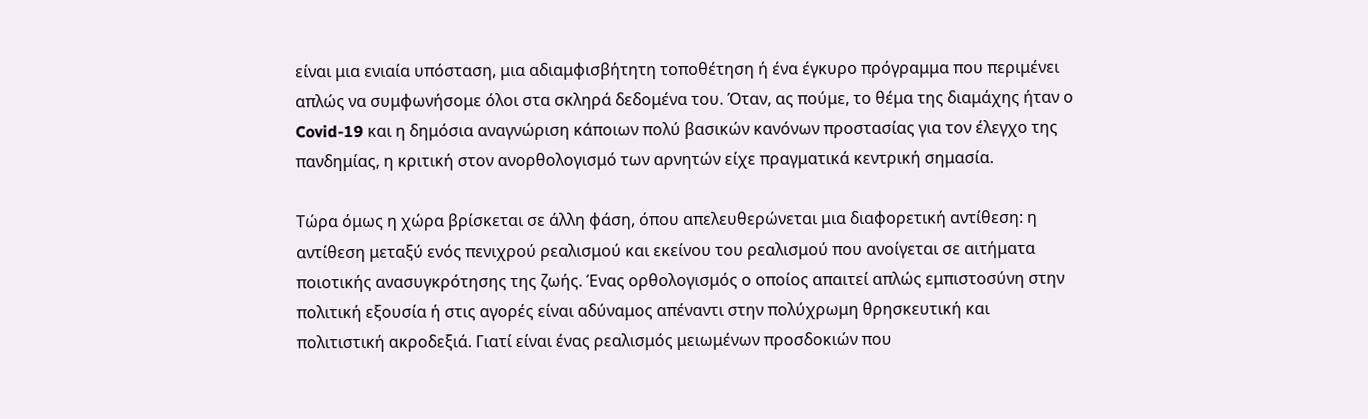είναι μια ενιαία υπόσταση, μια αδιαμφισβήτητη τοποθέτηση ή ένα έγκυρο πρόγραμμα που περιμένει απλώς να συμφωνήσομε όλοι στα σκληρά δεδομένα του. Όταν, ας πούμε, το θέμα της διαμάχης ήταν ο Covid-19 και η δημόσια αναγνώριση κάποιων πολύ βασικών κανόνων προστασίας για τον έλεγχο της πανδημίας, η κριτική στον ανορθολογισμό των αρνητών είχε πραγματικά κεντρική σημασία.

Τώρα όμως η χώρα βρίσκεται σε άλλη φάση, όπου απελευθερώνεται μια διαφορετική αντίθεση: η αντίθεση μεταξύ ενός πενιχρού ρεαλισμού και εκείνου του ρεαλισμού που ανοίγεται σε αιτήματα ποιοτικής ανασυγκρότησης της ζωής. Ένας ορθολογισμός ο οποίος απαιτεί απλώς εμπιστοσύνη στην πολιτική εξουσία ή στις αγορές είναι αδύναμος απέναντι στην πολύχρωμη θρησκευτική και πολιτιστική ακροδεξιά. Γιατί είναι ένας ρεαλισμός μειωμένων προσδοκιών που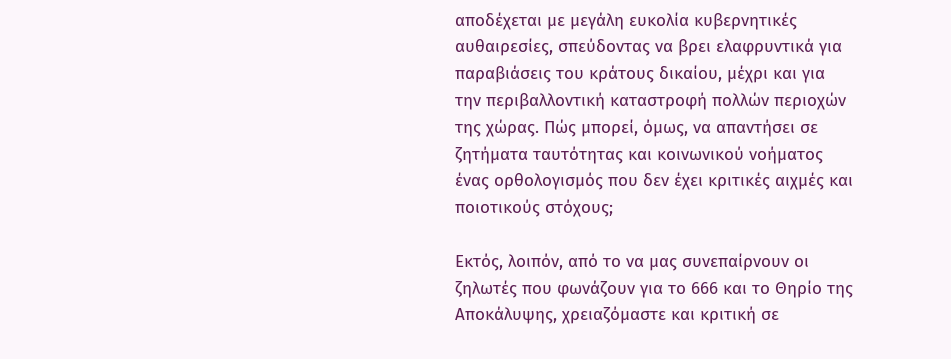αποδέχεται με μεγάλη ευκολία κυβερνητικές αυθαιρεσίες, σπεύδοντας να βρει ελαφρυντικά για παραβιάσεις του κράτους δικαίου, μέχρι και για την περιβαλλοντική καταστροφή πολλών περιοχών της χώρας. Πώς μπορεί, όμως, να απαντήσει σε ζητήματα ταυτότητας και κοινωνικού νοήματος ένας ορθολογισμός που δεν έχει κριτικές αιχμές και ποιοτικούς στόχους;

Εκτός, λοιπόν, από το να μας συνεπαίρνουν οι ζηλωτές που φωνάζουν για το 666 και το Θηρίο της Αποκάλυψης, χρειαζόμαστε και κριτική σε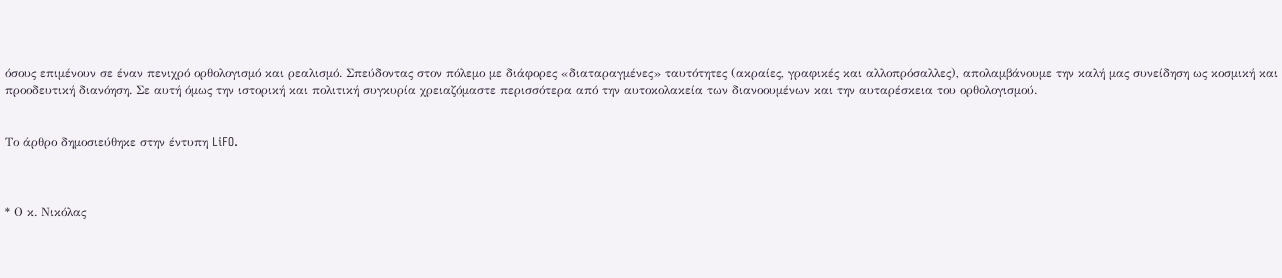όσους επιμένουν σε έναν πενιχρό ορθολογισμό και ρεαλισμό. Σπεύδοντας στον πόλεμο με διάφορες «διαταραγμένες» ταυτότητες (ακραίες, γραφικές και αλλοπρόσαλλες), απολαμβάνουμε την καλή μας συνείδηση ως κοσμική και προοδευτική διανόηση. Σε αυτή όμως την ιστορική και πολιτική συγκυρία χρειαζόμαστε περισσότερα από την αυτοκολακεία των διανοουμένων και την αυταρέσκεια του ορθολογισμού.


Το άρθρο δημοσιεύθηκε στην έντυπη LiFO.



* Ο κ. Νικόλας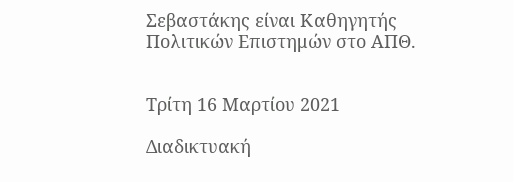Σεβαστάκης είναι Καθηγητής Πολιτικών Επιστημών στο ΑΠΘ.


Τρίτη 16 Μαρτίου 2021

Διαδικτυακή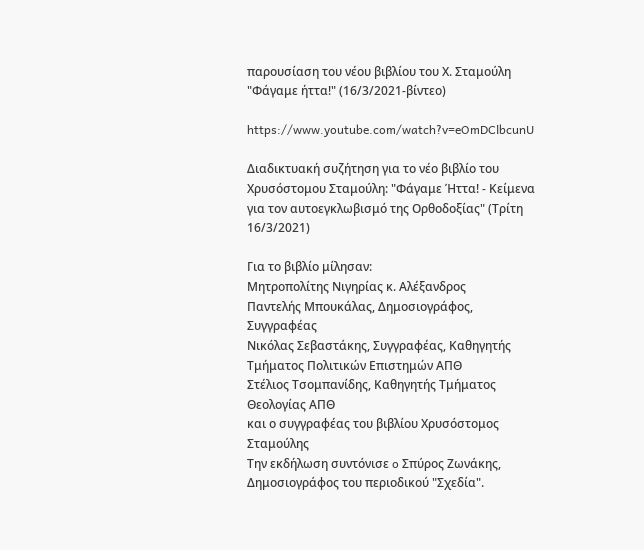παρουσίαση του νέου βιβλίου του Χ. Σταμούλη "Φάγαμε ήττα!" (16/3/2021-βίντεο)

https://www.youtube.com/watch?v=eOmDClbcunU

Διαδικτυακή συζήτηση για το νέο βιβλίο του Χρυσόστομου Σταμούλη: "Φάγαμε Ήττα! - Κείμενα για τον αυτοεγκλωβισμό της Ορθοδοξίας" (Τρίτη 16/3/2021)

Για το βιβλίο μίλησαν:
Μητροπολίτης Νιγηρίας κ. Αλέξανδρος
Παντελής Μπουκάλας, Δημοσιογράφος, Συγγραφέας
Νικόλας Σεβαστάκης, Συγγραφέας, Καθηγητής Τμήματος Πολιτικών Επιστημών ΑΠΘ
Στέλιος Τσομπανίδης, Καθηγητής Τμήματος Θεολογίας ΑΠΘ
και ο συγγραφέας του βιβλίου Χρυσόστομος Σταμούλης
Την εκδήλωση συντόνισε o Σπύρος Ζωνάκης, Δημοσιογράφος του περιοδικού "Σχεδία".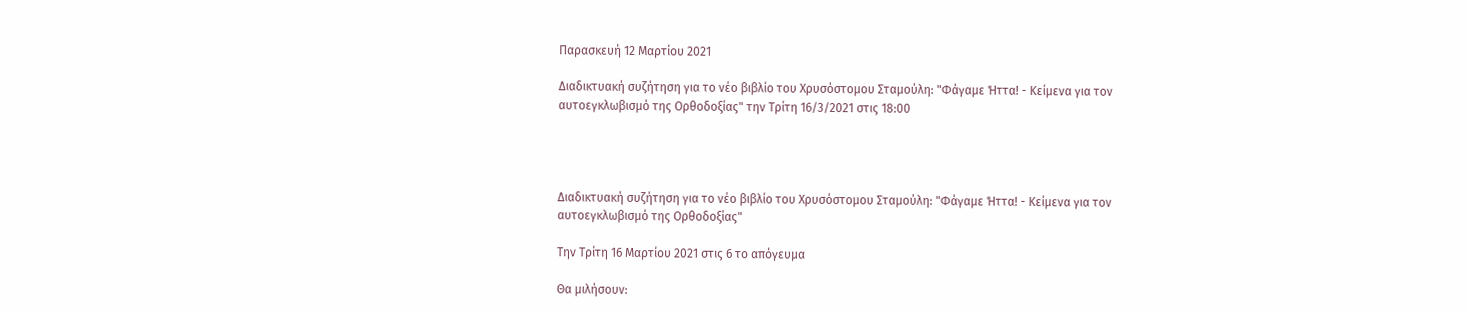Παρασκευή 12 Μαρτίου 2021

Διαδικτυακή συζήτηση για το νέο βιβλίο του Χρυσόστομου Σταμούλη: "Φάγαμε Ήττα! - Κείμενα για τον αυτοεγκλωβισμό της Ορθοδοξίας" την Τρίτη 16/3/2021 στις 18:00




Διαδικτυακή συζήτηση για το νέο βιβλίο του Χρυσόστομου Σταμούλη: "Φάγαμε Ήττα! - Κείμενα για τον αυτοεγκλωβισμό της Ορθοδοξίας"

Την Τρίτη 16 Μαρτίου 2021 στις 6 το απόγευμα

Θα μιλήσουν: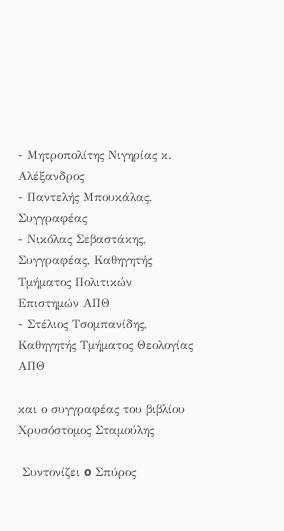- Μητροπολίτης Νιγηρίας κ. Αλέξανδρος
- Παντελής Μπουκάλας, Συγγραφέας
- Νικόλας Σεβαστάκης, Συγγραφέας, Καθηγητής Τμήματος Πολιτικών Επιστημών ΑΠΘ
- Στέλιος Τσομπανίδης, Καθηγητής Τμήματος Θεολογίας ΑΠΘ

και ο συγγραφέας του βιβλίου Χρυσόστομος Σταμούλης

 Συντονίζει o Σπύρος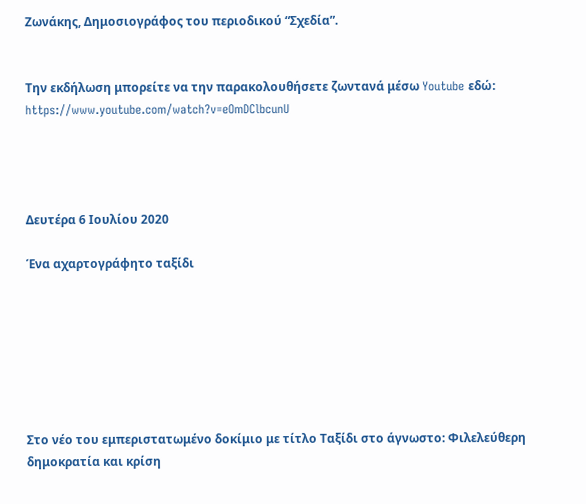Ζωνάκης, Δημοσιογράφος του περιοδικού “Σχεδία”.


Την εκδήλωση μπορείτε να την παρακολουθήσετε ζωντανά μέσω Youtube εδώ: https://www.youtube.com/watch?v=eOmDClbcunU




Δευτέρα 6 Ιουλίου 2020

Ένα αχαρτογράφητο ταξίδι







Στο νέο του εμπεριστατωμένο δοκίμιο με τίτλο Ταξίδι στο άγνωστο: Φιλελεύθερη δημοκρατία και κρίση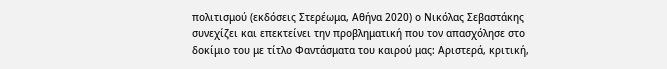πολιτισμού (εκδόσεις Στερέωμα, Αθήνα 2020) ο Νικόλας Σεβαστάκης συνεχίζει και επεκτείνει την προβληματική που τον απασχόλησε στο δοκίμιο του με τίτλο Φαντάσματα του καιρού μας: Αριστερά, κριτική,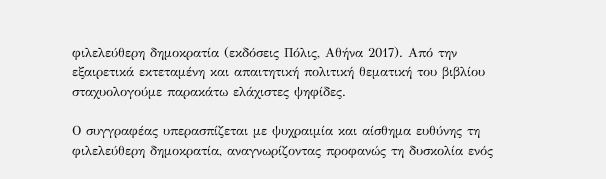φιλελεύθερη δημοκρατία (εκδόσεις Πόλις, Αθήνα 2017). Από την εξαιρετικά εκτεταμένη και απαιτητική πολιτική θεματική του βιβλίου σταχυολογούμε παρακάτω ελάχιστες ψηφίδες.

Ο συγγραφέας υπερασπίζεται με ψυχραιμία και αίσθημα ευθύνης τη φιλελεύθερη δημοκρατία, αναγνωρίζοντας προφανώς τη δυσκολία ενός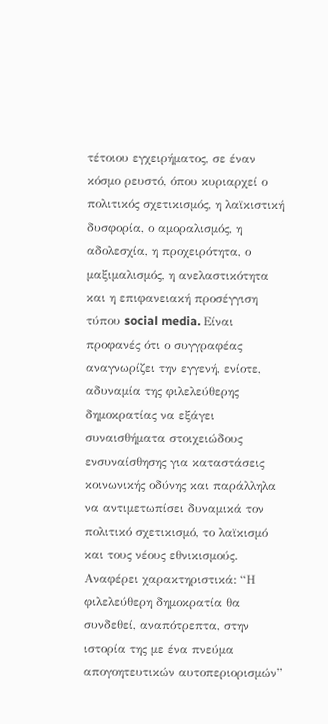τέτοιου εγχειρήματος, σε έναν κόσμο ρευστό, όπου κυριαρχεί ο πολιτικός σχετικισμός, η λαϊκιστική δυσφορία, ο αμοραλισμός, η αδολεσχία, η προχειρότητα, ο μαξιμαλισμός, η ανελαστικότητα και η επιφανειακή προσέγγιση τύπου social media. Είναι προφανές ότι ο συγγραφέας αναγνωρίζει την εγγενή, ενίοτε, αδυναμία της φιλελεύθερης δημοκρατίας να εξάγει συναισθήματα στοιχειώδους ενσυναίσθησης για καταστάσεις κοινωνικής οδύνης και παράλληλα να αντιμετωπίσει δυναμικά τον πολιτικό σχετικισμό, το λαϊκισμό και τους νέους εθνικισμούς. Αναφέρει χαρακτηριστικά: “Η φιλελεύθερη δημοκρατία θα συνδεθεί, αναπότρεπτα, στην ιστορία της με ένα πνεύμα απογοητευτικών αυτοπεριορισμών”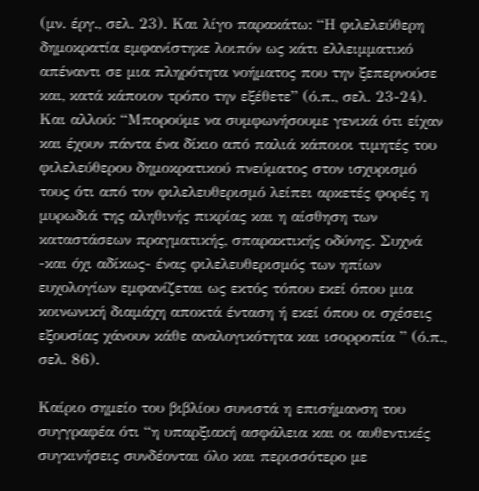(μν. έργ., σελ. 23). Και λίγο παρακάτω: “Η φιλελεύθερη δημοκρατία εμφανίστηκε λοιπόν ως κάτι ελλειμματικό απέναντι σε μια πληρότητα νοήματος που την ξεπερνούσε και, κατά κάποιον τρόπο την εξέθετε” (ό.π., σελ. 23-24). Και αλλού: “Μπορούμε να συμφωνήσουμε γενικά ότι είχαν και έχουν πάντα ένα δίκιο από παλιά κάποιοι τιμητές του φιλελεύθερου δημοκρατικού πνεύματος στον ισχυρισμό τους ότι από τον φιλελευθερισμό λείπει αρκετές φορές η μυρωδιά της αληθινής πικρίας και η αίσθηση των καταστάσεων πραγματικής, σπαρακτικής οδύνης. Συχνά -και όχι αδίκως- ένας φιλελευθερισμός των ηπίων ευχολογίων εμφανίζεται ως εκτός τόπου εκεί όπου μια κοινωνική διαμάχη αποκτά ένταση ή εκεί όπου οι σχέσεις εξουσίας χάνουν κάθε αναλογικότητα και ισορροπία ” (ό.π., σελ. 86).

Καίριο σημείο του βιβλίου συνιστά η επισήμανση του συγγραφέα ότι “η υπαρξιακή ασφάλεια και οι αυθεντικές συγκινήσεις συνδέονται όλο και περισσότερο με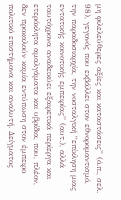μη φιλελεύθερες αξίες και καταστάσεις” (ό.π., σελ. 98), γεγονός που εκβάλλει στον εθνορομαντισμό, την παραδοσιαρχία, την νοσταλγική “επίκληση μιας εντατικής κοινοτικής εμπειρίας” (αυτ.), αλλά ταυτόχρονα αναδεικύει εξαιρετικά περίεργα και ετερόκλητα αμαλγάματα και υβρίδια, που, πλέον, δεν προκαλούν καμία εντύπωση στον έμπειρο πολιτικό επιστήμονα και αναλυτή. Δείγματος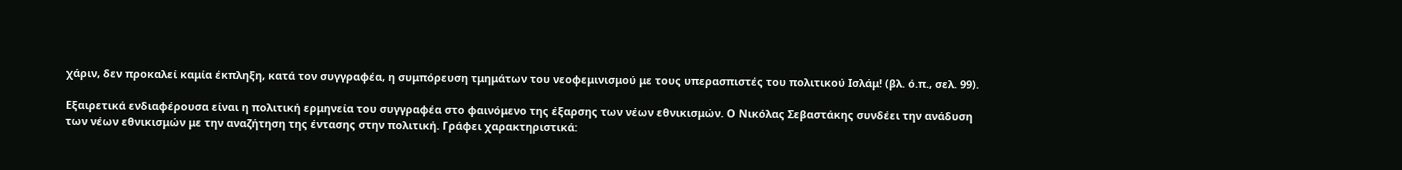χάριν, δεν προκαλεί καμία έκπληξη, κατά τον συγγραφέα, η συμπόρευση τμημάτων του νεοφεμινισμού με τους υπερασπιστές του πολιτικού Ισλάμ! (βλ. ό.π., σελ. 99).

Εξαιρετικά ενδιαφέρουσα είναι η πολιτική ερμηνεία του συγγραφέα στο φαινόμενο της έξαρσης των νέων εθνικισμών. Ο Νικόλας Σεβαστάκης συνδέει την ανάδυση των νέων εθνικισμών με την αναζήτηση της έντασης στην πολιτική. Γράφει χαρακτηριστικά: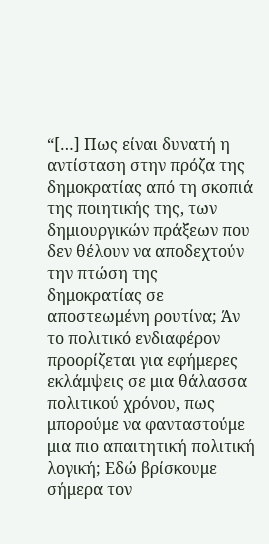“[…] Πως είναι δυνατή η αντίσταση στην πρόζα της δημοκρατίας από τη σκοπιά της ποιητικής της, των δημιουργικών πράξεων που δεν θέλουν να αποδεχτούν την πτώση της δημοκρατίας σε αποστεωμένη ρουτίνα; Άν το πολιτικό ενδιαφέρον προορίζεται για εφήμερες εκλάμψεις σε μια θάλασσα πολιτικού χρόνου, πως μπορούμε να φανταστούμε μια πιο απαιτητική πολιτική λογική; Εδώ βρίσκουμε σήμερα τον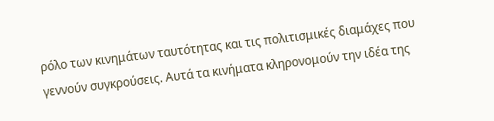ρόλο των κινημάτων ταυτότητας και τις πολιτισμικές διαμάχες που γεννούν συγκρούσεις. Αυτά τα κινήματα κληρονομούν την ιδέα της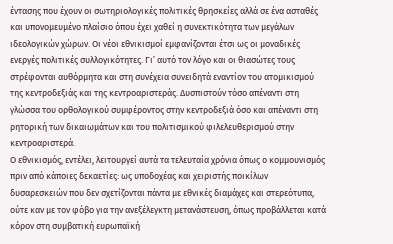έντασης που έχουν οι σωτηριολογικές πολιτικές θρησκείες αλλά σε ένα ασταθές και υπονομευμένο πλαίσιο όπου έχει χαθεί η συνεκτικότητα των μεγάλων ιδεολογικών χώρων. Οι νέοι εθνικισμοί εμφανίζονται έτσι ως οι μοναδικές ενεργές πολιτικές συλλογικότητες. Γι’ αυτό τον λόγο και οι θιασώτες τους στρέφονται αυθόρμητα και στη συνέχεια συνειδητά εναντίον του ατομικισμού της κεντροδεξιάς και της κεντροαριστεράς. Δυσπιστούν τόσο απέναντι στη γλώσσα του ορθολογικού συμφέροντος στην κεντροδεξιά όσο και απέναντι στη ρητορική των δικαιωμάτων και του πολιτισμικού φιλελευθερισμού στην κεντροαριστερά.
Ο εθνικισμός, εντέλει, λειτουργεί αυτά τα τελευταία χρόνια όπως ο κομμουνισμός πριν από κάποιες δεκαετίες: ως υποδοχέας και χειριστής ποικίλων δυσαρεσκειών που δεν σχετίζονται πάντα με εθνικές διαμάχες και στερεότυπα, ούτε καν με τον φόβο για την ανεξέλεγκτη μετανάστευση, όπως προβάλλεται κατά κόρον στη συμβατική ευρωπαϊκή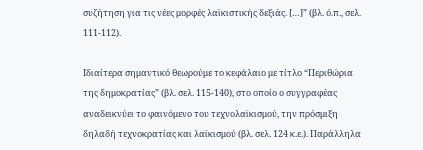συζήτηση για τις νέες μορφές λαϊκιστικής δεξιάς. […]” (βλ. ό.π., σελ. 111-112).

Ιδιαίτερα σημαντικό θεωρούμε το κεφάλαιο με τίτλο “Περιθώρια της δημοκρατίας” (βλ. σελ. 115-140), στο οποίο ο συγγραφέας αναδεικνύει το φαινόμενο του τεχνολαϊκισμού, την πρόσμιξη δηλαδή τεχνοκρατίας και λαϊκισμού (βλ. σελ. 124 κ.ε.). Παράλληλα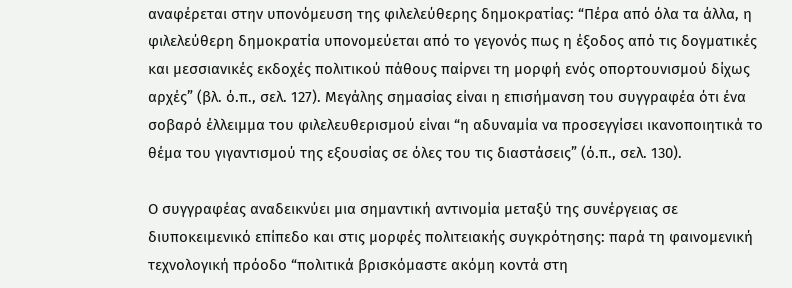αναφέρεται στην υπονόμευση της φιλελεύθερης δημοκρατίας: “Πέρα από όλα τα άλλα, η φιλελεύθερη δημοκρατία υπονομεύεται από το γεγονός πως η έξοδος από τις δογματικές και μεσσιανικές εκδοχές πολιτικού πάθους παίρνει τη μορφή ενός οπορτουνισμού δίχως αρχές” (βλ. ό.π., σελ. 127). Μεγάλης σημασίας είναι η επισήμανση του συγγραφέα ότι ένα σοβαρό έλλειμμα του φιλελευθερισμού είναι “η αδυναμία να προσεγγίσει ικανοποιητικά το θέμα του γιγαντισμού της εξουσίας σε όλες του τις διαστάσεις” (ό.π., σελ. 130).

Ο συγγραφέας αναδεικνύει μια σημαντική αντινομία μεταξύ της συνέργειας σε διυποκειμενικό επίπεδο και στις μορφές πολιτειακής συγκρότησης: παρά τη φαινομενική τεχνολογική πρόοδο “πολιτικά βρισκόμαστε ακόμη κοντά στη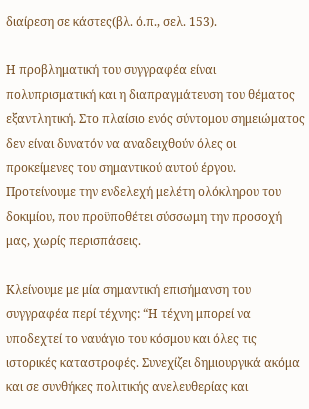διαίρεση σε κάστες(βλ. ό.π., σελ. 153).

Η προβληματική του συγγραφέα είναι πολυπρισματική και η διαπραγμάτευση του θέματος εξαντλητική. Στο πλαίσιο ενός σύντομου σημειώματος δεν είναι δυνατόν να αναδειχθούν όλες οι προκείμενες του σημαντικού αυτού έργου. Προτείνουμε την ενδελεχή μελέτη ολόκληρου του δοκιμίου, που προϋποθέτει σύσσωμη την προσοχή μας, χωρίς περισπάσεις.

Κλείνουμε με μία σημαντική επισήμανση του συγγραφέα περί τέχνης: “Η τέχνη μπορεί να υποδεχτεί το ναυάγιο του κόσμου και όλες τις ιστορικές καταστροφές. Συνεχίζει δημιουργικά ακόμα και σε συνθήκες πολιτικής ανελευθερίας και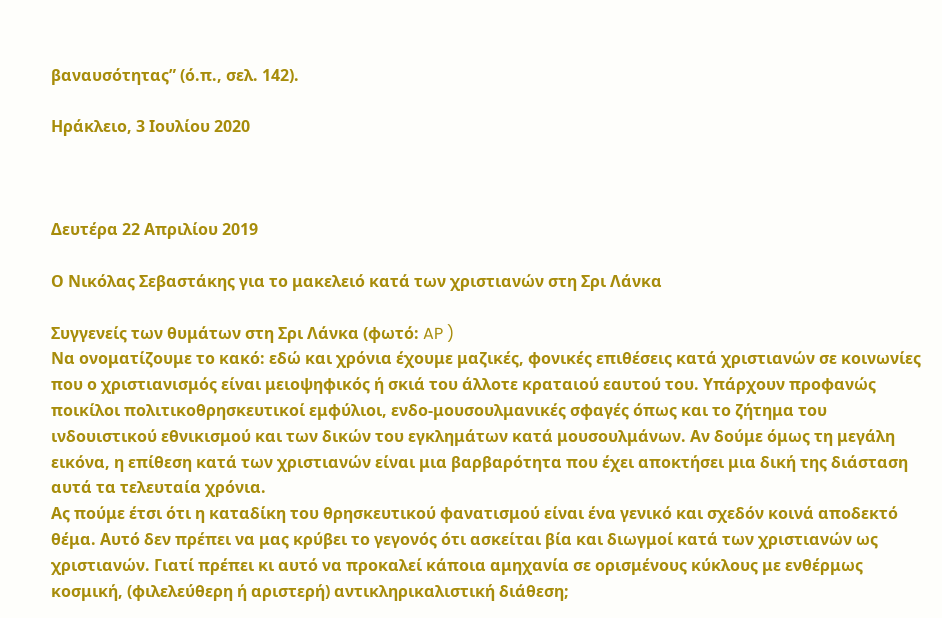βαναυσότητας” (ό.π., σελ. 142).

Ηράκλειο, 3 Ιουλίου 2020



Δευτέρα 22 Απριλίου 2019

Ο Νικόλας Σεβαστάκης για το μακελειό κατά των χριστιανών στη Σρι Λάνκα

Συγγενείς των θυμάτων στη Σρι Λάνκα (φωτό: AP )
Να ονοματίζουμε το κακό: εδώ και χρόνια έχουμε μαζικές, φονικές επιθέσεις κατά χριστιανών σε κοινωνίες που ο χριστιανισμός είναι μειοψηφικός ή σκιά του άλλοτε κραταιού εαυτού του. Υπάρχουν προφανώς ποικίλοι πολιτικοθρησκευτικοί εμφύλιοι, ενδο-μουσουλμανικές σφαγές όπως και το ζήτημα του ινδουιστικού εθνικισμού και των δικών του εγκλημάτων κατά μουσουλμάνων. Αν δούμε όμως τη μεγάλη εικόνα, η επίθεση κατά των χριστιανών είναι μια βαρβαρότητα που έχει αποκτήσει μια δική της διάσταση αυτά τα τελευταία χρόνια.
Ας πούμε έτσι ότι η καταδίκη του θρησκευτικού φανατισμού είναι ένα γενικό και σχεδόν κοινά αποδεκτό θέμα. Αυτό δεν πρέπει να μας κρύβει το γεγονός ότι ασκείται βία και διωγμοί κατά των χριστιανών ως χριστιανών. Γιατί πρέπει κι αυτό να προκαλεί κάποια αμηχανία σε ορισμένους κύκλους με ενθέρμως κοσμική, (φιλελεύθερη ή αριστερή) αντικληρικαλιστική διάθεση;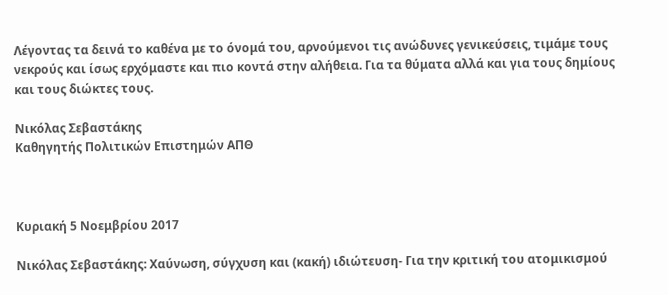Λέγοντας τα δεινά το καθένα με το όνομά του, αρνούμενοι τις ανώδυνες γενικεύσεις, τιμάμε τους νεκρούς και ίσως ερχόμαστε και πιο κοντά στην αλήθεια. Για τα θύματα αλλά και για τους δημίους και τους διώκτες τους.

Νικόλας Σεβαστάκης
Καθηγητής Πολιτικών Επιστημών ΑΠΘ



Κυριακή 5 Νοεμβρίου 2017

Νικόλας Σεβαστάκης: Χαύνωση, σύγχυση και (κακή) ιδιώτευση- Για την κριτική του ατομικισμού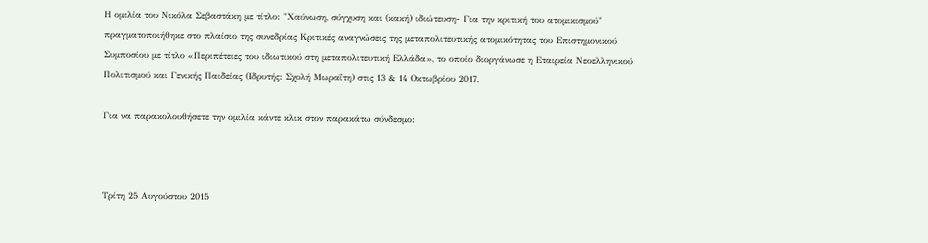Η ομιλία του Νικόλα Σεβαστάκη με τίτλο: "Χαύνωση, σύγχυση και (κακή) ιδιώτευση- Για την κριτική του ατομικισμού" πραγματοποιήθηκε στο πλαίσιο της συνεδρίας Κριτικές αναγνώσεις της μεταπολιτευτικής ατομικότητας του Επιστημονικού Συμποσίου με τίτλο «Περιπέτειες του ιδιωτικού στη μεταπολιτευτική Ελλάδα», το οποίο διοργάνωσε η Εταιρεία Νεοελληνικού Πολιτισμού και Γενικής Παιδείας (Ιδρυτής: Σχολή Μωραΐτη) στις 13 & 14 Οκτωβρίου 2017.

Για να παρακολουθήσετε την ομιλία κάντε κλικ στον παρακάτω σύνδεσμο:



Τρίτη 25 Αυγούστου 2015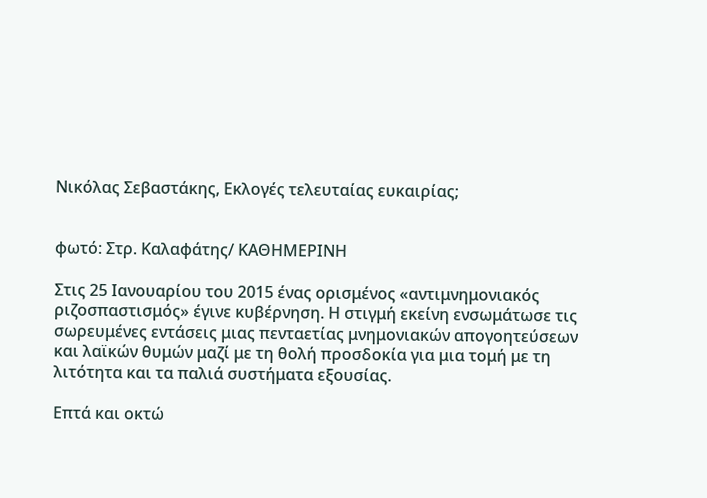Νικόλας Σεβαστάκης, Εκλογές τελευταίας ευκαιρίας;


φωτό: Στρ. Καλαφάτης/ ΚΑΘΗΜΕΡΙΝΗ

Στις 25 Ιανουαρίου του 2015 ένας ορισμένος «αντιμνημονιακός ριζοσπαστισμός» έγινε κυβέρνηση. Η στιγμή εκείνη ενσωμάτωσε τις σωρευμένες εντάσεις μιας πενταετίας μνημονιακών απογοητεύσεων και λαϊκών θυμών μαζί με τη θολή προσδοκία για μια τομή με τη λιτότητα και τα παλιά συστήματα εξουσίας.

Επτά και οκτώ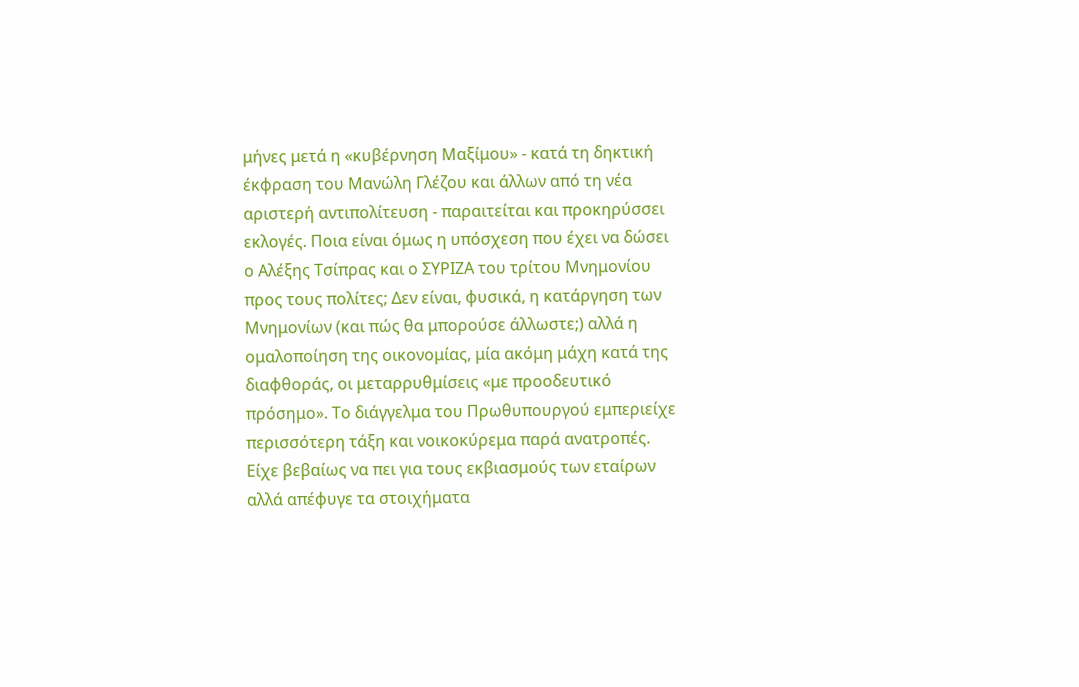μήνες μετά η «κυβέρνηση Μαξίμου» - κατά τη δηκτική έκφραση του Μανώλη Γλέζου και άλλων από τη νέα αριστερή αντιπολίτευση - παραιτείται και προκηρύσσει εκλογές. Ποια είναι όμως η υπόσχεση που έχει να δώσει ο Αλέξης Τσίπρας και ο ΣΥΡΙΖΑ του τρίτου Μνημονίου προς τους πολίτες; Δεν είναι, φυσικά, η κατάργηση των Μνημονίων (και πώς θα μπορούσε άλλωστε;) αλλά η ομαλοποίηση της οικονομίας, μία ακόμη μάχη κατά της διαφθοράς, οι μεταρρυθμίσεις «με προοδευτικό πρόσημο». Το διάγγελμα του Πρωθυπουργού εμπεριείχε περισσότερη τάξη και νοικοκύρεμα παρά ανατροπές. Είχε βεβαίως να πει για τους εκβιασμούς των εταίρων αλλά απέφυγε τα στοιχήματα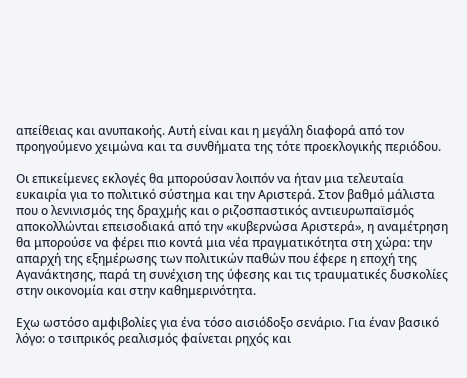απείθειας και ανυπακοής. Αυτή είναι και η μεγάλη διαφορά από τον προηγούμενο χειμώνα και τα συνθήματα της τότε προεκλογικής περιόδου.

Οι επικείμενες εκλογές θα μπορούσαν λοιπόν να ήταν μια τελευταία ευκαιρία για το πολιτικό σύστημα και την Αριστερά. Στον βαθμό μάλιστα που ο λενινισμός της δραχμής και ο ριζοσπαστικός αντιευρωπαϊσμός αποκολλώνται επεισοδιακά από την «κυβερνώσα Αριστερά», η αναμέτρηση θα μπορούσε να φέρει πιο κοντά μια νέα πραγματικότητα στη χώρα: την απαρχή της εξημέρωσης των πολιτικών παθών που έφερε η εποχή της Αγανάκτησης, παρά τη συνέχιση της ύφεσης και τις τραυματικές δυσκολίες στην οικονομία και στην καθημερινότητα.

Εχω ωστόσο αμφιβολίες για ένα τόσο αισιόδοξο σενάριο. Για έναν βασικό λόγο: ο τσιπρικός ρεαλισμός φαίνεται ρηχός και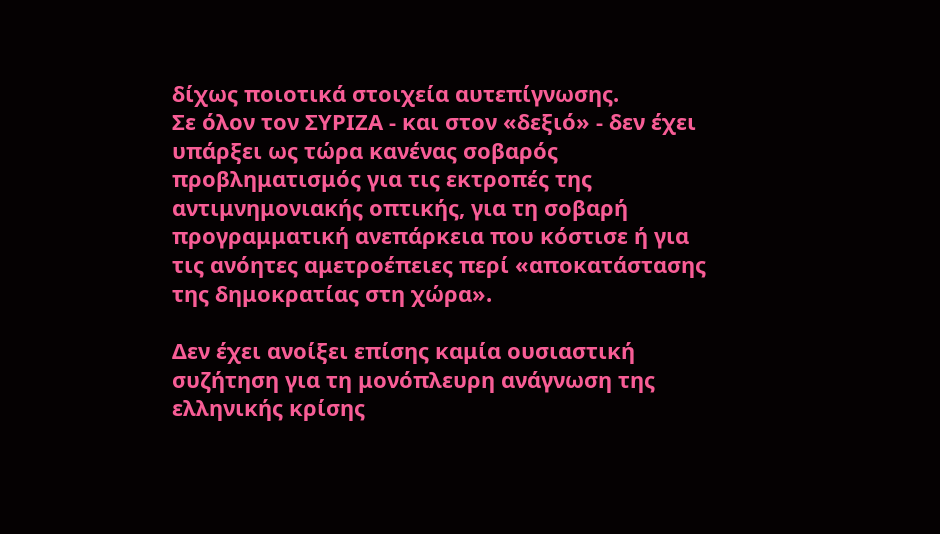δίχως ποιοτικά στοιχεία αυτεπίγνωσης.
Σε όλον τον ΣΥΡΙΖΑ - και στον «δεξιό» - δεν έχει υπάρξει ως τώρα κανένας σοβαρός προβληματισμός για τις εκτροπές της αντιμνημονιακής οπτικής, για τη σοβαρή προγραμματική ανεπάρκεια που κόστισε ή για τις ανόητες αμετροέπειες περί «αποκατάστασης της δημοκρατίας στη χώρα».

Δεν έχει ανοίξει επίσης καμία ουσιαστική συζήτηση για τη μονόπλευρη ανάγνωση της ελληνικής κρίσης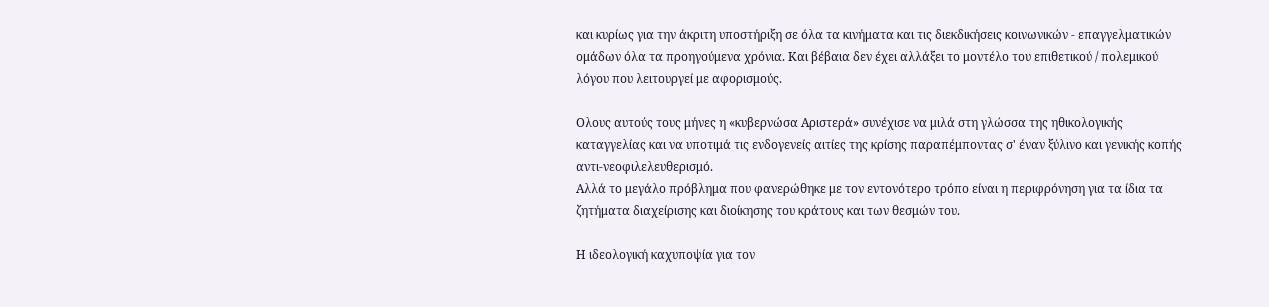και κυρίως για την άκριτη υποστήριξη σε όλα τα κινήματα και τις διεκδικήσεις κοινωνικών - επαγγελματικών ομάδων όλα τα προηγούμενα χρόνια. Και βέβαια δεν έχει αλλάξει το μοντέλο του επιθετικού / πολεμικού λόγου που λειτουργεί με αφορισμούς.

Ολους αυτούς τους μήνες η «κυβερνώσα Αριστερά» συνέχισε να μιλά στη γλώσσα της ηθικολογικής καταγγελίας και να υποτιμά τις ενδογενείς αιτίες της κρίσης παραπέμποντας σ' έναν ξύλινο και γενικής κοπής αντι-νεοφιλελευθερισμό.
Αλλά το μεγάλο πρόβλημα που φανερώθηκε με τον εντονότερο τρόπο είναι η περιφρόνηση για τα ίδια τα ζητήματα διαχείρισης και διοίκησης του κράτους και των θεσμών του.

Η ιδεολογική καχυποψία για τον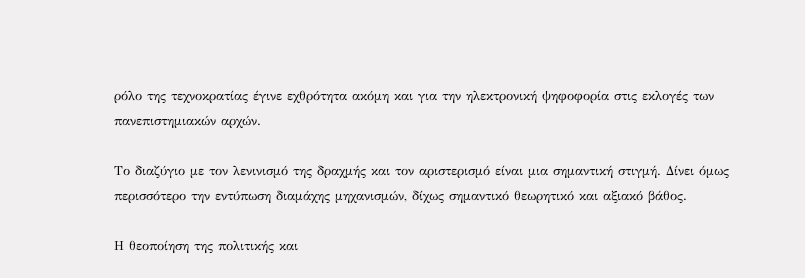ρόλο της τεχνοκρατίας έγινε εχθρότητα ακόμη και για την ηλεκτρονική ψηφοφορία στις εκλογές των πανεπιστημιακών αρχών.

Το διαζύγιο με τον λενινισμό της δραχμής και τον αριστερισμό είναι μια σημαντική στιγμή. Δίνει όμως περισσότερο την εντύπωση διαμάχης μηχανισμών, δίχως σημαντικό θεωρητικό και αξιακό βάθος.

Η θεοποίηση της πολιτικής και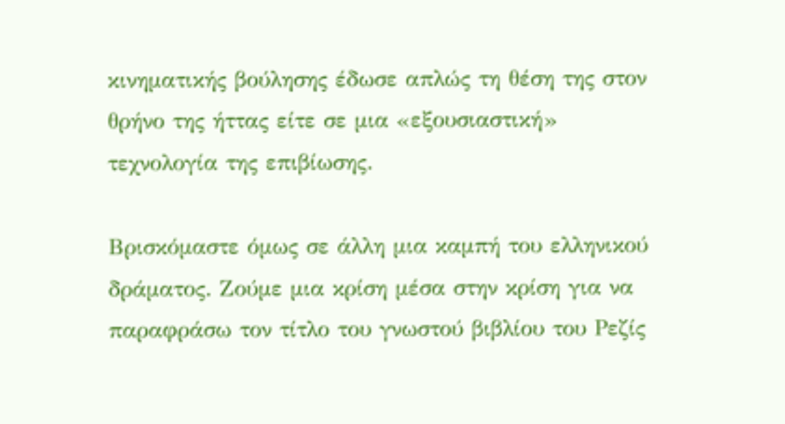κινηματικής βούλησης έδωσε απλώς τη θέση της στον θρήνο της ήττας είτε σε μια «εξουσιαστική» τεχνολογία της επιβίωσης.

Βρισκόμαστε όμως σε άλλη μια καμπή του ελληνικού δράματος. Ζούμε μια κρίση μέσα στην κρίση για να παραφράσω τον τίτλο του γνωστού βιβλίου του Ρεζίς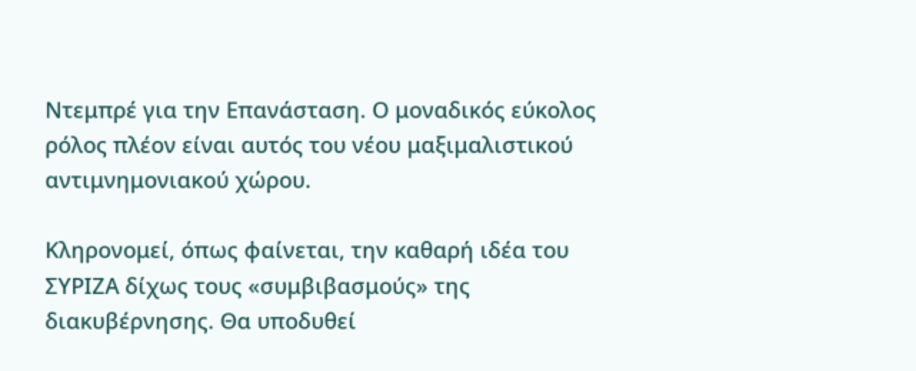Ντεμπρέ για την Επανάσταση. Ο μοναδικός εύκολος ρόλος πλέον είναι αυτός του νέου μαξιμαλιστικού αντιμνημονιακού χώρου.

Κληρονομεί, όπως φαίνεται, την καθαρή ιδέα του ΣΥΡΙΖΑ δίχως τους «συμβιβασμούς» της διακυβέρνησης. Θα υποδυθεί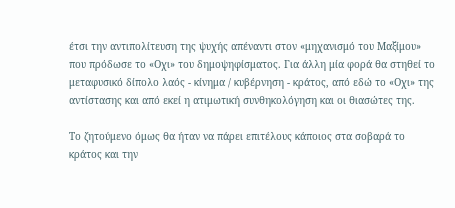έτσι την αντιπολίτευση της ψυχής απέναντι στον «μηχανισμό του Μαξίμου» που πρόδωσε το «Οχι» του δημοψηφίσματος. Για άλλη μία φορά θα στηθεί το μεταφυσικό δίπολο λαός - κίνημα / κυβέρνηση - κράτος, από εδώ το «Οχι» της αντίστασης και από εκεί η ατιμωτική συνθηκολόγηση και οι θιασώτες της.

Το ζητούμενο όμως θα ήταν να πάρει επιτέλους κάποιος στα σοβαρά το κράτος και την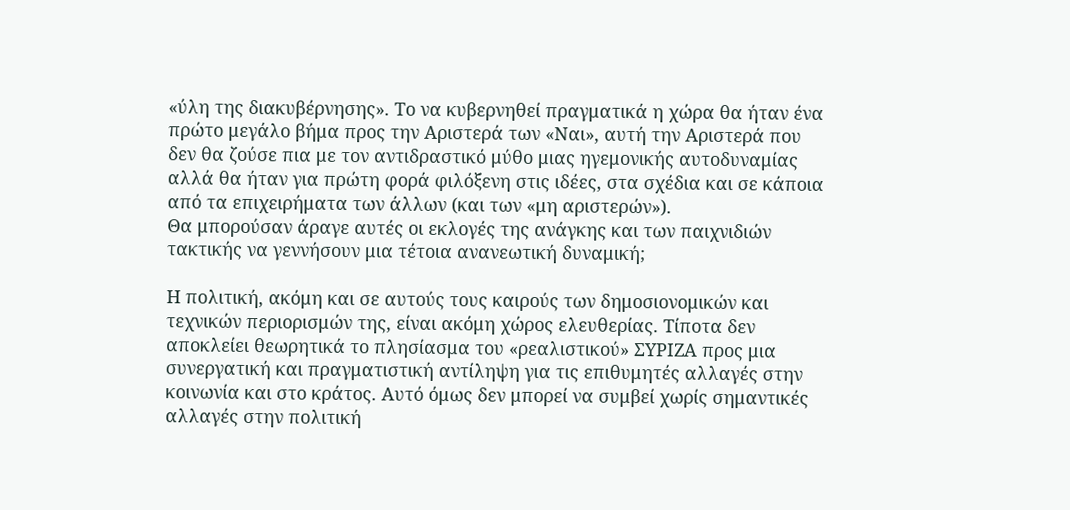«ύλη της διακυβέρνησης». Το να κυβερνηθεί πραγματικά η χώρα θα ήταν ένα πρώτο μεγάλο βήμα προς την Αριστερά των «Ναι», αυτή την Αριστερά που δεν θα ζούσε πια με τον αντιδραστικό μύθο μιας ηγεμονικής αυτοδυναμίας αλλά θα ήταν για πρώτη φορά φιλόξενη στις ιδέες, στα σχέδια και σε κάποια από τα επιχειρήματα των άλλων (και των «μη αριστερών»).
Θα μπορούσαν άραγε αυτές οι εκλογές της ανάγκης και των παιχνιδιών τακτικής να γεννήσουν μια τέτοια ανανεωτική δυναμική;

Η πολιτική, ακόμη και σε αυτούς τους καιρούς των δημοσιονομικών και τεχνικών περιορισμών της, είναι ακόμη χώρος ελευθερίας. Τίποτα δεν αποκλείει θεωρητικά το πλησίασμα του «ρεαλιστικού» ΣΥΡΙΖΑ προς μια συνεργατική και πραγματιστική αντίληψη για τις επιθυμητές αλλαγές στην κοινωνία και στο κράτος. Αυτό όμως δεν μπορεί να συμβεί χωρίς σημαντικές αλλαγές στην πολιτική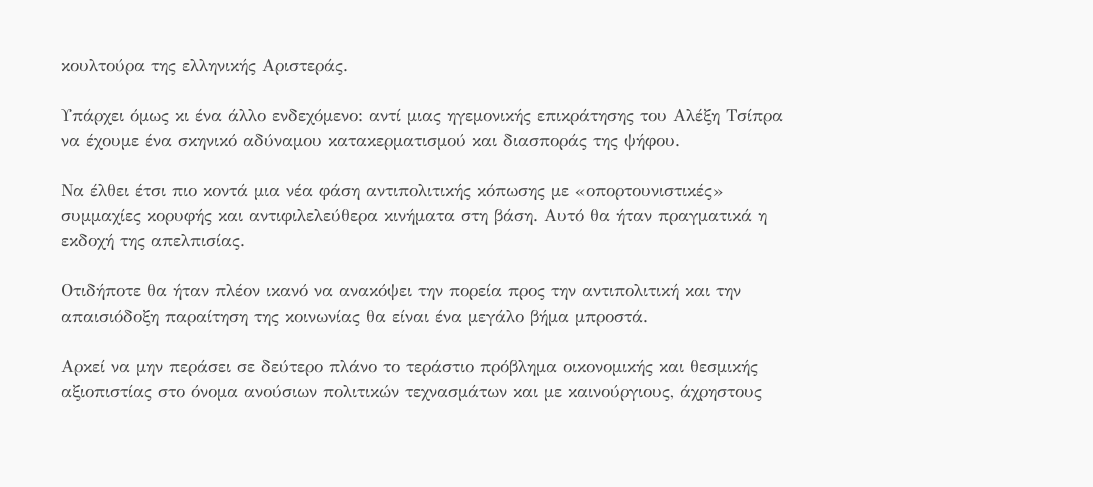κουλτούρα της ελληνικής Αριστεράς.

Υπάρχει όμως κι ένα άλλο ενδεχόμενο: αντί μιας ηγεμονικής επικράτησης του Αλέξη Τσίπρα να έχουμε ένα σκηνικό αδύναμου κατακερματισμού και διασποράς της ψήφου.

Να έλθει έτσι πιο κοντά μια νέα φάση αντιπολιτικής κόπωσης με «οπορτουνιστικές» συμμαχίες κορυφής και αντιφιλελεύθερα κινήματα στη βάση. Αυτό θα ήταν πραγματικά η εκδοχή της απελπισίας.

Οτιδήποτε θα ήταν πλέον ικανό να ανακόψει την πορεία προς την αντιπολιτική και την απαισιόδοξη παραίτηση της κοινωνίας θα είναι ένα μεγάλο βήμα μπροστά.

Αρκεί να μην περάσει σε δεύτερο πλάνο το τεράστιο πρόβλημα οικονομικής και θεσμικής αξιοπιστίας στο όνομα ανούσιων πολιτικών τεχνασμάτων και με καινούργιους, άχρηστους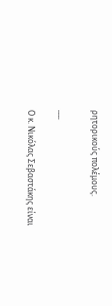ρητορικούς πολέμους.

___

Ο κ. Νικόλας Σεβαστάκης είναι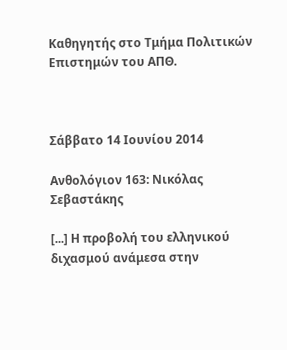Καθηγητής στο Τμήμα Πολιτικών Επιστημών του ΑΠΘ.



Σάββατο 14 Ιουνίου 2014

Ανθολόγιον 163: Νικόλας Σεβαστάκης

[...] Η προβολή του ελληνικού διχασμού ανάμεσα στην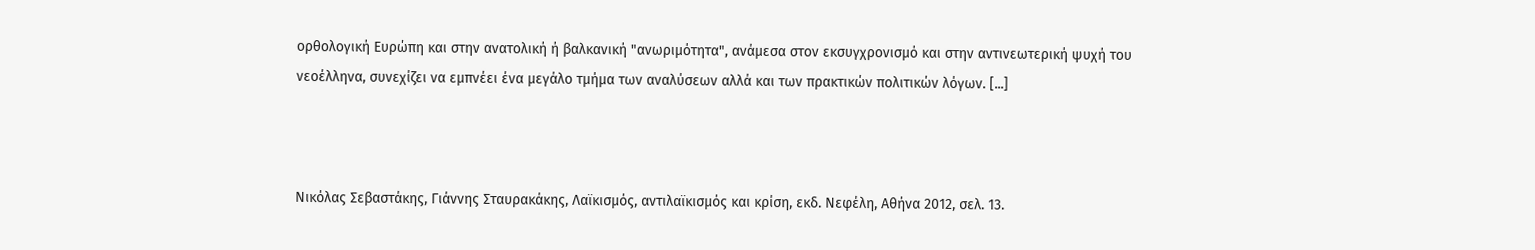ορθολογική Ευρώπη και στην ανατολική ή βαλκανική "ανωριμότητα", ανάμεσα στον εκσυγχρονισμό και στην αντινεωτερική ψυχή του νεοέλληνα, συνεχίζει να εμπνέει ένα μεγάλο τμήμα των αναλύσεων αλλά και των πρακτικών πολιτικών λόγων. [...]



Νικόλας Σεβαστάκης, Γιάννης Σταυρακάκης, Λαϊκισμός, αντιλαϊκισμός και κρίση, εκδ. Νεφέλη, Αθήνα 2012, σελ. 13.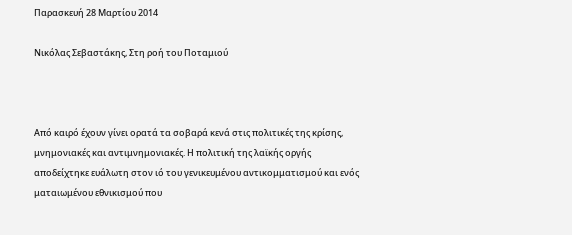Παρασκευή 28 Μαρτίου 2014

Νικόλας Σεβαστάκης, Στη ροή του Ποταμιού



Από καιρό έχουν γίνει ορατά τα σοβαρά κενά στις πολιτικές της κρίσης, μνημονιακές και αντιμνημονιακές. Η πολιτική της λαϊκής οργής αποδείχτηκε ευάλωτη στον ιό του γενικευμένου αντικομματισμού και ενός ματαιωμένου εθνικισμού που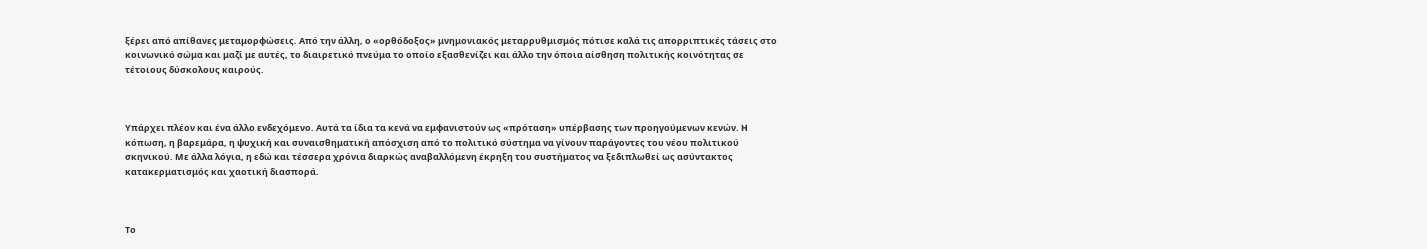ξέρει από απίθανες μεταμορφώσεις. Από την άλλη, ο «ορθόδοξος» μνημονιακός μεταρρυθμισμός πότισε καλά τις απορριπτικές τάσεις στο κοινωνικό σώμα και μαζί με αυτές, το διαιρετικό πνεύμα το οποίο εξασθενίζει και άλλο την όποια αίσθηση πολιτικής κοινότητας σε τέτοιους δύσκολους καιρούς.



Υπάρχει πλέον και ένα άλλο ενδεχόμενο. Αυτά τα ίδια τα κενά να εμφανιστούν ως «πρόταση» υπέρβασης των προηγούμενων κενών. H κόπωση, η βαρεμάρα, η ψυχική και συναισθηματική απόσχιση από το πολιτικό σύστημα να γίνουν παράγοντες του νέου πολιτικού σκηνικού. Με άλλα λόγια, η εδώ και τέσσερα χρόνια διαρκώς αναβαλλόμενη έκρηξη του συστήματος να ξεδιπλωθεί ως ασύντακτος κατακερματισμός και χαοτική διασπορά.



Το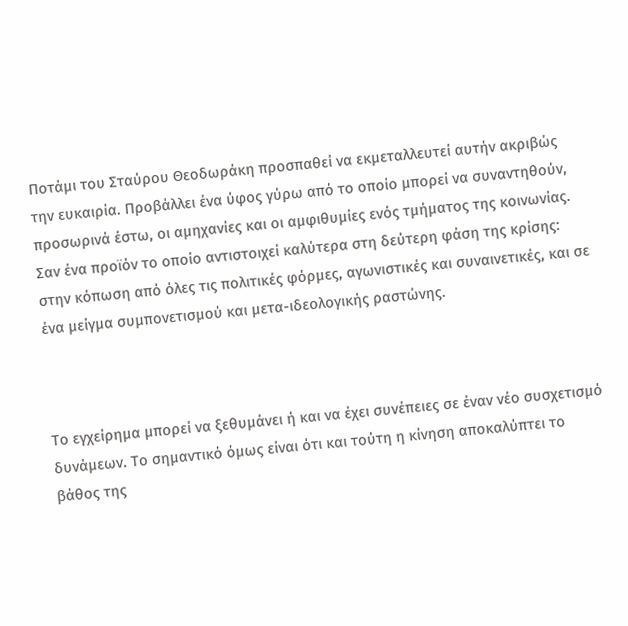Ποτάμι του Σταύρου Θεοδωράκη προσπαθεί να εκμεταλλευτεί αυτήν ακριβώς την ευκαιρία. Προβάλλει ένα ύφος γύρω από το οποίο μπορεί να συναντηθούν, προσωρινά έστω, οι αμηχανίες και οι αμφιθυμίες ενός τμήματος της κοινωνίας. Σαν ένα προϊόν το οποίο αντιστοιχεί καλύτερα στη δεύτερη φάση της κρίσης: στην κόπωση από όλες τις πολιτικές φόρμες, αγωνιστικές και συναινετικές, και σε ένα μείγμα συμπονετισμού και μετα-ιδεολογικής ραστώνης.



Το εγχείρημα μπορεί να ξεθυμάνει ή και να έχει συνέπειες σε έναν νέο συσχετισμό δυνάμεων. Το σημαντικό όμως είναι ότι και τούτη η κίνηση αποκαλύπτει το βάθος της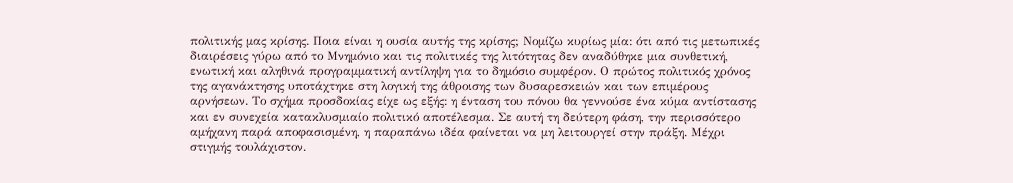πολιτικής μας κρίσης. Ποια είναι η ουσία αυτής της κρίσης; Νομίζω κυρίως μία: ότι από τις μετωπικές διαιρέσεις γύρω από το Μνημόνιο και τις πολιτικές της λιτότητας δεν αναδύθηκε μια συνθετική, ενωτική και αληθινά προγραμματική αντίληψη για το δημόσιο συμφέρον. Ο πρώτος πολιτικός χρόνος της αγανάκτησης υποτάχτηκε στη λογική της άθροισης των δυσαρεσκειών και των επιμέρους αρνήσεων. Το σχήμα προσδοκίας είχε ως εξής: η ένταση του πόνου θα γεννούσε ένα κύμα αντίστασης και εν συνεχεία κατακλυσμιαίο πολιτικό αποτέλεσμα. Σε αυτή τη δεύτερη φάση, την περισσότερο αμήχανη παρά αποφασισμένη, η παραπάνω ιδέα φαίνεται να μη λειτουργεί στην πράξη. Μέχρι στιγμής τουλάχιστον.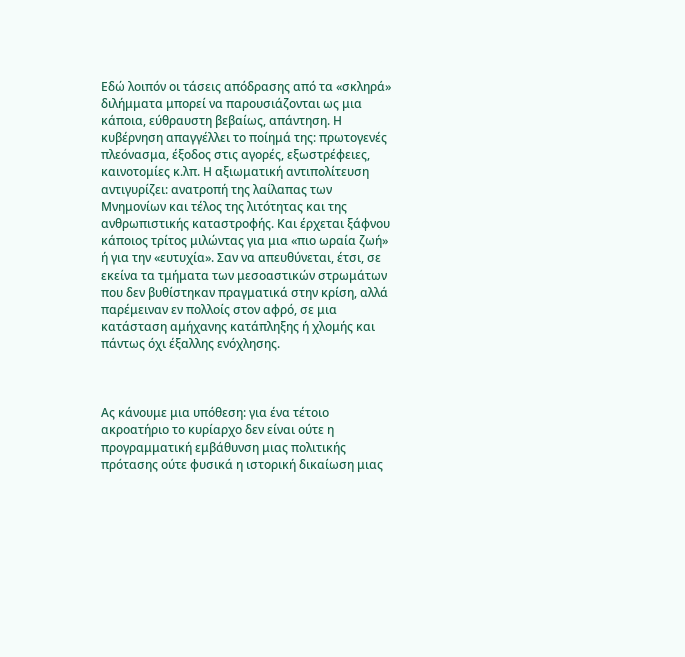Εδώ λοιπόν οι τάσεις απόδρασης από τα «σκληρά» διλήμματα μπορεί να παρουσιάζονται ως μια κάποια, εύθραυστη βεβαίως, απάντηση. Η κυβέρνηση απαγγέλλει το ποίημά της: πρωτογενές πλεόνασμα, έξοδος στις αγορές, εξωστρέφειες, καινοτομίες κ.λπ. Η αξιωματική αντιπολίτευση αντιγυρίζει: ανατροπή της λαίλαπας των Μνημονίων και τέλος της λιτότητας και της ανθρωπιστικής καταστροφής. Και έρχεται ξάφνου κάποιος τρίτος μιλώντας για μια «πιο ωραία ζωή» ή για την «ευτυχία». Σαν να απευθύνεται, έτσι, σε εκείνα τα τμήματα των μεσοαστικών στρωμάτων που δεν βυθίστηκαν πραγματικά στην κρίση, αλλά παρέμειναν εν πολλοίς στον αφρό, σε μια κατάσταση αμήχανης κατάπληξης ή χλομής και πάντως όχι έξαλλης ενόχλησης.



Ας κάνουμε μια υπόθεση: για ένα τέτοιο ακροατήριο το κυρίαρχο δεν είναι ούτε η προγραμματική εμβάθυνση μιας πολιτικής πρότασης ούτε φυσικά η ιστορική δικαίωση μιας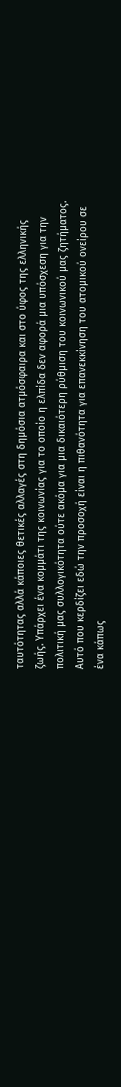ταυτότητας αλλά κάποιες θετικές αλλαγές στη δημόσια ατμόσφαιρα και στο ύφος της ελληνικής ζωής. Υπάρχει ένα κομμάτι της κοινωνίας για το οποίο η ελπίδα δεν αφορά μια υπόσχεση για την πολιτική μας συλλογικότητα ούτε ακόμα για μια δικαιότερη ρύθμιση του κοινωνικού μας ζητήματος. Αυτό που κερδίζει εδώ την προσοχή είναι η πιθανότητα για επανεκκίνηση του ατομικού ονείρου σε ένα κάπως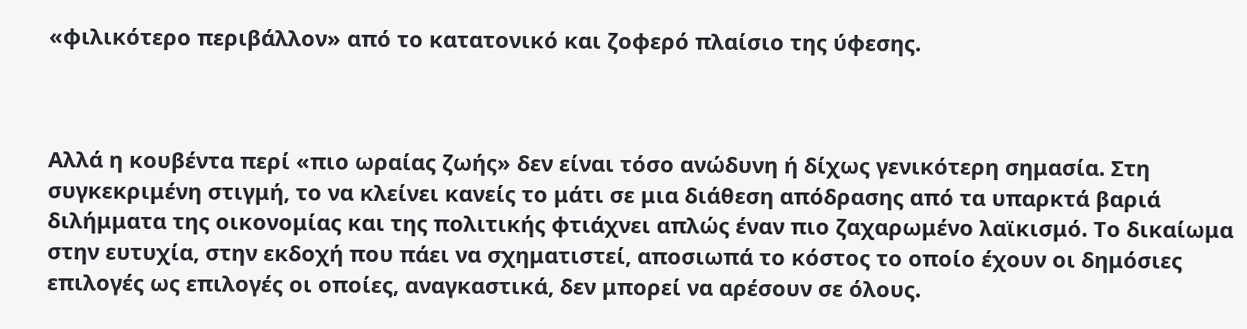«φιλικότερο περιβάλλον» από το κατατονικό και ζοφερό πλαίσιο της ύφεσης.



Αλλά η κουβέντα περί «πιο ωραίας ζωής» δεν είναι τόσο ανώδυνη ή δίχως γενικότερη σημασία. Στη συγκεκριμένη στιγμή, το να κλείνει κανείς το μάτι σε μια διάθεση απόδρασης από τα υπαρκτά βαριά διλήμματα της οικονομίας και της πολιτικής φτιάχνει απλώς έναν πιο ζαχαρωμένο λαϊκισμό. Το δικαίωμα στην ευτυχία, στην εκδοχή που πάει να σχηματιστεί, αποσιωπά το κόστος το οποίο έχουν οι δημόσιες επιλογές ως επιλογές οι οποίες, αναγκαστικά, δεν μπορεί να αρέσουν σε όλους.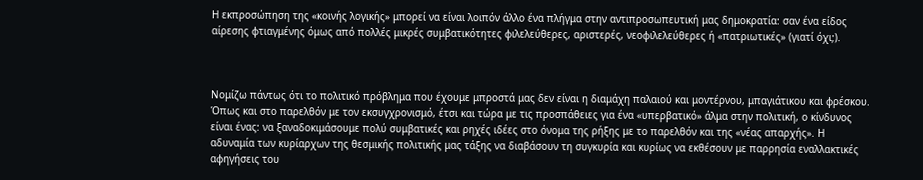Η εκπροσώπηση της «κοινής λογικής» μπορεί να είναι λοιπόν άλλο ένα πλήγμα στην αντιπροσωπευτική μας δημοκρατία: σαν ένα είδος αίρεσης φτιαγμένης όμως από πολλές μικρές συμβατικότητες φιλελεύθερες, αριστερές, νεοφιλελεύθερες ή «πατριωτικές» (γιατί όχι;).



Νομίζω πάντως ότι το πολιτικό πρόβλημα που έχουμε μπροστά μας δεν είναι η διαμάχη παλαιού και μοντέρνου, μπαγιάτικου και φρέσκου. Όπως και στο παρελθόν με τον εκσυγχρονισμό, έτσι και τώρα με τις προσπάθειες για ένα «υπερβατικό» άλμα στην πολιτική, ο κίνδυνος είναι ένας: να ξαναδοκιμάσουμε πολύ συμβατικές και ρηχές ιδέες στο όνομα της ρήξης με το παρελθόν και της «νέας απαρχής». Η αδυναμία των κυρίαρχων της θεσμικής πολιτικής μας τάξης να διαβάσουν τη συγκυρία και κυρίως να εκθέσουν με παρρησία εναλλακτικές αφηγήσεις του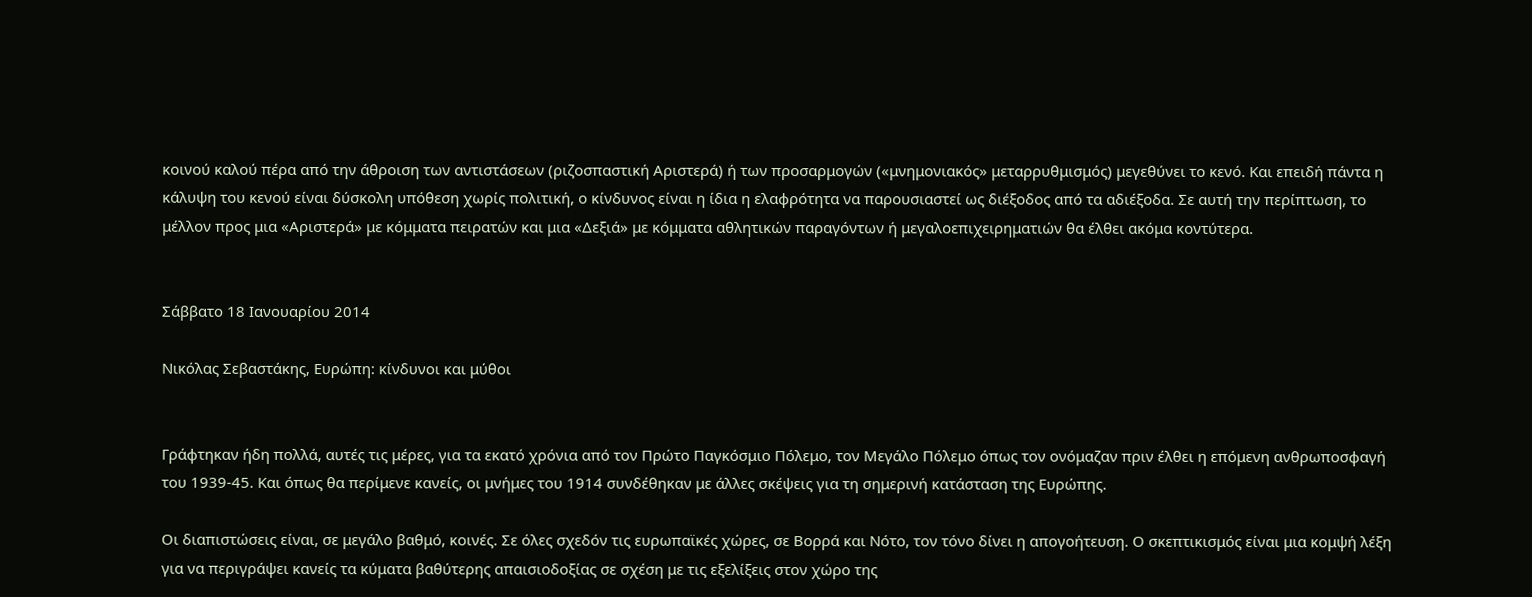κοινού καλού πέρα από την άθροιση των αντιστάσεων (ριζοσπαστική Αριστερά) ή των προσαρμογών («μνημονιακός» μεταρρυθμισμός) μεγεθύνει το κενό. Και επειδή πάντα η κάλυψη του κενού είναι δύσκολη υπόθεση χωρίς πολιτική, ο κίνδυνος είναι η ίδια η ελαφρότητα να παρουσιαστεί ως διέξοδος από τα αδιέξοδα. Σε αυτή την περίπτωση, το μέλλον προς μια «Αριστερά» με κόμματα πειρατών και μια «Δεξιά» με κόμματα αθλητικών παραγόντων ή μεγαλοεπιχειρηματιών θα έλθει ακόμα κοντύτερα.


Σάββατο 18 Ιανουαρίου 2014

Νικόλας Σεβαστάκης, Ευρώπη: κίνδυνοι και μύθοι


Γράφτηκαν ήδη πολλά, αυτές τις μέρες, για τα εκατό χρόνια από τον Πρώτο Παγκόσμιο Πόλεμο, τον Μεγάλο Πόλεμο όπως τον ονόμαζαν πριν έλθει η επόμενη ανθρωποσφαγή του 1939-45. Και όπως θα περίμενε κανείς, οι μνήμες του 1914 συνδέθηκαν με άλλες σκέψεις για τη σημερινή κατάσταση της Ευρώπης.

Οι διαπιστώσεις είναι, σε μεγάλο βαθμό, κοινές. Σε όλες σχεδόν τις ευρωπαϊκές χώρες, σε Βορρά και Νότο, τον τόνο δίνει η απογοήτευση. Ο σκεπτικισμός είναι μια κομψή λέξη για να περιγράψει κανείς τα κύματα βαθύτερης απαισιοδοξίας σε σχέση με τις εξελίξεις στον χώρο της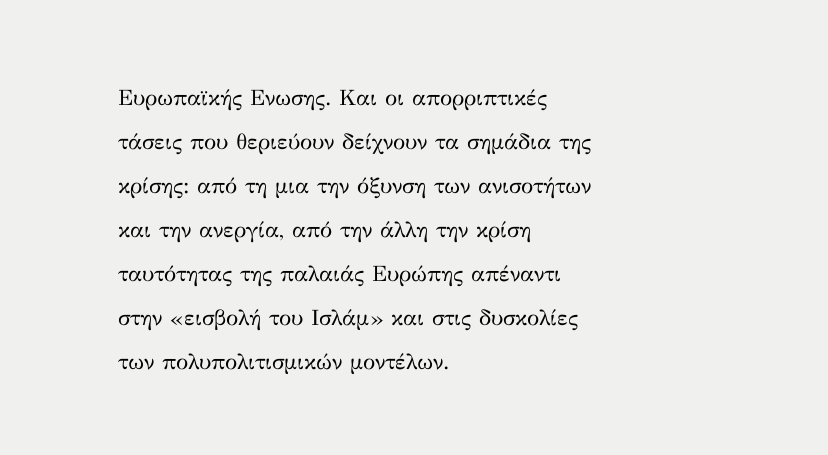Ευρωπαϊκής Ενωσης. Και οι απορριπτικές τάσεις που θεριεύουν δείχνουν τα σημάδια της κρίσης: από τη μια την όξυνση των ανισοτήτων και την ανεργία, από την άλλη την κρίση ταυτότητας της παλαιάς Ευρώπης απέναντι στην «εισβολή του Ισλάμ» και στις δυσκολίες των πολυπολιτισμικών μοντέλων.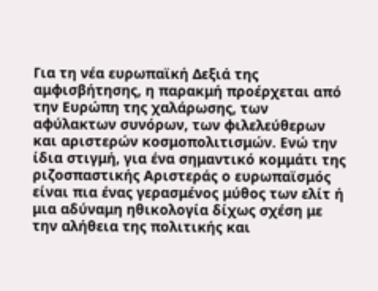Για τη νέα ευρωπαϊκή Δεξιά της αμφισβήτησης, η παρακμή προέρχεται από την Ευρώπη της χαλάρωσης, των αφύλακτων συνόρων, των φιλελεύθερων και αριστερών κοσμοπολιτισμών. Ενώ την ίδια στιγμή, για ένα σημαντικό κομμάτι της ριζοσπαστικής Αριστεράς ο ευρωπαϊσμός είναι πια ένας γερασμένος μύθος των ελίτ ή μια αδύναμη ηθικολογία δίχως σχέση με την αλήθεια της πολιτικής και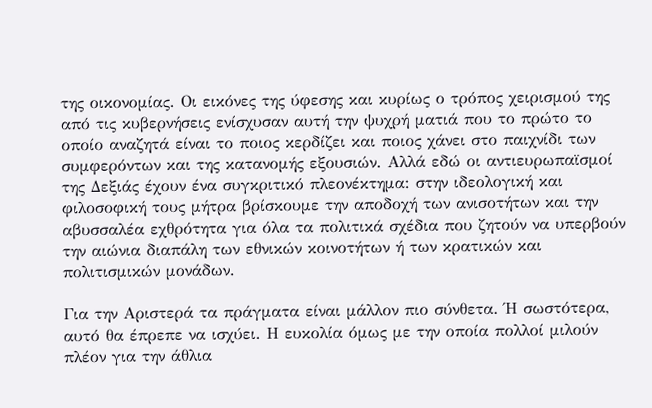της οικονομίας. Οι εικόνες της ύφεσης και κυρίως ο τρόπος χειρισμού της από τις κυβερνήσεις ενίσχυσαν αυτή την ψυχρή ματιά που το πρώτο το οποίο αναζητά είναι το ποιος κερδίζει και ποιος χάνει στο παιχνίδι των συμφερόντων και της κατανομής εξουσιών. Αλλά εδώ οι αντιευρωπαϊσμοί της Δεξιάς έχουν ένα συγκριτικό πλεονέκτημα: στην ιδεολογική και φιλοσοφική τους μήτρα βρίσκουμε την αποδοχή των ανισοτήτων και την αβυσσαλέα εχθρότητα για όλα τα πολιτικά σχέδια που ζητούν να υπερβούν την αιώνια διαπάλη των εθνικών κοινοτήτων ή των κρατικών και πολιτισμικών μονάδων.

Για την Αριστερά τα πράγματα είναι μάλλον πιο σύνθετα. Ή σωστότερα, αυτό θα έπρεπε να ισχύει. Η ευκολία όμως με την οποία πολλοί μιλούν πλέον για την άθλια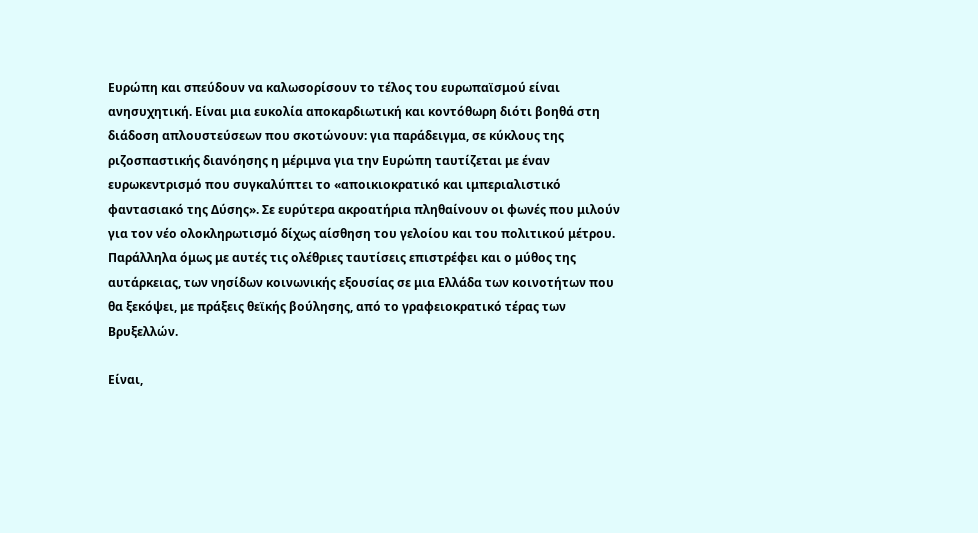Ευρώπη και σπεύδουν να καλωσορίσουν το τέλος του ευρωπαϊσμού είναι ανησυχητική. Είναι μια ευκολία αποκαρδιωτική και κοντόθωρη διότι βοηθά στη διάδοση απλουστεύσεων που σκοτώνουν: για παράδειγμα, σε κύκλους της ριζοσπαστικής διανόησης η μέριμνα για την Ευρώπη ταυτίζεται με έναν ευρωκεντρισμό που συγκαλύπτει το «αποικιοκρατικό και ιμπεριαλιστικό φαντασιακό της Δύσης». Σε ευρύτερα ακροατήρια πληθαίνουν οι φωνές που μιλούν για τον νέο ολοκληρωτισμό δίχως αίσθηση του γελοίου και του πολιτικού μέτρου. Παράλληλα όμως με αυτές τις ολέθριες ταυτίσεις επιστρέφει και ο μύθος της αυτάρκειας, των νησίδων κοινωνικής εξουσίας σε μια Ελλάδα των κοινοτήτων που θα ξεκόψει, με πράξεις θεϊκής βούλησης, από το γραφειοκρατικό τέρας των Βρυξελλών.

Είναι,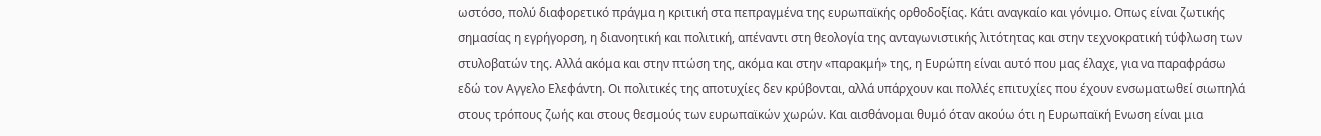ωστόσο, πολύ διαφορετικό πράγμα η κριτική στα πεπραγμένα της ευρωπαϊκής ορθοδοξίας. Κάτι αναγκαίο και γόνιμο. Οπως είναι ζωτικής σημασίας η εγρήγορση, η διανοητική και πολιτική, απέναντι στη θεολογία της ανταγωνιστικής λιτότητας και στην τεχνοκρατική τύφλωση των στυλοβατών της. Αλλά ακόμα και στην πτώση της, ακόμα και στην «παρακμή» της, η Ευρώπη είναι αυτό που μας έλαχε, για να παραφράσω εδώ τον Αγγελο Ελεφάντη. Οι πολιτικές της αποτυχίες δεν κρύβονται, αλλά υπάρχουν και πολλές επιτυχίες που έχουν ενσωματωθεί σιωπηλά στους τρόπους ζωής και στους θεσμούς των ευρωπαϊκών χωρών. Και αισθάνομαι θυμό όταν ακούω ότι η Ευρωπαϊκή Ενωση είναι μια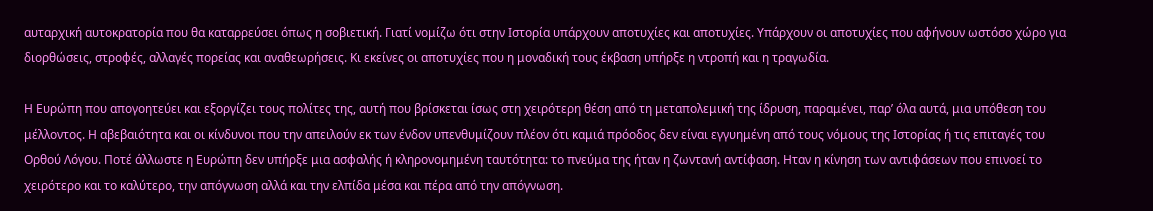αυταρχική αυτοκρατορία που θα καταρρεύσει όπως η σοβιετική. Γιατί νομίζω ότι στην Ιστορία υπάρχουν αποτυχίες και αποτυχίες. Υπάρχουν οι αποτυχίες που αφήνουν ωστόσο χώρο για διορθώσεις, στροφές, αλλαγές πορείας και αναθεωρήσεις. Κι εκείνες οι αποτυχίες που η μοναδική τους έκβαση υπήρξε η ντροπή και η τραγωδία.

Η Ευρώπη που απογοητεύει και εξοργίζει τους πολίτες της, αυτή που βρίσκεται ίσως στη χειρότερη θέση από τη μεταπολεμική της ίδρυση, παραμένει, παρ’ όλα αυτά, μια υπόθεση του μέλλοντος. Η αβεβαιότητα και οι κίνδυνοι που την απειλούν εκ των ένδον υπενθυμίζουν πλέον ότι καμιά πρόοδος δεν είναι εγγυημένη από τους νόμους της Ιστορίας ή τις επιταγές του Ορθού Λόγου. Ποτέ άλλωστε η Ευρώπη δεν υπήρξε μια ασφαλής ή κληρονομημένη ταυτότητα: το πνεύμα της ήταν η ζωντανή αντίφαση. Ηταν η κίνηση των αντιφάσεων που επινοεί το χειρότερο και το καλύτερο, την απόγνωση αλλά και την ελπίδα μέσα και πέρα από την απόγνωση.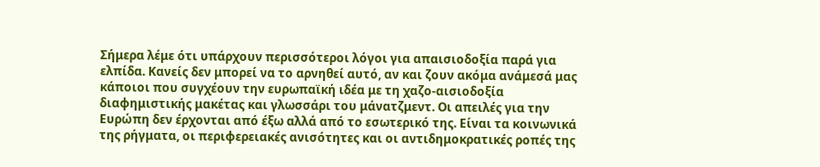Σήμερα λέμε ότι υπάρχουν περισσότεροι λόγοι για απαισιοδοξία παρά για ελπίδα. Κανείς δεν μπορεί να το αρνηθεί αυτό, αν και ζουν ακόμα ανάμεσά μας κάποιοι που συγχέουν την ευρωπαϊκή ιδέα με τη χαζο-αισιοδοξία διαφημιστικής μακέτας και γλωσσάρι του μάνατζμεντ. Οι απειλές για την Ευρώπη δεν έρχονται από έξω αλλά από το εσωτερικό της. Είναι τα κοινωνικά της ρήγματα, οι περιφερειακές ανισότητες και οι αντιδημοκρατικές ροπές της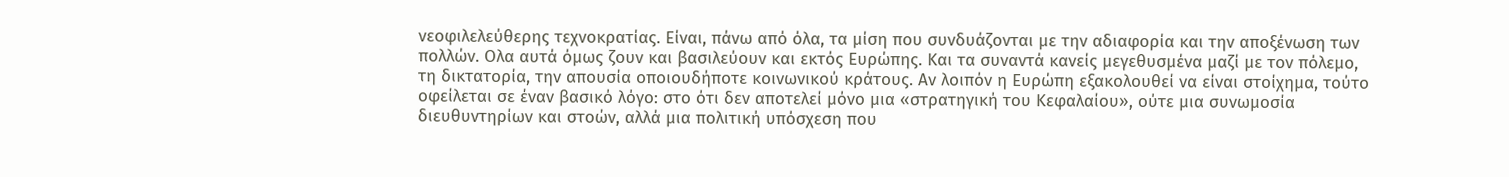νεοφιλελεύθερης τεχνοκρατίας. Είναι, πάνω από όλα, τα μίση που συνδυάζονται με την αδιαφορία και την αποξένωση των πολλών. Ολα αυτά όμως ζουν και βασιλεύουν και εκτός Ευρώπης. Και τα συναντά κανείς μεγεθυσμένα μαζί με τον πόλεμο, τη δικτατορία, την απουσία οποιουδήποτε κοινωνικού κράτους. Αν λοιπόν η Ευρώπη εξακολουθεί να είναι στοίχημα, τούτο οφείλεται σε έναν βασικό λόγο: στο ότι δεν αποτελεί μόνο μια «στρατηγική του Κεφαλαίου», ούτε μια συνωμοσία διευθυντηρίων και στοών, αλλά μια πολιτική υπόσχεση που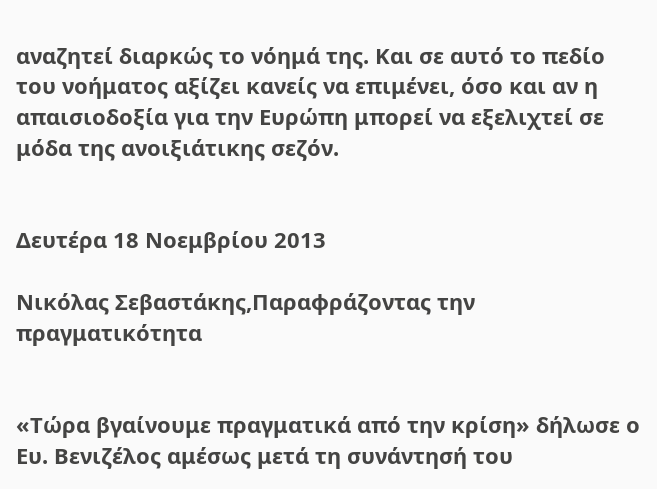αναζητεί διαρκώς το νόημά της. Και σε αυτό το πεδίο του νοήματος αξίζει κανείς να επιμένει, όσο και αν η απαισιοδοξία για την Ευρώπη μπορεί να εξελιχτεί σε μόδα της ανοιξιάτικης σεζόν.


Δευτέρα 18 Νοεμβρίου 2013

Νικόλας Σεβαστάκης,Παραφράζοντας την πραγματικότητα


«Τώρα βγαίνουμε πραγματικά από την κρίση» δήλωσε ο Ευ. Βενιζέλος αμέσως μετά τη συνάντησή του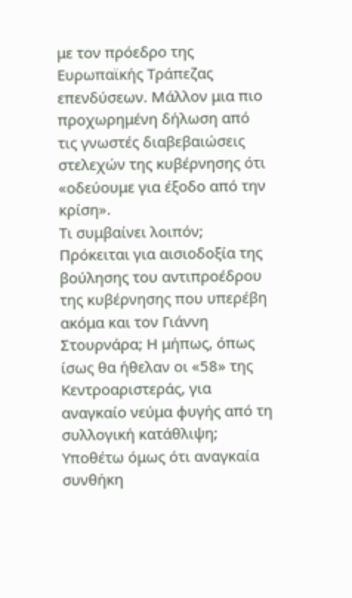με τον πρόεδρο της Ευρωπαϊκής Τράπεζας επενδύσεων. Μάλλον μια πιο προχωρημένη δήλωση από τις γνωστές διαβεβαιώσεις στελεχών της κυβέρνησης ότι «οδεύουμε για έξοδο από την κρίση».
Τι συμβαίνει λοιπόν; Πρόκειται για αισιοδοξία της βούλησης του αντιπροέδρου της κυβέρνησης που υπερέβη ακόμα και τον Γιάννη Στουρνάρα; Η μήπως, όπως ίσως θα ήθελαν οι «58» της Κεντροαριστεράς, για αναγκαίο νεύμα φυγής από τη συλλογική κατάθλιψη;
Υποθέτω όμως ότι αναγκαία συνθήκη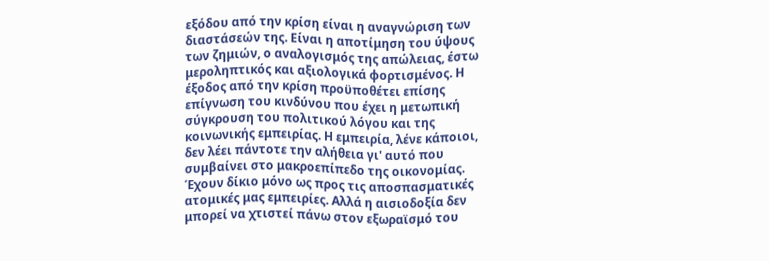εξόδου από την κρίση είναι η αναγνώριση των διαστάσεών της. Είναι η αποτίμηση του ύψους των ζημιών, ο αναλογισμός της απώλειας, έστω μεροληπτικός και αξιολογικά φορτισμένος. Η έξοδος από την κρίση προϋποθέτει επίσης επίγνωση του κινδύνου που έχει η μετωπική σύγκρουση του πολιτικού λόγου και της κοινωνικής εμπειρίας. Η εμπειρία, λένε κάποιοι, δεν λέει πάντοτε την αλήθεια γι' αυτό που συμβαίνει στο μακροεπίπεδο της οικονομίας. Έχουν δίκιο μόνο ως προς τις αποσπασματικές ατομικές μας εμπειρίες. Αλλά η αισιοδοξία δεν μπορεί να χτιστεί πάνω στον εξωραϊσμό του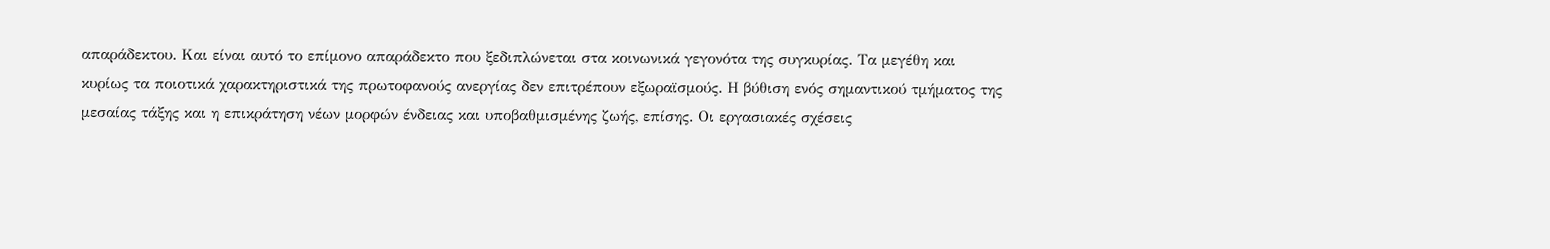απαράδεκτου. Και είναι αυτό το επίμονο απαράδεκτο που ξεδιπλώνεται στα κοινωνικά γεγονότα της συγκυρίας. Τα μεγέθη και κυρίως τα ποιοτικά χαρακτηριστικά της πρωτοφανούς ανεργίας δεν επιτρέπουν εξωραϊσμούς. Η βύθιση ενός σημαντικού τμήματος της μεσαίας τάξης και η επικράτηση νέων μορφών ένδειας και υποβαθμισμένης ζωής, επίσης. Οι εργασιακές σχέσεις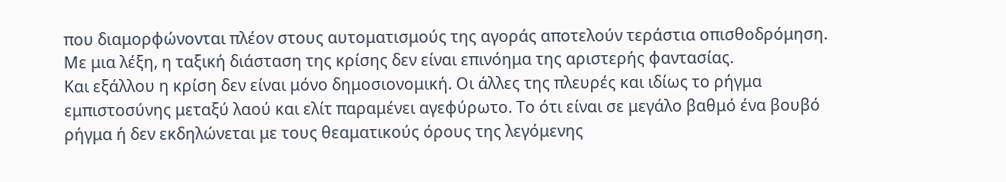που διαμορφώνονται πλέον στους αυτοματισμούς της αγοράς αποτελούν τεράστια οπισθοδρόμηση. Με μια λέξη, η ταξική διάσταση της κρίσης δεν είναι επινόημα της αριστερής φαντασίας.
Και εξάλλου η κρίση δεν είναι μόνο δημοσιονομική. Οι άλλες της πλευρές και ιδίως το ρήγμα εμπιστοσύνης μεταξύ λαού και ελίτ παραμένει αγεφύρωτο. Το ότι είναι σε μεγάλο βαθμό ένα βουβό ρήγμα ή δεν εκδηλώνεται με τους θεαματικούς όρους της λεγόμενης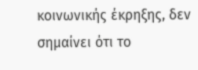κοινωνικής έκρηξης, δεν σημαίνει ότι το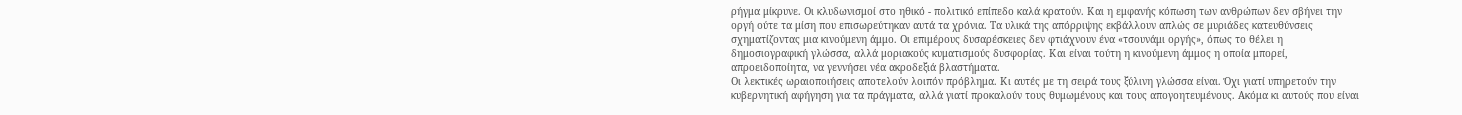ρήγμα μίκρυνε. Οι κλυδωνισμοί στο ηθικό - πολιτικό επίπεδο καλά κρατούν. Και η εμφανής κόπωση των ανθρώπων δεν σβήνει την οργή ούτε τα μίση που επισωρεύτηκαν αυτά τα χρόνια. Τα υλικά της απόρριψης εκβάλλουν απλώς σε μυριάδες κατευθύνσεις σχηματίζοντας μια κινούμενη άμμο. Οι επιμέρους δυσαρέσκειες δεν φτιάχνουν ένα «τσουνάμι οργής», όπως το θέλει η δημοσιογραφική γλώσσα, αλλά μοριακούς κυματισμούς δυσφορίας. Και είναι τούτη η κινούμενη άμμος η οποία μπορεί, απροειδοποίητα, να γεννήσει νέα ακροδεξιά βλαστήματα.
Οι λεκτικές ωραιοποιήσεις αποτελούν λοιπόν πρόβλημα. Κι αυτές με τη σειρά τους ξύλινη γλώσσα είναι. Όχι γιατί υπηρετούν την κυβερνητική αφήγηση για τα πράγματα, αλλά γιατί προκαλούν τους θυμωμένους και τους απογοητευμένους. Ακόμα κι αυτούς που είναι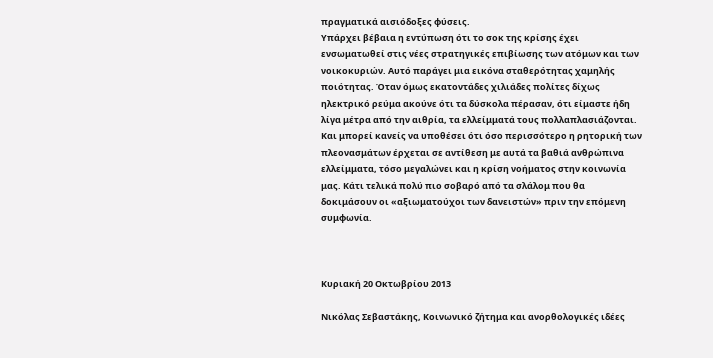πραγματικά αισιόδοξες φύσεις.
Υπάρχει βέβαια η εντύπωση ότι το σοκ της κρίσης έχει ενσωματωθεί στις νέες στρατηγικές επιβίωσης των ατόμων και των νοικοκυριών. Αυτό παράγει μια εικόνα σταθερότητας χαμηλής ποιότητας. Όταν όμως εκατοντάδες χιλιάδες πολίτες δίχως ηλεκτρικό ρεύμα ακούνε ότι τα δύσκολα πέρασαν, ότι είμαστε ήδη λίγα μέτρα από την αιθρία, τα ελλείμματά τους πολλαπλασιάζονται. Και μπορεί κανείς να υποθέσει ότι όσο περισσότερο η ρητορική των πλεονασμάτων έρχεται σε αντίθεση με αυτά τα βαθιά ανθρώπινα ελλείμματα, τόσο μεγαλώνει και η κρίση νοήματος στην κοινωνία μας. Κάτι τελικά πολύ πιο σοβαρό από τα σλάλομ που θα δοκιμάσουν οι «αξιωματούχοι των δανειστών» πριν την επόμενη συμφωνία.



Κυριακή 20 Οκτωβρίου 2013

Νικόλας Σεβαστάκης, Κοινωνικό ζήτημα και ανορθολογικές ιδέες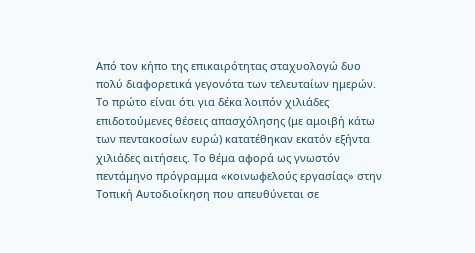Από τον κήπο της επικαιρότητας σταχυολογώ δυο πολύ διαφορετικά γεγονότα των τελευταίων ημερών. Το πρώτο είναι ότι για δέκα λοιπόν χιλιάδες επιδοτούμενες θέσεις απασχόλησης (με αμοιβή κάτω των πεντακοσίων ευρώ) κατατέθηκαν εκατόν εξήντα χιλιάδες αιτήσεις. Το θέμα αφορά ως γνωστόν πεντάμηνο πρόγραμμα «κοινωφελούς εργασίας» στην Τοπική Αυτοδιοίκηση που απευθύνεται σε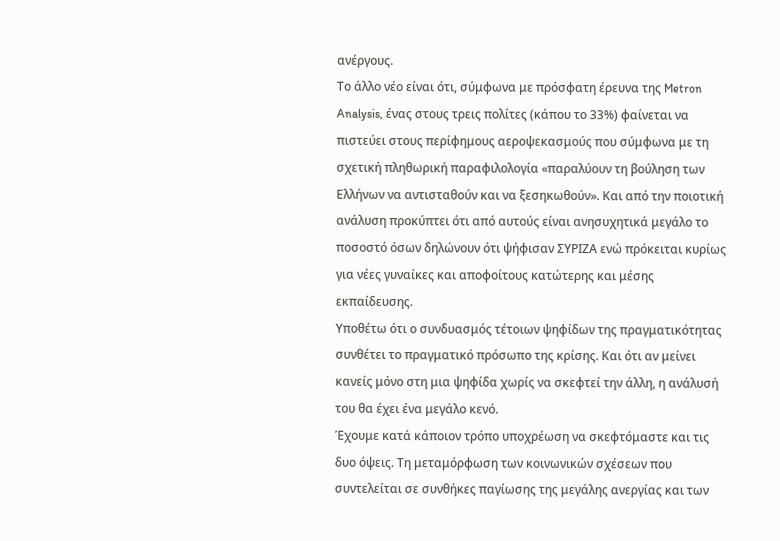ανέργους.
Το άλλο νέο είναι ότι, σύμφωνα με πρόσφατη έρευνα της Metron Analysis, ένας στους τρεις πολίτες (κάπου το 33%) φαίνεται να πιστεύει στους περίφημους αεροψεκασμούς που σύμφωνα με τη σχετική πληθωρική παραφιλολογία «παραλύουν τη βούληση των Ελλήνων να αντισταθούν και να ξεσηκωθούν». Και από την ποιοτική ανάλυση προκύπτει ότι από αυτούς είναι ανησυχητικά μεγάλο το ποσοστό όσων δηλώνουν ότι ψήφισαν ΣΥΡΙΖΑ ενώ πρόκειται κυρίως για νέες γυναίκες και αποφοίτους κατώτερης και μέσης εκπαίδευσης.
Υποθέτω ότι ο συνδυασμός τέτοιων ψηφίδων της πραγματικότητας συνθέτει το πραγματικό πρόσωπο της κρίσης. Και ότι αν μείνει κανείς μόνο στη μια ψηφίδα χωρίς να σκεφτεί την άλλη, η ανάλυσή του θα έχει ένα μεγάλο κενό.
Έχουμε κατά κάποιον τρόπο υποχρέωση να σκεφτόμαστε και τις δυο όψεις. Τη μεταμόρφωση των κοινωνικών σχέσεων που συντελείται σε συνθήκες παγίωσης της μεγάλης ανεργίας και των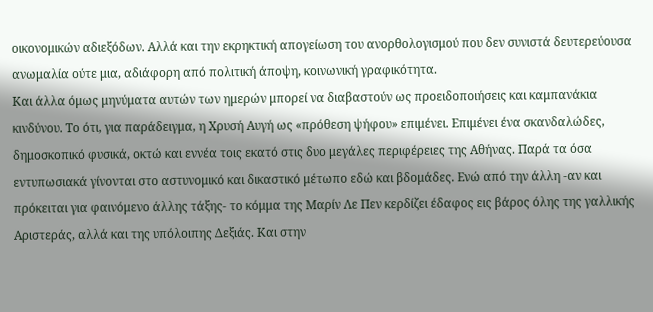οικονομικών αδιεξόδων. Αλλά και την εκρηκτική απογείωση του ανορθολογισμού που δεν συνιστά δευτερεύουσα ανωμαλία ούτε μια, αδιάφορη από πολιτική άποψη, κοινωνική γραφικότητα.
Και άλλα όμως μηνύματα αυτών των ημερών μπορεί να διαβαστούν ως προειδοποιήσεις και καμπανάκια κινδύνου. Το ότι, για παράδειγμα, η Χρυσή Αυγή ως «πρόθεση ψήφου» επιμένει. Επιμένει ένα σκανδαλώδες, δημοσκοπικό φυσικά, οκτώ και εννέα τοις εκατό στις δυο μεγάλες περιφέρειες της Αθήνας. Παρά τα όσα εντυπωσιακά γίνονται στο αστυνομικό και δικαστικό μέτωπο εδώ και βδομάδες. Ενώ από την άλλη -αν και πρόκειται για φαινόμενο άλλης τάξης- το κόμμα της Μαρίν Λε Πεν κερδίζει έδαφος εις βάρος όλης της γαλλικής Αριστεράς, αλλά και της υπόλοιπης Δεξιάς. Και στην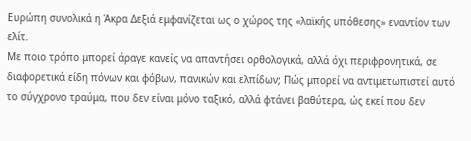Ευρώπη συνολικά η Άκρα Δεξιά εμφανίζεται ως ο χώρος της «λαϊκής υπόθεσης» εναντίον των ελίτ.
Με ποιο τρόπο μπορεί άραγε κανείς να απαντήσει ορθολογικά, αλλά όχι περιφρονητικά, σε διαφορετικά είδη πόνων και φόβων, πανικών και ελπίδων; Πώς μπορεί να αντιμετωπιστεί αυτό το σύγχρονο τραύμα, που δεν είναι μόνο ταξικό, αλλά φτάνει βαθύτερα, ώς εκεί που δεν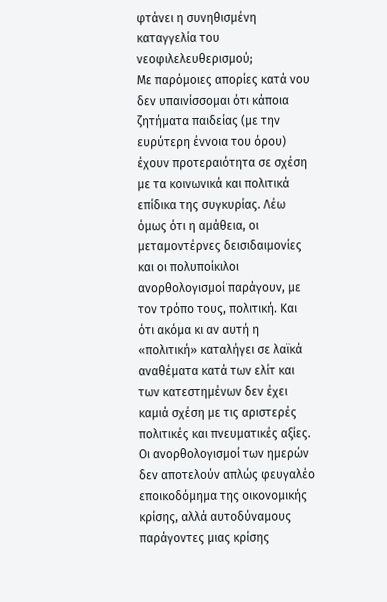φτάνει η συνηθισμένη καταγγελία του νεοφιλελευθερισμού;
Με παρόμοιες απορίες κατά νου δεν υπαινίσσομαι ότι κάποια ζητήματα παιδείας (με την ευρύτερη έννοια του όρου) έχουν προτεραιότητα σε σχέση με τα κοινωνικά και πολιτικά επίδικα της συγκυρίας. Λέω όμως ότι η αμάθεια, οι μεταμοντέρνες δεισιδαιμονίες και οι πολυποίκιλοι ανορθολογισμοί παράγουν, με τον τρόπο τους, πολιτική. Και ότι ακόμα κι αν αυτή η «πολιτική» καταλήγει σε λαϊκά αναθέματα κατά των ελίτ και των κατεστημένων δεν έχει καμιά σχέση με τις αριστερές πολιτικές και πνευματικές αξίες.
Οι ανορθολογισμοί των ημερών δεν αποτελούν απλώς φευγαλέο εποικοδόμημα της οικονομικής κρίσης, αλλά αυτοδύναμους παράγοντες μιας κρίσης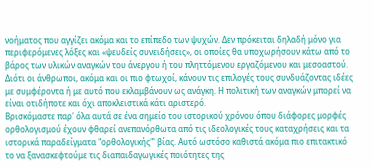νοήματος που αγγίζει ακόμα και το επίπεδο των ψυχών. Δεν πρόκειται δηλαδή μόνο για περιφερόμενες λόξες και «ψευδείς συνειδήσεις», οι οποίες θα υποχωρήσουν κάτω από το βάρος των υλικών αναγκών του άνεργου ή του πληττόμενου εργαζόμενου και μεσοαστού. Διότι οι άνθρωποι, ακόμα και οι πιο φτωχοί, κάνουν τις επιλογές τους συνδυάζοντας ιδέες με συμφέροντα ή με αυτό που εκλαμβάνουν ως ανάγκη. Η πολιτική των αναγκών μπορεί να είναι οτιδήποτε και όχι αποκλειστικά κάτι αριστερό.
Βρισκόμαστε παρ' όλα αυτά σε ένα σημείο του ιστορικού χρόνου όπου διάφορες μορφές ορθολογισμού έχουν φθαρεί ανεπανόρθωτα από τις ιδεολογικές τους καταχρήσεις και τα ιστορικά παραδείγματα "ορθολογικής"' βίας. Αυτό ωστόσο καθιστά ακόμα πιο επιτακτικό το να ξανασκεφτούμε τις διαπαιδαγωγικές ποιότητες της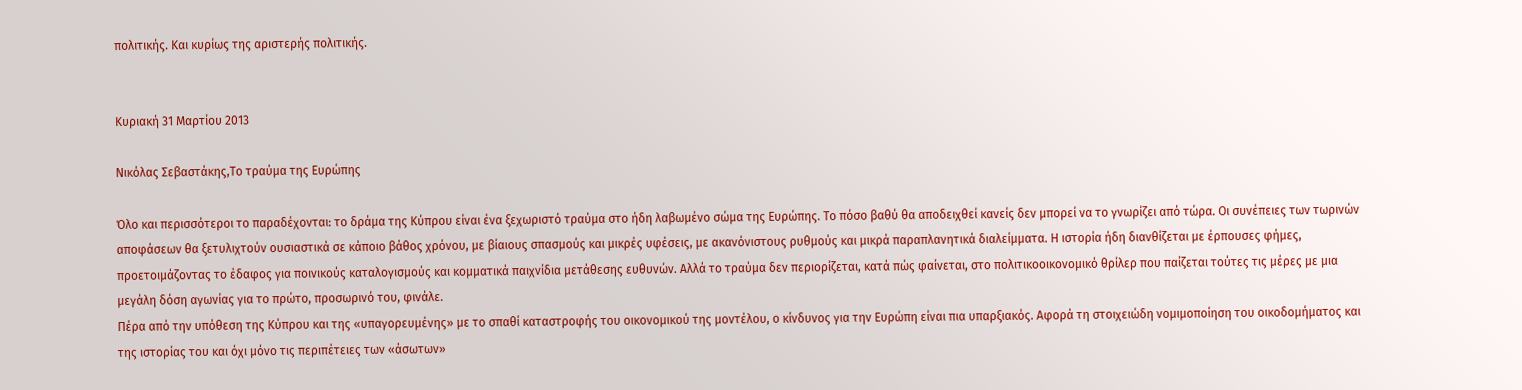πολιτικής. Και κυρίως της αριστερής πολιτικής.


Κυριακή 31 Μαρτίου 2013

Νικόλας Σεβαστάκης,Το τραύμα της Ευρώπης

Όλο και περισσότεροι το παραδέχονται: το δράμα της Κύπρου είναι ένα ξεχωριστό τραύμα στο ήδη λαβωμένο σώμα της Ευρώπης. Το πόσο βαθύ θα αποδειχθεί κανείς δεν μπορεί να το γνωρίζει από τώρα. Οι συνέπειες των τωρινών αποφάσεων θα ξετυλιχτούν ουσιαστικά σε κάποιο βάθος χρόνου, με βίαιους σπασμούς και μικρές υφέσεις, με ακανόνιστους ρυθμούς και μικρά παραπλανητικά διαλείμματα. Η ιστορία ήδη διανθίζεται με έρπουσες φήμες, προετοιμάζοντας το έδαφος για ποινικούς καταλογισμούς και κομματικά παιχνίδια μετάθεσης ευθυνών. Αλλά το τραύμα δεν περιορίζεται, κατά πώς φαίνεται, στο πολιτικοοικονομικό θρίλερ που παίζεται τούτες τις μέρες με μια μεγάλη δόση αγωνίας για το πρώτο, προσωρινό του, φινάλε.
Πέρα από την υπόθεση της Κύπρου και της «υπαγορευμένης» με το σπαθί καταστροφής του οικονομικού της μοντέλου, ο κίνδυνος για την Ευρώπη είναι πια υπαρξιακός. Αφορά τη στοιχειώδη νομιμοποίηση του οικοδομήματος και της ιστορίας του και όχι μόνο τις περιπέτειες των «άσωτων»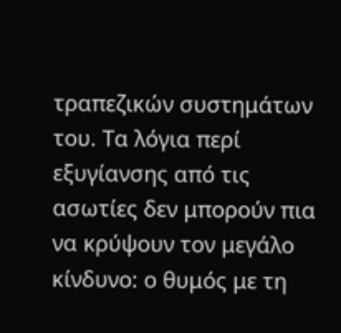τραπεζικών συστημάτων του. Τα λόγια περί εξυγίανσης από τις ασωτίες δεν μπορούν πια να κρύψουν τον μεγάλο κίνδυνο: ο θυμός με τη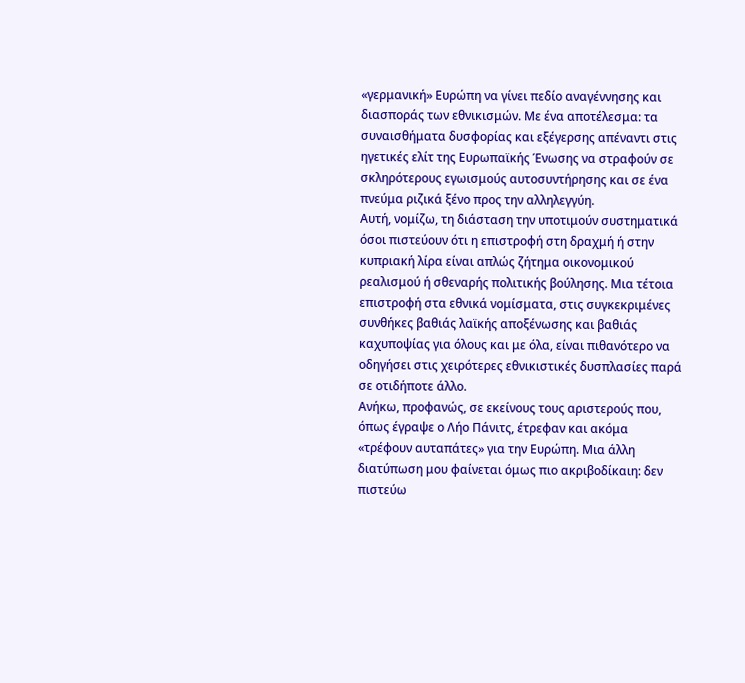«γερμανική» Ευρώπη να γίνει πεδίο αναγέννησης και διασποράς των εθνικισμών. Με ένα αποτέλεσμα: τα συναισθήματα δυσφορίας και εξέγερσης απέναντι στις ηγετικές ελίτ της Ευρωπαϊκής Ένωσης να στραφούν σε σκληρότερους εγωισμούς αυτοσυντήρησης και σε ένα πνεύμα ριζικά ξένο προς την αλληλεγγύη.
Αυτή, νομίζω, τη διάσταση την υποτιμούν συστηματικά όσοι πιστεύουν ότι η επιστροφή στη δραχμή ή στην κυπριακή λίρα είναι απλώς ζήτημα οικονομικού ρεαλισμού ή σθεναρής πολιτικής βούλησης. Μια τέτοια επιστροφή στα εθνικά νομίσματα, στις συγκεκριμένες συνθήκες βαθιάς λαϊκής αποξένωσης και βαθιάς καχυποψίας για όλους και με όλα, είναι πιθανότερο να οδηγήσει στις χειρότερες εθνικιστικές δυσπλασίες παρά σε οτιδήποτε άλλο.
Ανήκω, προφανώς, σε εκείνους τους αριστερούς που, όπως έγραψε ο Λήο Πάνιτς, έτρεφαν και ακόμα «τρέφουν αυταπάτες» για την Ευρώπη. Μια άλλη διατύπωση μου φαίνεται όμως πιο ακριβοδίκαιη: δεν πιστεύω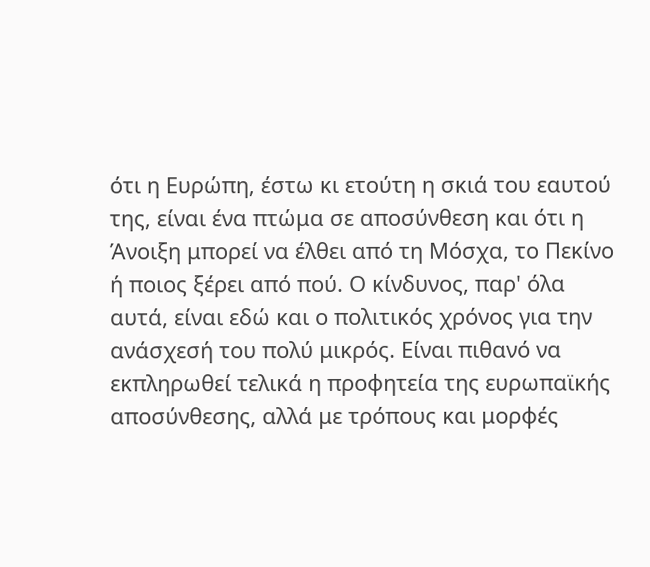ότι η Ευρώπη, έστω κι ετούτη η σκιά του εαυτού της, είναι ένα πτώμα σε αποσύνθεση και ότι η Άνοιξη μπορεί να έλθει από τη Μόσχα, το Πεκίνο ή ποιος ξέρει από πού. Ο κίνδυνος, παρ' όλα αυτά, είναι εδώ και ο πολιτικός χρόνος για την ανάσχεσή του πολύ μικρός. Είναι πιθανό να εκπληρωθεί τελικά η προφητεία της ευρωπαϊκής αποσύνθεσης, αλλά με τρόπους και μορφές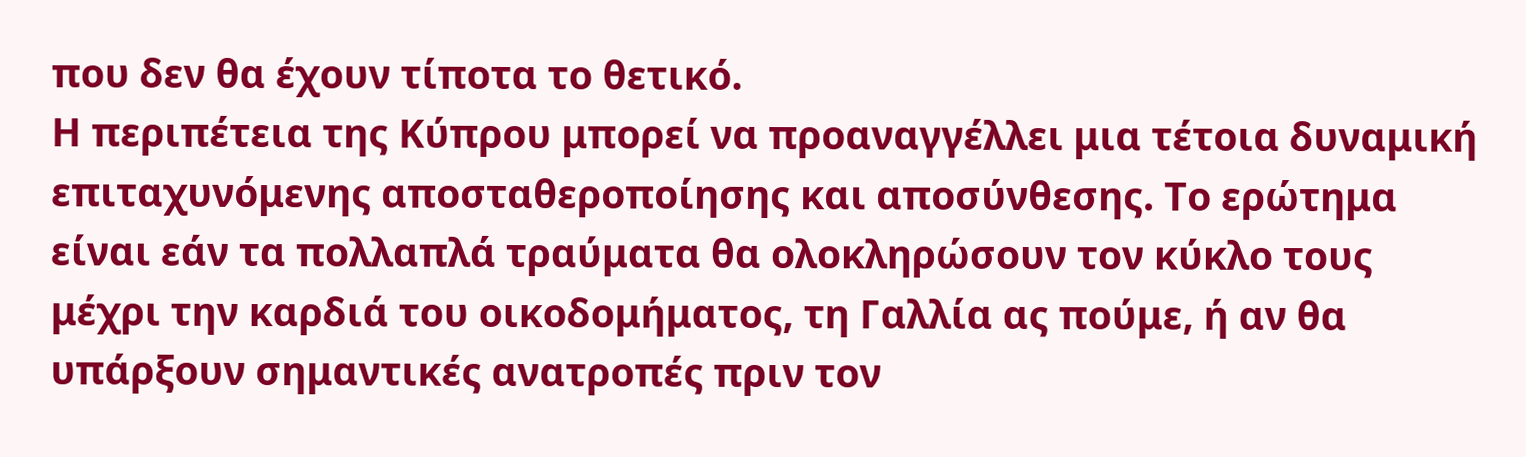που δεν θα έχουν τίποτα το θετικό.
Η περιπέτεια της Κύπρου μπορεί να προαναγγέλλει μια τέτοια δυναμική επιταχυνόμενης αποσταθεροποίησης και αποσύνθεσης. Το ερώτημα είναι εάν τα πολλαπλά τραύματα θα ολοκληρώσουν τον κύκλο τους μέχρι την καρδιά του οικοδομήματος, τη Γαλλία ας πούμε, ή αν θα υπάρξουν σημαντικές ανατροπές πριν τον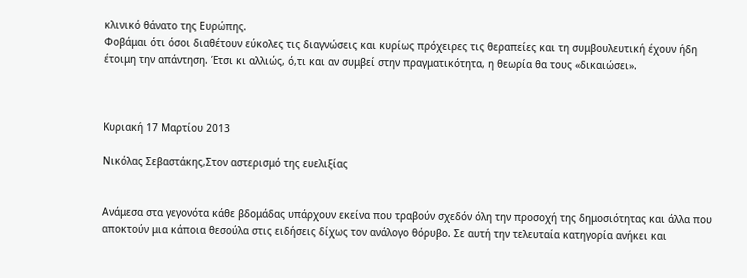κλινικό θάνατο της Ευρώπης.
Φοβάμαι ότι όσοι διαθέτουν εύκολες τις διαγνώσεις και κυρίως πρόχειρες τις θεραπείες και τη συμβουλευτική έχουν ήδη έτοιμη την απάντηση. Έτσι κι αλλιώς, ό,τι και αν συμβεί στην πραγματικότητα, η θεωρία θα τους «δικαιώσει».



Κυριακή 17 Μαρτίου 2013

Νικόλας Σεβαστάκης,Στον αστερισμό της ευελιξίας


Ανάμεσα στα γεγονότα κάθε βδομάδας υπάρχουν εκείνα που τραβούν σχεδόν όλη την προσοχή της δημοσιότητας και άλλα που αποκτούν μια κάποια θεσούλα στις ειδήσεις δίχως τον ανάλογο θόρυβο. Σε αυτή την τελευταία κατηγορία ανήκει και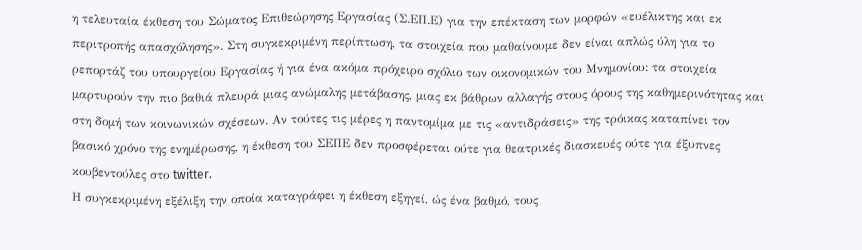η τελευταία έκθεση του Σώματος Επιθεώρησης Εργασίας (Σ.ΕΠ.Ε) για την επέκταση των μορφών «ευέλικτης και εκ περιτροπής απασχόλησης». Στη συγκεκριμένη περίπτωση, τα στοιχεία που μαθαίνουμε δεν είναι απλώς ύλη για το ρεπορτάζ του υπουργείου Εργασίας ή για ένα ακόμα πρόχειρο σχόλιο των οικονομικών του Μνημονίου: τα στοιχεία μαρτυρούν την πιο βαθιά πλευρά μιας ανώμαλης μετάβασης, μιας εκ βάθρων αλλαγής στους όρους της καθημερινότητας και στη δομή των κοινωνικών σχέσεων. Αν τούτες τις μέρες η παντομίμα με τις «αντιδράσεις» της τρόικας καταπίνει τον βασικό χρόνο της ενημέρωσης, η έκθεση του ΣΕΠΕ δεν προσφέρεται ούτε για θεατρικές διασκευές ούτε για έξυπνες κουβεντούλες στο twitter.
Η συγκεκριμένη εξέλιξη την οποία καταγράφει η έκθεση εξηγεί, ώς ένα βαθμό, τους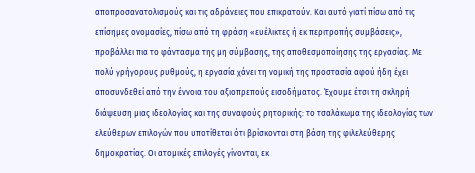αποπροσανατολισμούς και τις αδράνειες που επικρατούν. Και αυτό γιατί πίσω από τις επίσημες ονομασίες, πίσω από τη φράση «ευέλικτες ή εκ περιτροπής συμβάσεις», προβάλλει πια το φάντασμα της μη σύμβασης, της αποθεσμοποίησης της εργασίας. Με πολύ γρήγορους ρυθμούς, η εργασία χάνει τη νομική της προστασία αφού ήδη έχει αποσυνδεθεί από την έννοια του αξιοπρεπούς εισοδήματος. Έχουμε έτσι τη σκληρή διάψευση μιας ιδεολογίας και της συναφούς ρητορικής: το τσαλάκωμα της ιδεολογίας των ελεύθερων επιλογών που υποτίθεται ότι βρίσκονται στη βάση της φιλελεύθερης δημοκρατίας. Οι ατομικές επιλογές γίνονται, εκ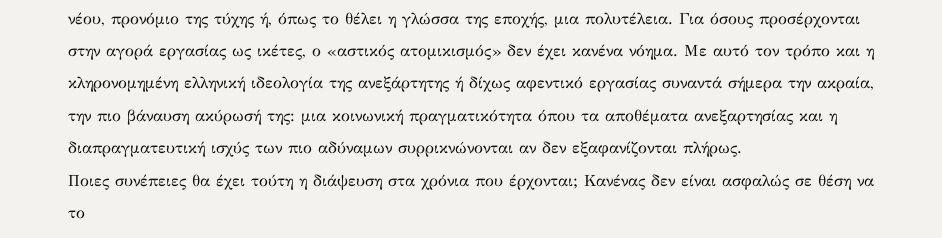νέου, προνόμιο της τύχης ή, όπως το θέλει η γλώσσα της εποχής, μια πολυτέλεια. Για όσους προσέρχονται στην αγορά εργασίας ως ικέτες, ο «αστικός ατομικισμός» δεν έχει κανένα νόημα. Με αυτό τον τρόπο και η κληρονομημένη ελληνική ιδεολογία της ανεξάρτητης ή δίχως αφεντικό εργασίας συναντά σήμερα την ακραία, την πιο βάναυση ακύρωσή της: μια κοινωνική πραγματικότητα όπου τα αποθέματα ανεξαρτησίας και η διαπραγματευτική ισχύς των πιο αδύναμων συρρικνώνονται αν δεν εξαφανίζονται πλήρως.
Ποιες συνέπειες θα έχει τούτη η διάψευση στα χρόνια που έρχονται; Κανένας δεν είναι ασφαλώς σε θέση να το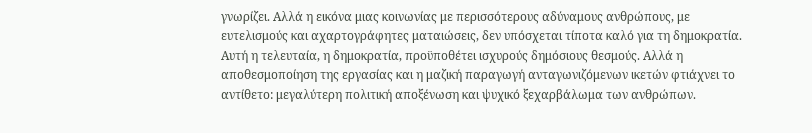γνωρίζει. Αλλά η εικόνα μιας κοινωνίας με περισσότερους αδύναμους ανθρώπους, με ευτελισμούς και αχαρτογράφητες ματαιώσεις, δεν υπόσχεται τίποτα καλό για τη δημοκρατία. Αυτή η τελευταία, η δημοκρατία, προϋποθέτει ισχυρούς δημόσιους θεσμούς. Αλλά η αποθεσμοποίηση της εργασίας και η μαζική παραγωγή ανταγωνιζόμενων ικετών φτιάχνει το αντίθετο: μεγαλύτερη πολιτική αποξένωση και ψυχικό ξεχαρβάλωμα των ανθρώπων.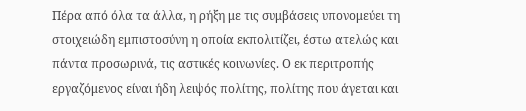Πέρα από όλα τα άλλα, η ρήξη με τις συμβάσεις υπονομεύει τη στοιχειώδη εμπιστοσύνη η οποία εκπολιτίζει, έστω ατελώς και πάντα προσωρινά, τις αστικές κοινωνίες. Ο εκ περιτροπής εργαζόμενος είναι ήδη λειψός πολίτης, πολίτης που άγεται και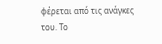φέρεται από τις ανάγκες του. Το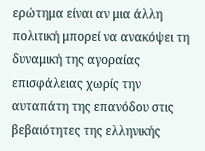ερώτημα είναι αν μια άλλη πολιτική μπορεί να ανακόψει τη δυναμική της αγοραίας επισφάλειας χωρίς την αυταπάτη της επανόδου στις βεβαιότητες της ελληνικής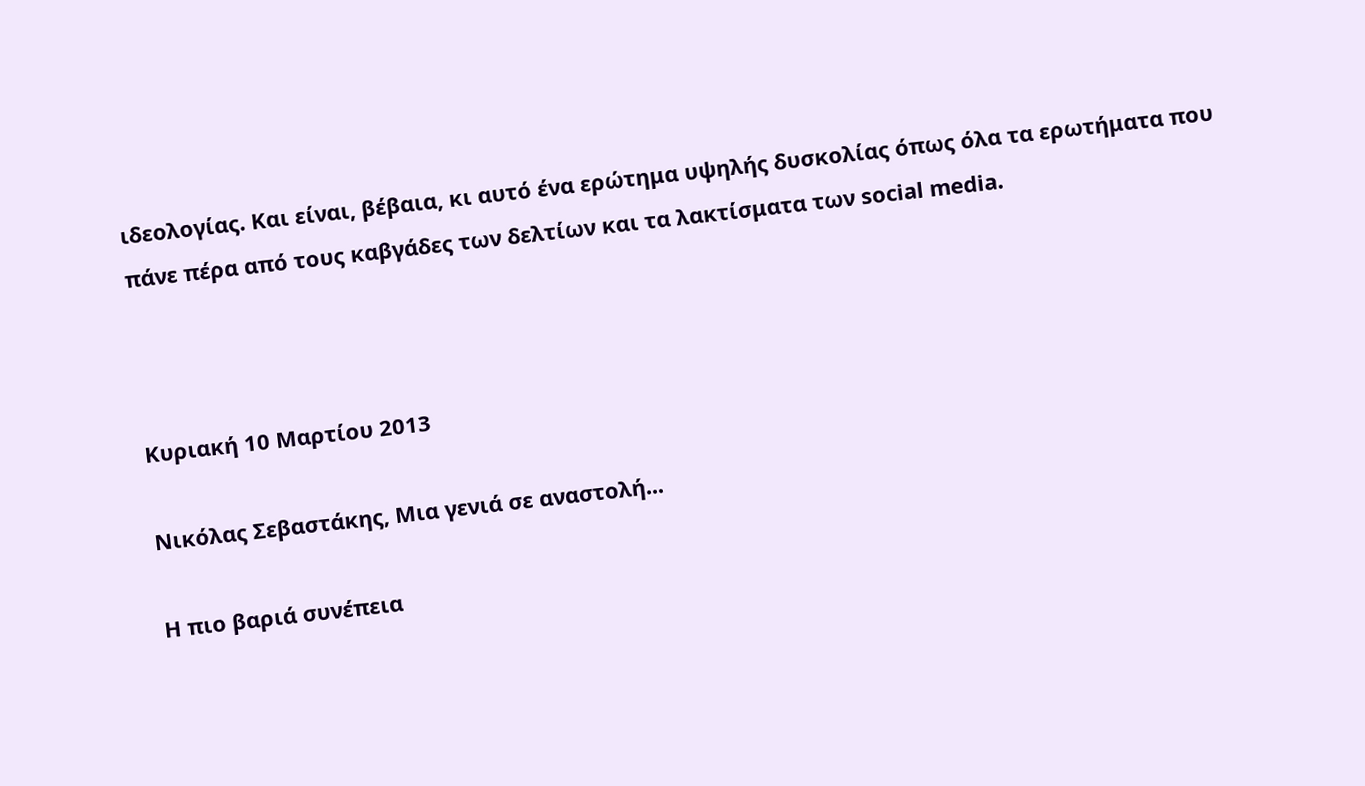ιδεολογίας. Και είναι, βέβαια, κι αυτό ένα ερώτημα υψηλής δυσκολίας όπως όλα τα ερωτήματα που πάνε πέρα από τους καβγάδες των δελτίων και τα λακτίσματα των social media.



Κυριακή 10 Μαρτίου 2013

Νικόλας Σεβαστάκης, Μια γενιά σε αναστολή...

Η πιο βαριά συνέπεια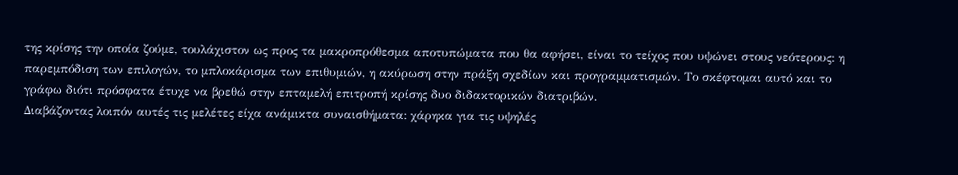της κρίσης την οποία ζούμε, τουλάχιστον ως προς τα μακροπρόθεσμα αποτυπώματα που θα αφήσει, είναι το τείχος που υψώνει στους νεότερους: η παρεμπόδιση των επιλογών, το μπλοκάρισμα των επιθυμιών, η ακύρωση στην πράξη σχεδίων και προγραμματισμών. Το σκέφτομαι αυτό και το γράφω διότι πρόσφατα έτυχε να βρεθώ στην επταμελή επιτροπή κρίσης δυο διδακτορικών διατριβών.
Διαβάζοντας λοιπόν αυτές τις μελέτες είχα ανάμικτα συναισθήματα: χάρηκα για τις υψηλές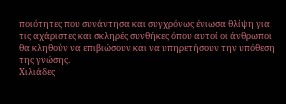ποιότητες που συνάντησα και συγχρόνως ένιωσα θλίψη για τις αχάριστες και σκληρές συνθήκες όπου αυτοί οι άνθρωποι θα κληθούν να επιβιώσουν και να υπηρετήσουν την υπόθεση της γνώσης.
Χιλιάδες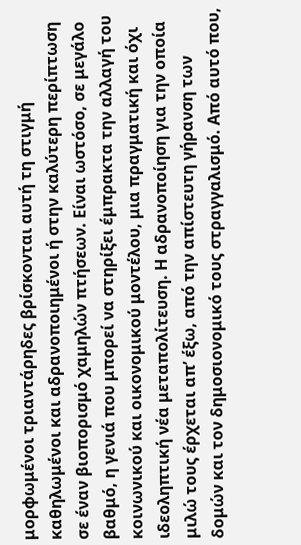μορφωμένοι τριαντάρηδες βρίσκονται αυτή τη στιγμή καθηλωμένοι και αδρανοποιημένοι ή στην καλύτερη περίπτωση σε έναν βιοπορισμό χαμηλών πτήσεων. Είναι ωστόσο, σε μεγάλο βαθμό, η γενιά που μπορεί να στηρίξει έμπρακτα την αλλαγή του κοινωνικού και οικονομικού μοντέλου, μια πραγματική και όχι ιδεοληπτική νέα μεταπολίτευση. Η αδρανοποίηση για την οποία μιλώ τους έρχεται απ’ έξω, από την απίστευτη γήρανση των δομών και τον δημοσιονομικό τους στραγγαλισμό. Από αυτό που,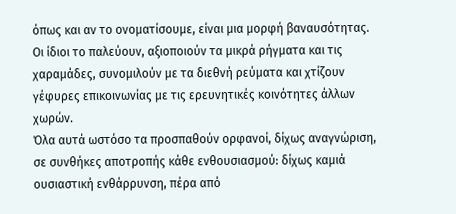όπως και αν το ονοματίσουμε, είναι μια μορφή βαναυσότητας. Οι ίδιοι το παλεύουν, αξιοποιούν τα μικρά ρήγματα και τις χαραμάδες, συνομιλούν με τα διεθνή ρεύματα και χτίζουν γέφυρες επικοινωνίας με τις ερευνητικές κοινότητες άλλων χωρών.
Όλα αυτά ωστόσο τα προσπαθούν ορφανοί, δίχως αναγνώριση, σε συνθήκες αποτροπής κάθε ενθουσιασμού: δίχως καμιά ουσιαστική ενθάρρυνση, πέρα από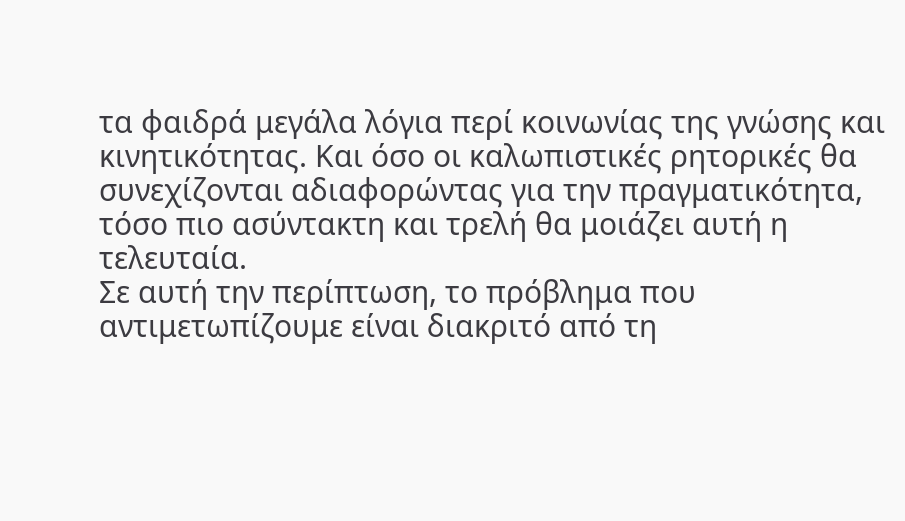τα φαιδρά μεγάλα λόγια περί κοινωνίας της γνώσης και κινητικότητας. Και όσο οι καλωπιστικές ρητορικές θα συνεχίζονται αδιαφορώντας για την πραγματικότητα, τόσο πιο ασύντακτη και τρελή θα μοιάζει αυτή η τελευταία.
Σε αυτή την περίπτωση, το πρόβλημα που αντιμετωπίζουμε είναι διακριτό από τη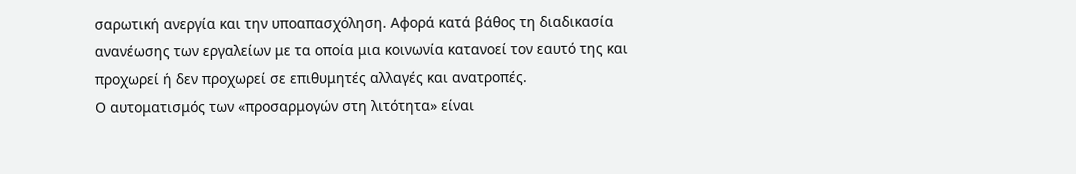σαρωτική ανεργία και την υποαπασχόληση. Αφορά κατά βάθος τη διαδικασία ανανέωσης των εργαλείων με τα οποία μια κοινωνία κατανοεί τον εαυτό της και προχωρεί ή δεν προχωρεί σε επιθυμητές αλλαγές και ανατροπές.
Ο αυτοματισμός των «προσαρμογών στη λιτότητα» είναι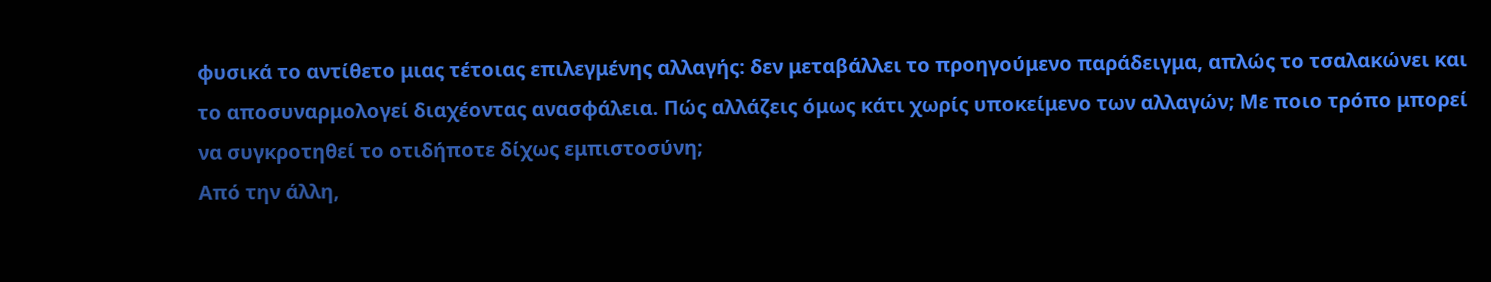φυσικά το αντίθετο μιας τέτοιας επιλεγμένης αλλαγής: δεν μεταβάλλει το προηγούμενο παράδειγμα, απλώς το τσαλακώνει και το αποσυναρμολογεί διαχέοντας ανασφάλεια. Πώς αλλάζεις όμως κάτι χωρίς υποκείμενο των αλλαγών; Με ποιο τρόπο μπορεί να συγκροτηθεί το οτιδήποτε δίχως εμπιστοσύνη;
Από την άλλη,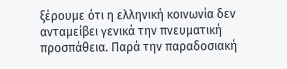ξέρουμε ότι η ελληνική κοινωνία δεν ανταμείβει γενικά την πνευματική προσπάθεια. Παρά την παραδοσιακή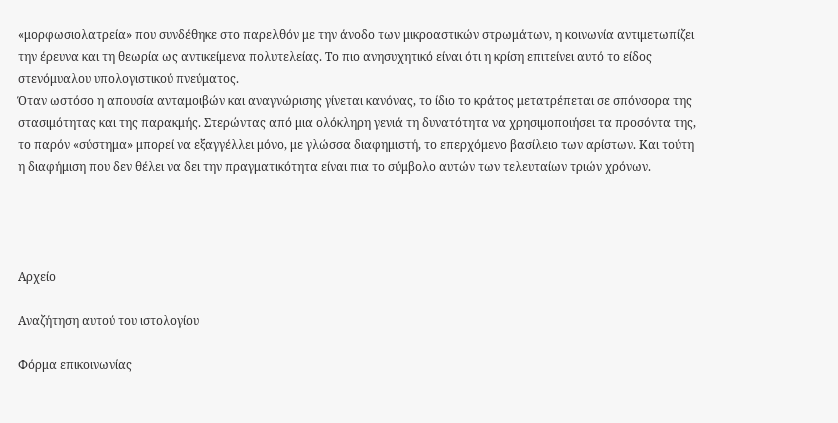«μορφωσιολατρεία» που συνδέθηκε στο παρελθόν με την άνοδο των μικροαστικών στρωμάτων, η κοινωνία αντιμετωπίζει την έρευνα και τη θεωρία ως αντικείμενα πολυτελείας. Το πιο ανησυχητικό είναι ότι η κρίση επιτείνει αυτό το είδος στενόμυαλου υπολογιστικού πνεύματος.
Όταν ωστόσο η απουσία ανταμοιβών και αναγνώρισης γίνεται κανόνας, το ίδιο το κράτος μετατρέπεται σε σπόνσορα της στασιμότητας και της παρακμής. Στερώντας από μια ολόκληρη γενιά τη δυνατότητα να χρησιμοποιήσει τα προσόντα της, το παρόν «σύστημα» μπορεί να εξαγγέλλει μόνο, με γλώσσα διαφημιστή, το επερχόμενο βασίλειο των αρίστων. Και τούτη η διαφήμιση που δεν θέλει να δει την πραγματικότητα είναι πια το σύμβολο αυτών των τελευταίων τριών χρόνων.




Αρχείο

Αναζήτηση αυτού του ιστολογίου

Φόρμα επικοινωνίας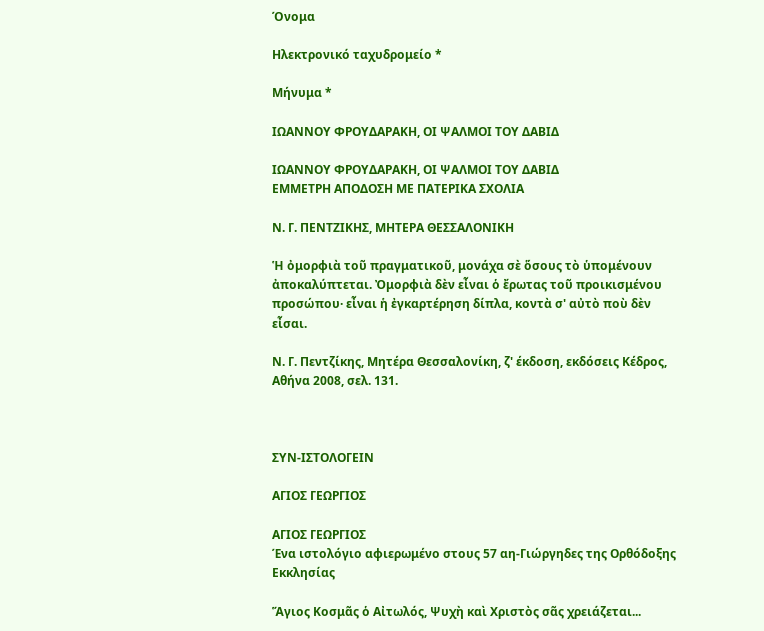Όνομα

Ηλεκτρονικό ταχυδρομείο *

Μήνυμα *

ΙΩΑΝΝΟΥ ΦΡΟΥΔΑΡΑΚΗ, ΟΙ ΨΑΛΜΟΙ ΤΟΥ ΔΑΒΙΔ

ΙΩΑΝΝΟΥ ΦΡΟΥΔΑΡΑΚΗ, ΟΙ ΨΑΛΜΟΙ ΤΟΥ ΔΑΒΙΔ
ΕΜΜΕΤΡΗ ΑΠΟΔΟΣΗ ΜΕ ΠΑΤΕΡΙΚΑ ΣΧΟΛΙΑ

Ν. Γ. ΠΕΝΤΖΙΚΗΣ, ΜΗΤΕΡΑ ΘΕΣΣΑΛΟΝΙΚΗ

Ἡ ὀμορφιὰ τοῦ πραγματικοῦ, μονάχα σὲ ὅσους τὸ ὑπομένουν ἀποκαλύπτεται. Ὀμορφιὰ δὲν εἶναι ὁ ἔρωτας τοῦ προικισμένου προσώπου· εἶναι ἡ ἐγκαρτέρηση δίπλα, κοντὰ σ' αὐτὸ ποὺ δὲν εἶσαι.

Ν. Γ. Πεντζίκης, Μητέρα Θεσσαλονίκη, ζ' έκδοση, εκδόσεις Κέδρος, Αθήνα 2008, σελ. 131.



ΣΥΝ-ΙΣΤΟΛΟΓΕΙΝ

ΑΓΙΟΣ ΓΕΩΡΓΙΟΣ

ΑΓΙΟΣ ΓΕΩΡΓΙΟΣ
Ένα ιστολόγιο αφιερωμένο στους 57 αη-Γιώργηδες της Ορθόδοξης Εκκλησίας

Ἅγιος Κοσμᾶς ὁ Αἰτωλός, Ψυχὴ καὶ Χριστὸς σᾶς χρειάζεται...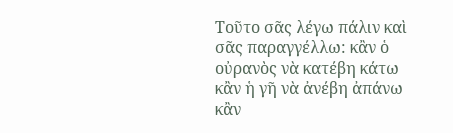Τοῦτο σᾶς λέγω πάλιν καὶ σᾶς παραγγέλλω: κἂν ὁ οὐρανὸς νὰ κατέβη κάτω κἂν ἡ γῆ νὰ ἀνέβη ἀπάνω κἂν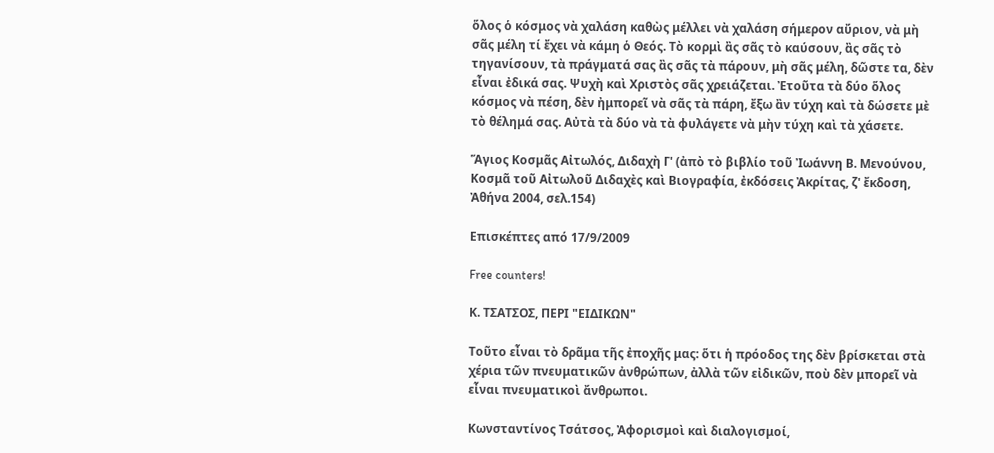ὅλος ὁ κόσμος νὰ χαλάση καθὼς μέλλει νὰ χαλάση σήμερον αὔριον, νὰ μὴ σᾶς μέλη τί ἔχει νὰ κάμη ὁ Θεός. Τὸ κορμὶ ἂς σᾶς τὸ καύσουν, ἂς σᾶς τὸ τηγανίσουν, τὰ πράγματά σας ἂς σᾶς τὰ πάρουν, μὴ σᾶς μέλη, δῶστε τα, δὲν εἶναι ἐδικά σας. Ψυχὴ καὶ Χριστὸς σᾶς χρειάζεται. Ἐτοῦτα τὰ δύο ὅλος κόσμος νὰ πέση, δὲν ἠμπορεῖ νὰ σᾶς τὰ πάρη, ἔξω ἂν τύχη καὶ τὰ δώσετε μὲ τὸ θέλημά σας. Αὐτὰ τὰ δύο νὰ τὰ φυλάγετε νὰ μὴν τύχη καὶ τὰ χάσετε.

Ἅγιος Κοσμᾶς Αἰτωλός, Διδαχὴ Γ' (ἀπὸ τὸ βιβλίο τοῦ Ἰωάννη Β. Μενούνου, Κοσμᾶ τοῦ Αἰτωλοῦ Διδαχὲς καὶ Βιογραφία, ἐκδόσεις Ἀκρίτας, ζ' ἔκδοση, Ἀθήνα 2004, σελ.154)

Επισκέπτες από 17/9/2009

Free counters!

Κ. ΤΣΑΤΣΟΣ, ΠΕΡΙ "ΕΙΔΙΚΩΝ"

Τοῦτο εἶναι τὸ δρᾶμα τῆς ἐποχῆς μας: ὅτι ἡ πρόοδος της δὲν βρίσκεται στὰ χέρια τῶν πνευματικῶν ἀνθρώπων, ἀλλὰ τῶν εἰδικῶν, ποὺ δὲν μπορεῖ νὰ εἶναι πνευματικοὶ ἄνθρωποι.

Κωνσταντίνος Τσάτσος, Ἀφορισμοὶ καὶ διαλογισμοί,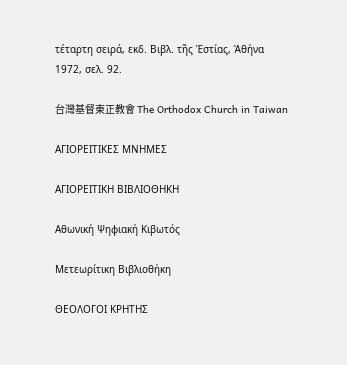τέταρτη σειρά, εκδ. Βιβλ. τῆς Ἑστίας, Ἀθήνα 1972, σελ. 92.

台灣基督東正教會 The Orthodox Church in Taiwan

ΑΓΙΟΡΕΙΤΙΚΕΣ ΜΝΗΜΕΣ

ΑΓΙΟΡΕΙΤΙΚΗ ΒΙΒΛΙΟΘΗΚΗ

Αθωνική Ψηφιακή Κιβωτός

Μετεωρίτικη Βιβλιοθήκη

ΘΕΟΛΟΓΟΙ ΚΡΗΤΗΣ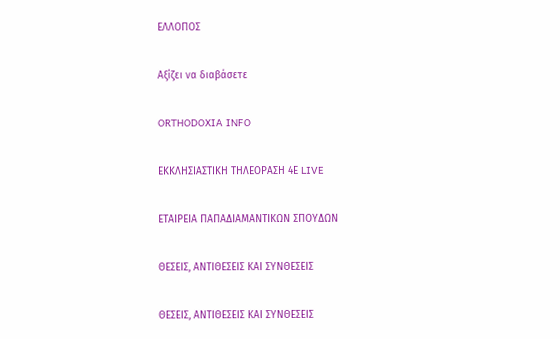ΕΛΛΟΠΟΣ

Αξίζει να διαβάσετε

ORTHODOXIA INFO

ΕΚΚΛΗΣΙΑΣΤΙΚΗ ΤΗΛΕΟΡΑΣΗ 4Ε LIVE

ΕΤΑΙΡΕΙΑ ΠΑΠΑΔΙΑΜΑΝΤΙΚΩΝ ΣΠΟΥΔΩΝ

ΘΕΣΕΙΣ, ΑΝΤΙΘΕΣΕΙΣ ΚΑΙ ΣΥΝΘΕΣΕΙΣ

ΘΕΣΕΙΣ, ΑΝΤΙΘΕΣΕΙΣ ΚΑΙ ΣΥΝΘΕΣΕΙΣ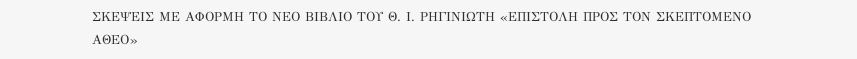ΣΚΕΨΕΙΣ ΜΕ ΑΦΟΡΜΗ ΤΟ ΝΕΟ ΒΙΒΛΙΟ ΤΟΥ Θ. Ι. ΡΗΓΙΝΙΩΤΗ «ΕΠΙΣΤΟΛΗ ΠΡΟΣ ΤΟΝ ΣΚΕΠΤΟΜΕΝΟ ΑΘΕΟ»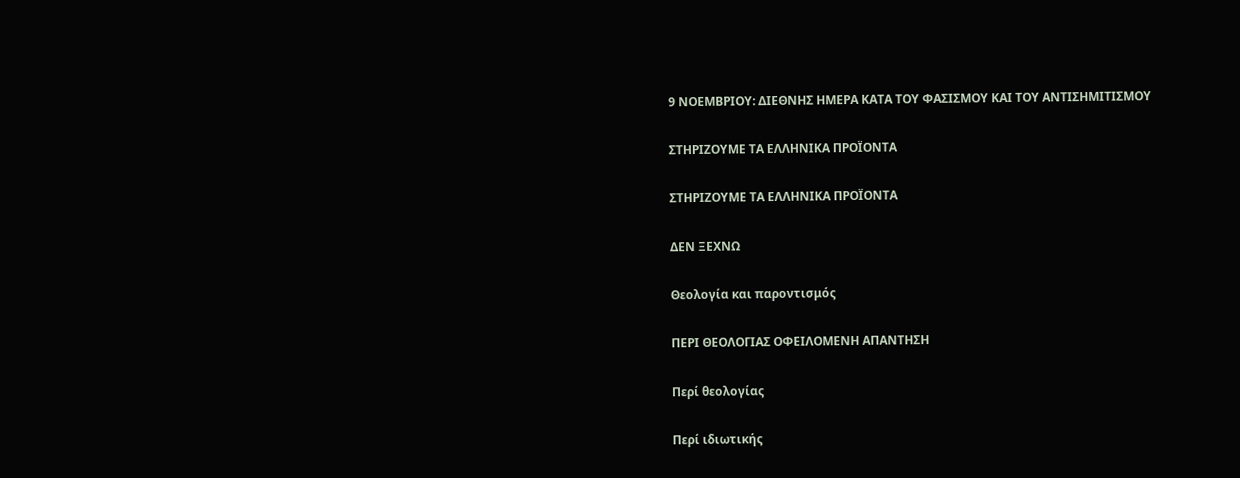9 ΝΟΕΜΒΡΙΟΥ: ΔΙΕΘΝΗΣ ΗΜΕΡΑ ΚΑΤΑ ΤΟΥ ΦΑΣΙΣΜΟΥ ΚΑΙ ΤΟΥ ΑΝΤΙΣΗΜΙΤΙΣΜΟΥ

ΣΤΗΡΙΖΟΥΜΕ ΤΑ ΕΛΛΗΝΙΚΑ ΠΡΟΪΟΝΤΑ

ΣΤΗΡΙΖΟΥΜΕ ΤΑ ΕΛΛΗΝΙΚΑ ΠΡΟΪΟΝΤΑ

ΔΕΝ ΞΕΧΝΩ

Θεολογία και παροντισμός

ΠΕΡΙ ΘΕΟΛΟΓΙΑΣ ΟΦΕΙΛΟΜΕΝΗ ΑΠΑΝΤΗΣΗ

Περί θεολογίας

Περί ιδιωτικής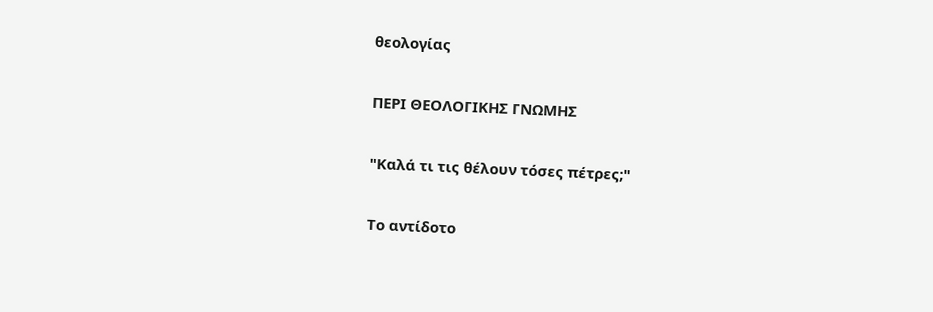θεολογίας

ΠΕΡΙ ΘΕΟΛΟΓΙΚΗΣ ΓΝΩΜΗΣ

"Καλά τι τις θέλουν τόσες πέτρες;"

Το αντίδοτο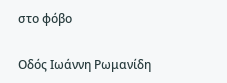στο φόβο

Οδός Ιωάννη Ρωμανίδη